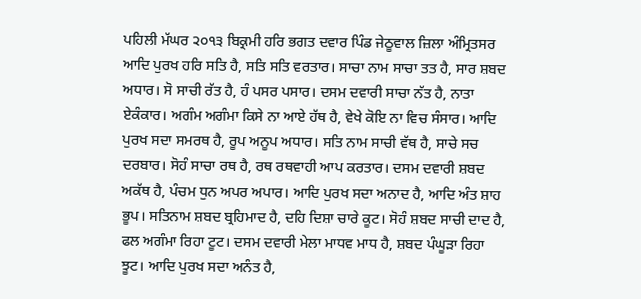ਪਹਿਲੀ ਮੱਘਰ ੨੦੧੩ ਬਿਕ੍ਰਮੀ ਹਰਿ ਭਗਤ ਦਵਾਰ ਪਿੰਡ ਜੇਠੂਵਾਲ ਜ਼ਿਲਾ ਅੰਮ੍ਰਿਤਸਰ
ਆਦਿ ਪੁਰਖ ਹਰਿ ਸਤਿ ਹੈ, ਸਤਿ ਸਤਿ ਵਰਤਾਰ। ਸਾਚਾ ਨਾਮ ਸਾਚਾ ਤਤ ਹੈ, ਸਾਰ ਸ਼ਬਦ ਅਧਾਰ। ਸੋ ਸਾਚੀ ਰੱਤ ਹੈ, ਹੰ ਪਸਰ ਪਸਾਰ। ਦਸਮ ਦਵਾਰੀ ਸਾਚਾ ਨੱਤ ਹੈ, ਨਾਤਾ ਏਕੰਕਾਰ। ਅਗੰਮ ਅਗੰਮਾ ਕਿਸੇ ਨਾ ਆਏ ਹੱਥ ਹੈ, ਵੇਖੇ ਕੋਇ ਨਾ ਵਿਚ ਸੰਸਾਰ। ਆਦਿ ਪੁਰਖ ਸਦਾ ਸਮਰਥ ਹੈ, ਰੂਪ ਅਨੂਪ ਅਧਾਰ। ਸਤਿ ਨਾਮ ਸਾਚੀ ਵੱਥ ਹੈ, ਸਾਚੇ ਸਚ ਦਰਬਾਰ। ਸੋਹੰ ਸਾਚਾ ਰਥ ਹੈ, ਰਥ ਰਥਵਾਹੀ ਆਪ ਕਰਤਾਰ। ਦਸਮ ਦਵਾਰੀ ਸ਼ਬਦ ਅਕੱਥ ਹੈ, ਪੰਚਮ ਧੁਨ ਅਪਰ ਅਪਾਰ। ਆਦਿ ਪੁਰਖ ਸਦਾ ਅਨਾਦ ਹੈ, ਆਦਿ ਅੰਤ ਸ਼ਾਹ ਭੂਪ। ਸਤਿਨਾਮ ਸ਼ਬਦ ਬ੍ਰਹਿਮਾਦ ਹੈ, ਦਹਿ ਦਿਸ਼ਾ ਚਾਰੇ ਕੂਟ। ਸੋਹੰ ਸ਼ਬਦ ਸਾਚੀ ਦਾਦ ਹੈ, ਫਲ ਅਗੰਮਾ ਰਿਹਾ ਟੂਟ। ਦਸਮ ਦਵਾਰੀ ਮੇਲਾ ਮਾਧਵ ਮਾਧ ਹੈ, ਸ਼ਬਦ ਪੰਘੂੜਾ ਰਿਹਾ ਝੂਟ। ਆਦਿ ਪੁਰਖ ਸਦਾ ਅਨੰਤ ਹੈ,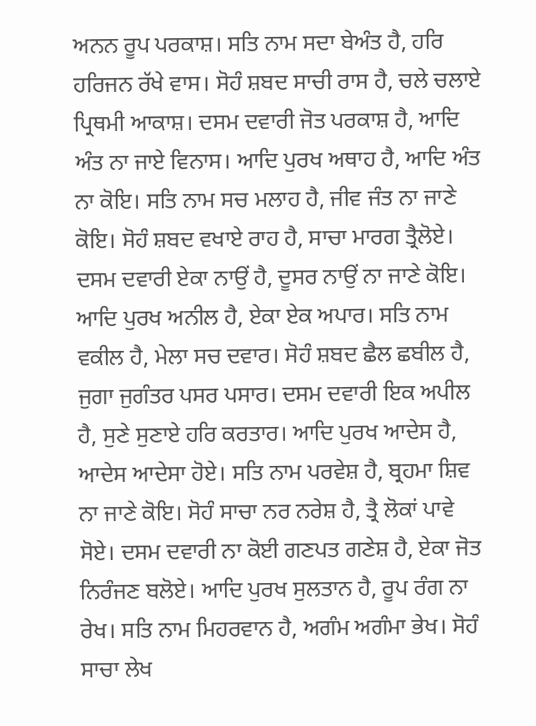ਅਨਨ ਰੂਪ ਪਰਕਾਸ਼। ਸਤਿ ਨਾਮ ਸਦਾ ਬੇਅੰਤ ਹੈ, ਹਰਿ ਹਰਿਜਨ ਰੱਖੇ ਵਾਸ। ਸੋਹੰ ਸ਼ਬਦ ਸਾਚੀ ਰਾਸ ਹੈ, ਚਲੇ ਚਲਾਏ ਪ੍ਰਿਥਮੀ ਆਕਾਸ਼। ਦਸਮ ਦਵਾਰੀ ਜੋਤ ਪਰਕਾਸ਼ ਹੈ, ਆਦਿ ਅੰਤ ਨਾ ਜਾਏ ਵਿਨਾਸ। ਆਦਿ ਪੁਰਖ ਅਥਾਹ ਹੈ, ਆਦਿ ਅੰਤ ਨਾ ਕੋਇ। ਸਤਿ ਨਾਮ ਸਚ ਮਲਾਹ ਹੈ, ਜੀਵ ਜੰਤ ਨਾ ਜਾਣੇ ਕੋਇ। ਸੋਹੰ ਸ਼ਬਦ ਵਖਾਏ ਰਾਹ ਹੈ, ਸਾਚਾ ਮਾਰਗ ਤ੍ਰੈਲੋਏ। ਦਸਮ ਦਵਾਰੀ ਏਕਾ ਨਾਉਂ ਹੈ, ਦੂਸਰ ਨਾਉਂ ਨਾ ਜਾਣੇ ਕੋਇ। ਆਦਿ ਪੁਰਖ ਅਨੀਲ ਹੈ, ਏਕਾ ਏਕ ਅਪਾਰ। ਸਤਿ ਨਾਮ ਵਕੀਲ ਹੈ, ਮੇਲਾ ਸਚ ਦਵਾਰ। ਸੋਹੰ ਸ਼ਬਦ ਛੈਲ ਛਬੀਲ ਹੈ, ਜੁਗਾ ਜੁਗੰਤਰ ਪਸਰ ਪਸਾਰ। ਦਸਮ ਦਵਾਰੀ ਇਕ ਅਪੀਲ ਹੈ, ਸੁਣੇ ਸੁਣਾਏ ਹਰਿ ਕਰਤਾਰ। ਆਦਿ ਪੁਰਖ ਆਦੇਸ ਹੈ, ਆਦੇਸ ਆਦੇਸਾ ਹੋਏ। ਸਤਿ ਨਾਮ ਪਰਵੇਸ਼ ਹੈ, ਬ੍ਰਹਮਾ ਸ਼ਿਵ ਨਾ ਜਾਣੇ ਕੋਇ। ਸੋਹੰ ਸਾਚਾ ਨਰ ਨਰੇਸ਼ ਹੈ, ਤ੍ਰੈ ਲੋਕਾਂ ਪਾਵੇ ਸੋਏ। ਦਸਮ ਦਵਾਰੀ ਨਾ ਕੋਈ ਗਣਪਤ ਗਣੇਸ਼ ਹੈ, ਏਕਾ ਜੋਤ ਨਿਰੰਜਣ ਬਲੋਏ। ਆਦਿ ਪੁਰਖ ਸੁਲਤਾਨ ਹੈ, ਰੂਪ ਰੰਗ ਨਾ ਰੇਖ। ਸਤਿ ਨਾਮ ਮਿਹਰਵਾਨ ਹੈ, ਅਗੰਮ ਅਗੰਮਾ ਭੇਖ। ਸੋਹੰ ਸਾਚਾ ਲੇਖ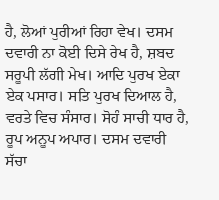ਹੈ, ਲੋਆਂ ਪੁਰੀਆਂ ਰਿਹਾ ਵੇਖ। ਦਸਮ ਦਵਾਰੀ ਨਾ ਕੋਈ ਦਿਸੇ ਰੇਖ ਹੈ, ਸ਼ਬਦ ਸਰੂਪੀ ਲੱਗੀ ਮੇਖ। ਆਦਿ ਪੁਰਖ ਏਕਾ ਏਕ ਪਸਾਰ। ਸਤਿ ਪੁਰਖ ਦਿਆਲ ਹੈ, ਵਰਤੇ ਵਿਚ ਸੰਸਾਰ। ਸੋਹੰ ਸਾਚੀ ਧਾਰ ਹੈ, ਰੂਪ ਅਨੂਪ ਅਪਾਰ। ਦਸਮ ਦਵਾਰੀ ਸੱਚਾ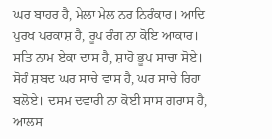ਘਰ ਬਾਹਰ ਹੈ, ਮੇਲਾ ਮੇਲ ਨਰ ਨਿਰੰਕਾਰ। ਆਦਿ ਪੁਰਖ ਪਰਕਾਸ਼ ਹੈ, ਰੂਪ ਰੰਗ ਨਾ ਕੋਇ ਆਕਾਰ। ਸਤਿ ਨਾਮ ਏਕਾ ਦਾਸ ਹੈ, ਸ਼ਾਹੋ ਭੂਪ ਸਾਚਾ ਸੋਏ। ਸੋਹੰ ਸ਼ਬਦ ਘਰ ਸਾਚੇ ਵਾਸ ਹੈ, ਘਰ ਸਾਚੇ ਰਿਹਾ ਬਲੋਏ। ਦਸਮ ਦਵਾਰੀ ਨਾ ਕੋਈ ਸਾਸ ਗਰਾਸ ਹੈ, ਆਲਸ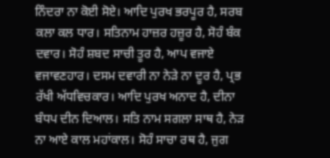ਨਿੰਦਰਾ ਨਾ ਕੋਈ ਸੋਏ। ਆਦਿ ਪੁਰਖ ਭਰਪੂਰ ਹੈ, ਸਰਬ ਕਲਾ ਕਲ ਧਾਰ। ਸਤਿਨਾਮ ਹਾਜ਼ਰ ਹਜ਼ੂਰ ਹੈ, ਸੋਹੰ ਬੰਕ ਦਵਾਰ। ਸੋਹੰ ਸ਼ਬਦ ਸਾਚੀ ਤੂਰ ਹੈ, ਆਪ ਵਜਾਏ ਵਜਾਵਣਹਾਰ। ਦਸਮ ਦਵਾਰੀ ਨਾ ਨੇੜੇ ਨਾ ਦੂਰ ਹੈ, ਪ੍ਰਭ ਰੱਖੀ ਅੱਧਵਿਚਕਾਰ। ਆਦਿ ਪੁਰਖ ਅਨਾਦ ਹੈ, ਦੀਨਾ ਬੰਧਪ ਦੀਨ ਦਿਆਲ। ਸਤਿ ਨਾਮ ਸਗਲਾ ਸਾਥ ਹੈ, ਨੇੜ ਨਾ ਆਏ ਕਾਲ ਮਹਾਂਕਾਲ। ਸੋਹੰ ਸਾਚਾ ਰਥ ਹੈ, ਜੁਗ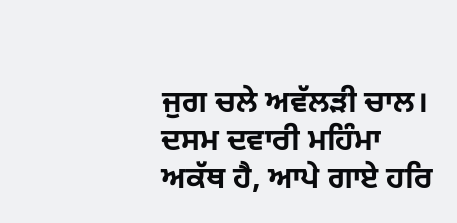ਜੁਗ ਚਲੇ ਅਵੱਲੜੀ ਚਾਲ। ਦਸਮ ਦਵਾਰੀ ਮਹਿੰਮਾ ਅਕੱਥ ਹੈ, ਆਪੇ ਗਾਏ ਹਰਿ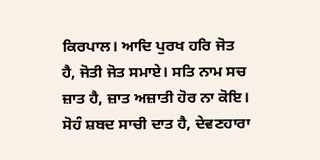ਕਿਰਪਾਲ। ਆਦਿ ਪੁਰਖ ਹਰਿ ਜੋਤ ਹੈ, ਜੋਤੀ ਜੋਤ ਸਮਾਏ। ਸਤਿ ਨਾਮ ਸਚ ਜ਼ਾਤ ਹੈ, ਜ਼ਾਤ ਅਜ਼ਾਤੀ ਹੋਰ ਨਾ ਕੋਇ। ਸੋਹੰ ਸ਼ਬਦ ਸਾਚੀ ਦਾਤ ਹੈ, ਦੇਵਣਹਾਰਾ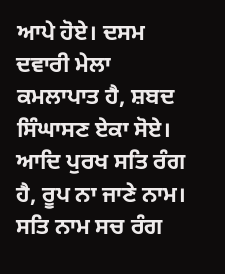ਆਪੇ ਹੋਏ। ਦਸਮ ਦਵਾਰੀ ਮੇਲਾ ਕਮਲਾਪਾਤ ਹੈ, ਸ਼ਬਦ ਸਿੰਘਾਸਣ ਏਕਾ ਸੋਏ। ਆਦਿ ਪੁਰਖ ਸਤਿ ਰੰਗ ਹੈ, ਰੂਪ ਨਾ ਜਾਣੇ ਨਾਮ। ਸਤਿ ਨਾਮ ਸਚ ਰੰਗ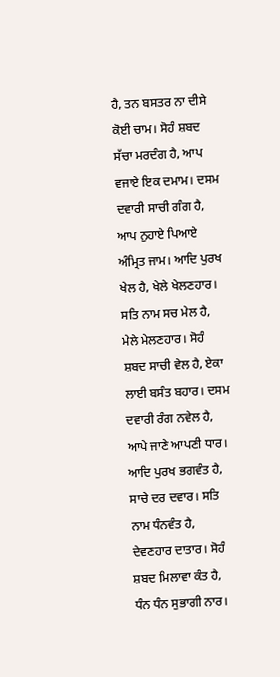ਹੈ, ਤਨ ਬਸਤਰ ਨਾ ਦੀਸੇ ਕੋਈ ਚਾਮ। ਸੋਹੰ ਸ਼ਬਦ ਸੱਚਾ ਮਰਦੰਗ ਹੈ, ਆਪ ਵਜਾਏ ਇਕ ਦਮਾਮ। ਦਸਮ ਦਵਾਰੀ ਸਾਚੀ ਗੰਗ ਹੈ, ਆਪ ਨੁਹਾਏ ਪਿਆਏ ਅੰਮ੍ਰਿਤ ਜਾਮ। ਆਦਿ ਪੁਰਖ ਖੇਲ ਹੈ, ਖੇਲੇ ਖੇਲਣਹਾਰ। ਸਤਿ ਨਾਮ ਸਚ ਮੇਲ ਹੈ, ਮੇਲੇ ਮੇਲਣਹਾਰ। ਸੋਹੰ ਸ਼ਬਦ ਸਾਚੀ ਵੇਲ ਹੈ, ਏਕਾ ਲਾਈ ਬਸੰਤ ਬਹਾਰ। ਦਸਮ ਦਵਾਰੀ ਰੰਗ ਨਵੇਲ ਹੈ, ਆਪੇ ਜਾਣੇ ਆਪਣੀ ਧਾਰ। ਆਦਿ ਪੁਰਖ ਭਗਵੰਤ ਹੈ, ਸਾਚੇ ਦਰ ਦਵਾਰ। ਸਤਿ ਨਾਮ ਧੰਨਵੰਤ ਹੈ, ਦੇਵਣਹਾਰ ਦਾਤਾਰ। ਸੋਹੰ ਸ਼ਬਦ ਮਿਲਾਵਾ ਕੰਤ ਹੈ, ਧੰਨ ਧੰਨ ਸੁਭਾਗੀ ਨਾਰ।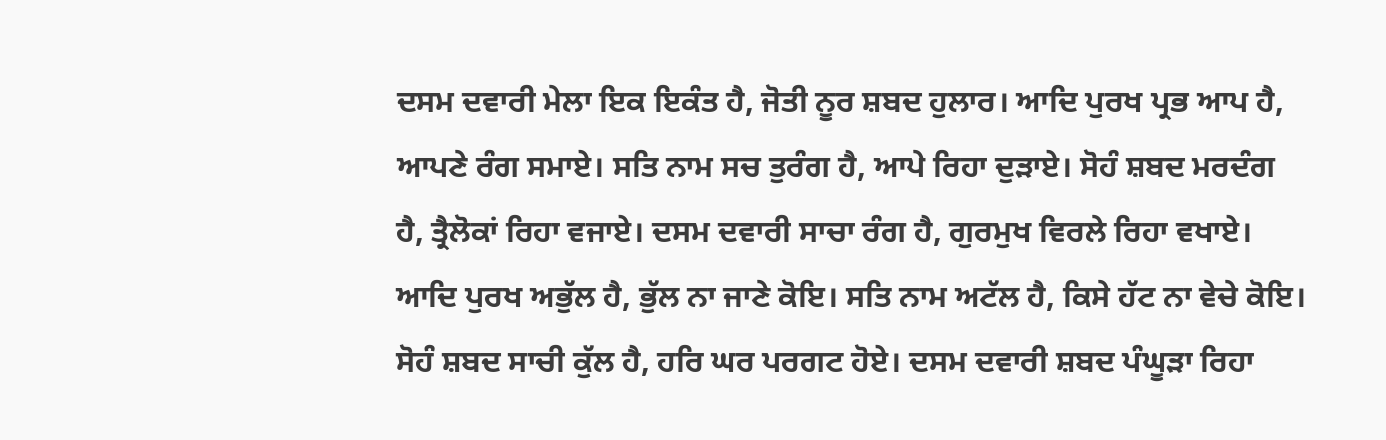ਦਸਮ ਦਵਾਰੀ ਮੇਲਾ ਇਕ ਇਕੰਤ ਹੈ, ਜੋਤੀ ਨੂਰ ਸ਼ਬਦ ਹੁਲਾਰ। ਆਦਿ ਪੁਰਖ ਪ੍ਰਭ ਆਪ ਹੈ, ਆਪਣੇ ਰੰਗ ਸਮਾਏ। ਸਤਿ ਨਾਮ ਸਚ ਤੁਰੰਗ ਹੈ, ਆਪੇ ਰਿਹਾ ਦੁੜਾਏ। ਸੋਹੰ ਸ਼ਬਦ ਮਰਦੰਗ ਹੈ, ਤ੍ਰੈਲੋਕਾਂ ਰਿਹਾ ਵਜਾਏ। ਦਸਮ ਦਵਾਰੀ ਸਾਚਾ ਰੰਗ ਹੈ, ਗੁਰਮੁਖ ਵਿਰਲੇ ਰਿਹਾ ਵਖਾਏ। ਆਦਿ ਪੁਰਖ ਅਭੁੱਲ ਹੈ, ਭੁੱਲ ਨਾ ਜਾਣੇ ਕੋਇ। ਸਤਿ ਨਾਮ ਅਟੱਲ ਹੈ, ਕਿਸੇ ਹੱਟ ਨਾ ਵੇਚੇ ਕੋਇ। ਸੋਹੰ ਸ਼ਬਦ ਸਾਚੀ ਕੁੱਲ ਹੈ, ਹਰਿ ਘਰ ਪਰਗਟ ਹੋਏ। ਦਸਮ ਦਵਾਰੀ ਸ਼ਬਦ ਪੰਘੂੜਾ ਰਿਹਾ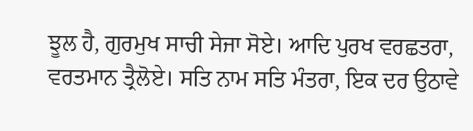ਝੂਲ ਹੈ, ਗੁਰਮੁਖ ਸਾਚੀ ਸੇਜਾ ਸੋਏ। ਆਦਿ ਪੁਰਖ ਵਰਛਤਰਾ, ਵਰਤਮਾਨ ਤ੍ਰੈਲੋਏ। ਸਤਿ ਨਾਮ ਸਤਿ ਮੰਤਰਾ, ਇਕ ਦਰ ਉਠਾਵੇ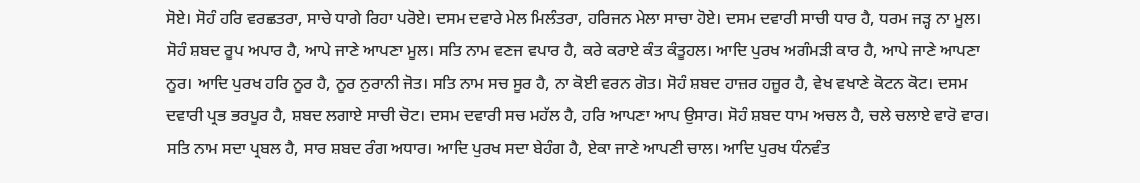ਸੋਏ। ਸੋਹੰ ਹਰਿ ਵਰਛਤਰਾ, ਸਾਚੇ ਧਾਗੇ ਰਿਹਾ ਪਰੋਏ। ਦਸਮ ਦਵਾਰੇ ਮੇਲ ਮਿਲੰਤਰਾ, ਹਰਿਜਨ ਮੇਲਾ ਸਾਚਾ ਹੋਏ। ਦਸਮ ਦਵਾਰੀ ਸਾਚੀ ਧਾਰ ਹੈ, ਧਰਮ ਜੜ੍ਹ ਨਾ ਮੂਲ। ਸੋਹੰ ਸ਼ਬਦ ਰੂਪ ਅਪਾਰ ਹੈ, ਆਪੇ ਜਾਣੇ ਆਪਣਾ ਮੂਲ। ਸਤਿ ਨਾਮ ਵਣਜ ਵਪਾਰ ਹੈ, ਕਰੇ ਕਰਾਏ ਕੰਤ ਕੰਤੂਹਲ। ਆਦਿ ਪੁਰਖ ਅਗੰਮੜੀ ਕਾਰ ਹੈ, ਆਪੇ ਜਾਣੇ ਆਪਣਾ ਨੂਰ। ਆਦਿ ਪੁਰਖ ਹਰਿ ਨੂਰ ਹੈ, ਨੂਰ ਨੁਰਾਨੀ ਜੋਤ। ਸਤਿ ਨਾਮ ਸਚ ਸੂਰ ਹੈ, ਨਾ ਕੋਈ ਵਰਨ ਗੋਤ। ਸੋਹੰ ਸ਼ਬਦ ਹਾਜ਼ਰ ਹਜ਼ੂਰ ਹੈ, ਵੇਖ ਵਖਾਣੇ ਕੋਟਨ ਕੋਟ। ਦਸਮ ਦਵਾਰੀ ਪ੍ਰਭ ਭਰਪੂਰ ਹੈ, ਸ਼ਬਦ ਲਗਾਏ ਸਾਚੀ ਚੋਟ। ਦਸਮ ਦਵਾਰੀ ਸਚ ਮਹੱਲ ਹੈ, ਹਰਿ ਆਪਣਾ ਆਪ ਉਸਾਰ। ਸੋਹੰ ਸ਼ਬਦ ਧਾਮ ਅਚਲ ਹੈ, ਚਲੇ ਚਲਾਏ ਵਾਰੋ ਵਾਰ। ਸਤਿ ਨਾਮ ਸਦਾ ਪ੍ਰਬਲ ਹੈ, ਸਾਰ ਸ਼ਬਦ ਰੰਗ ਅਧਾਰ। ਆਦਿ ਪੁਰਖ ਸਦਾ ਬੇਹੰਗ ਹੈ, ਏਕਾ ਜਾਣੇ ਆਪਣੀ ਚਾਲ। ਆਦਿ ਪੁਰਖ ਧੰਨਵੰਤ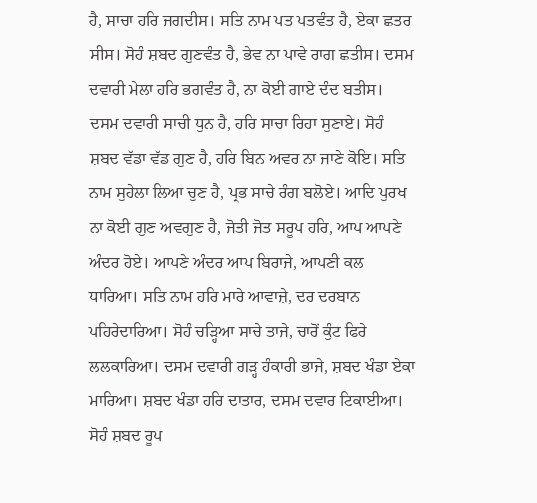ਹੈ, ਸਾਚਾ ਹਰਿ ਜਗਦੀਸ। ਸਤਿ ਨਾਮ ਪਤ ਪਤਵੰਤ ਹੈ, ਏਕਾ ਛਤਰ ਸੀਸ। ਸੋਹੰ ਸ਼ਬਦ ਗੁਣਵੰਤ ਹੈ, ਭੇਵ ਨਾ ਪਾਵੇ ਰਾਗ ਛਤੀਸ। ਦਸਮ ਦਵਾਰੀ ਮੇਲਾ ਹਰਿ ਭਗਵੰਤ ਹੈ, ਨਾ ਕੋਈ ਗਾਏ ਦੰਦ ਬਤੀਸ। ਦਸਮ ਦਵਾਰੀ ਸਾਚੀ ਧੁਨ ਹੈ, ਹਰਿ ਸਾਚਾ ਰਿਹਾ ਸੁਣਾਏ। ਸੋਹੰ ਸ਼ਬਦ ਵੱਡਾ ਵੱਡ ਗੁਣ ਹੈ, ਹਰਿ ਬਿਨ ਅਵਰ ਨਾ ਜਾਣੇ ਕੋਇ। ਸਤਿ ਨਾਮ ਸੁਹੇਲਾ ਲਿਆ ਚੁਣ ਹੈ, ਪ੍ਰਭ ਸਾਚੇ ਰੰਗ ਬਲੋਏ। ਆਦਿ ਪੁਰਖ ਨਾ ਕੋਈ ਗੁਣ ਅਵਗੁਣ ਹੈ, ਜੋਤੀ ਜੋਤ ਸਰੂਪ ਹਰਿ, ਆਪ ਆਪਣੇ ਅੰਦਰ ਹੋਏ। ਆਪਣੇ ਅੰਦਰ ਆਪ ਬਿਰਾਜੇ, ਆਪਣੀ ਕਲ ਧਾਰਿਆ। ਸਤਿ ਨਾਮ ਹਰਿ ਮਾਰੇ ਆਵਾਜ਼ੇ, ਦਰ ਦਰਬਾਨ ਪਹਿਰੇਦਾਰਿਆ। ਸੋਹੰ ਚੜ੍ਹਿਆ ਸਾਚੇ ਤਾਜੇ, ਚਾਰੋਂ ਕੁੰਟ ਫਿਰੇ ਲਲਕਾਰਿਆ। ਦਸਮ ਦਵਾਰੀ ਗੜ੍ਹ ਹੰਕਾਰੀ ਭਾਜੇ, ਸ਼ਬਦ ਖੰਡਾ ਏਕਾ ਮਾਰਿਆ। ਸ਼ਬਦ ਖੰਡਾ ਹਰਿ ਦਾਤਾਰ, ਦਸਮ ਦਵਾਰ ਟਿਕਾਈਆ। ਸੋਹੰ ਸ਼ਬਦ ਰੂਪ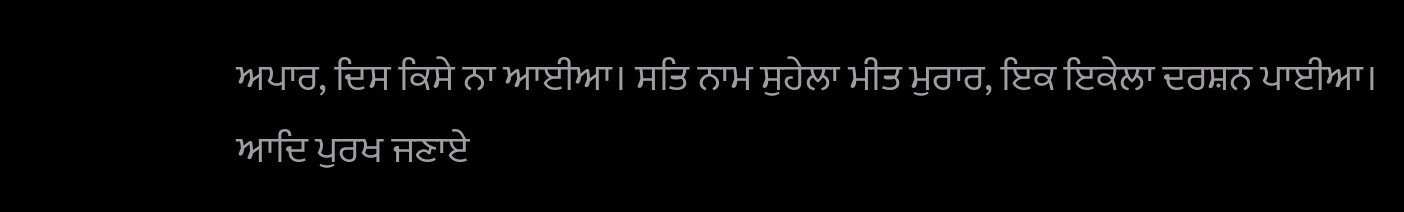ਅਪਾਰ, ਦਿਸ ਕਿਸੇ ਨਾ ਆਈਆ। ਸਤਿ ਨਾਮ ਸੁਹੇਲਾ ਮੀਤ ਮੁਰਾਰ, ਇਕ ਇਕੇਲਾ ਦਰਸ਼ਨ ਪਾਈਆ। ਆਦਿ ਪੁਰਖ ਜਣਾਏ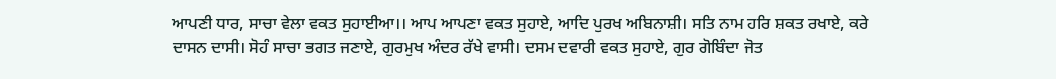ਆਪਣੀ ਧਾਰ, ਸਾਚਾ ਵੇਲਾ ਵਕਤ ਸੁਹਾਈਆ।। ਆਪ ਆਪਣਾ ਵਕਤ ਸੁਹਾਏ, ਆਦਿ ਪੁਰਖ ਅਬਿਨਾਸ਼ੀ। ਸਤਿ ਨਾਮ ਹਰਿ ਸ਼ਕਤ ਰਖਾਏ, ਕਰੇ ਦਾਸਨ ਦਾਸੀ। ਸੋਹੰ ਸਾਚਾ ਭਗਤ ਜਣਾਏ, ਗੁਰਮੁਖ ਅੰਦਰ ਰੱਖੇ ਵਾਸੀ। ਦਸਮ ਦਵਾਰੀ ਵਕਤ ਸੁਹਾਏ, ਗੁਰ ਗੋਬਿੰਦਾ ਜੋਤ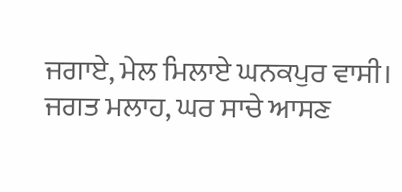ਜਗਾਏ, ਮੇਲ ਮਿਲਾਏ ਘਨਕਪੁਰ ਵਾਸੀ। ਜਗਤ ਮਲਾਹ, ਘਰ ਸਾਚੇ ਆਸਣ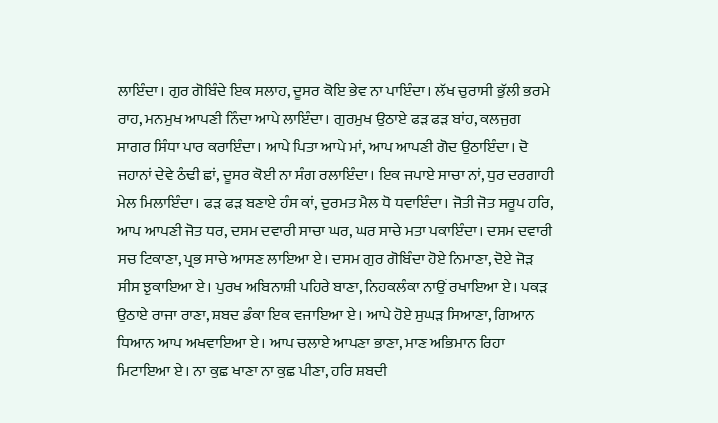ਲਾਇੰਦਾ। ਗੁਰ ਗੋਬਿੰਦੇ ਇਕ ਸਲਾਹ, ਦੂਸਰ ਕੋਇ ਭੇਵ ਨਾ ਪਾਇੰਦਾ। ਲੱਖ ਚੁਰਾਸੀ ਭੁੱਲੀ ਭਰਮੇ ਰਾਹ, ਮਨਮੁਖ ਆਪਣੀ ਨਿੰਦਾ ਆਪੇ ਲਾਇੰਦਾ। ਗੁਰਮੁਖ ਉਠਾਏ ਫੜ ਫੜ ਬਾਂਹ, ਕਲਜੁਗ ਸਾਗਰ ਸਿੰਧਾ ਪਾਰ ਕਰਾਇੰਦਾ। ਆਪੇ ਪਿਤਾ ਆਪੇ ਮਾਂ, ਆਪ ਆਪਣੀ ਗੋਦ ਉਠਾਇੰਦਾ। ਦੋ ਜਹਾਨਾਂ ਦੇਵੇ ਠੰਢੀ ਛਾਂ, ਦੂਸਰ ਕੋਈ ਨਾ ਸੰਗ ਰਲਾਇੰਦਾ। ਇਕ ਜਪਾਏ ਸਾਚਾ ਨਾਂ, ਧੁਰ ਦਰਗਾਹੀ ਮੇਲ ਮਿਲਾਇੰਦਾ। ਫੜ ਫੜ ਬਣਾਏ ਹੰਸ ਕਾਂ, ਦੁਰਮਤ ਮੈਲ ਧੋ ਧਵਾਇੰਦਾ। ਜੋਤੀ ਜੋਤ ਸਰੂਪ ਹਰਿ, ਆਪ ਆਪਣੀ ਜੋਤ ਧਰ, ਦਸਮ ਦਵਾਰੀ ਸਾਚਾ ਘਰ, ਘਰ ਸਾਚੇ ਮਤਾ ਪਕਾਇੰਦਾ। ਦਸਮ ਦਵਾਰੀ ਸਚ ਟਿਕਾਣਾ, ਪ੍ਰਭ ਸਾਚੇ ਆਸਣ ਲਾਇਆ ਏ। ਦਸਮ ਗੁਰ ਗੋਬਿੰਦਾ ਹੋਏ ਨਿਮਾਣਾ, ਦੋਏ ਜੋੜ ਸੀਸ ਝੁਕਾਇਆ ਏ। ਪੁਰਖ ਅਬਿਨਾਸ਼ੀ ਪਹਿਰੇ ਬਾਣਾ, ਨਿਹਕਲੰਕਾ ਨਾਉਂ ਰਖਾਇਆ ਏ। ਪਕੜ ਉਠਾਏ ਰਾਜਾ ਰਾਣਾ, ਸ਼ਬਦ ਡੰਕਾ ਇਕ ਵਜਾਇਆ ਏ। ਆਪੇ ਹੋਏ ਸੁਘੜ ਸਿਆਣਾ, ਗਿਆਨ ਧਿਆਨ ਆਪ ਅਖਵਾਇਆ ਏ। ਆਪ ਚਲਾਏ ਆਪਣਾ ਭਾਣਾ, ਮਾਣ ਅਭਿਮਾਨ ਰਿਹਾ ਮਿਟਾਇਆ ਏ। ਨਾ ਕੁਛ ਖਾਣਾ ਨਾ ਕੁਛ ਪੀਣਾ, ਹਰਿ ਸ਼ਬਦੀ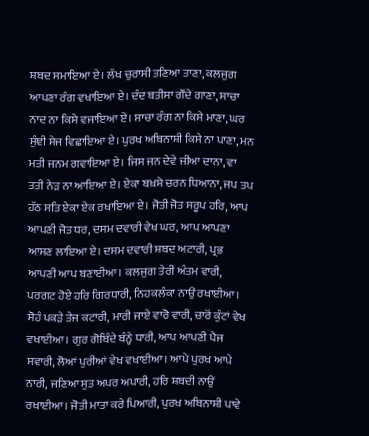ਸ਼ਬਦ ਸਮਾਇਆ ਏ। ਲੱਖ ਚੁਰਾਸੀ ਤਣਿਆ ਤਾਣਾ, ਕਲਜੁਗ ਆਪਣਾ ਰੰਗ ਵਖਾਇਆ ਏ। ਦੰਦ ਬਤੀਸਾ ਗੌਂਦੇ ਗਾਣਾ, ਸਾਚਾ ਨਾਦ ਨਾ ਕਿਸੇ ਵਜਾਇਆ ਏ। ਸਾਚਾ ਰੰਗ ਨਾ ਕਿਸੇ ਮਾਣਾ, ਘਰ ਸੁੰਞੀ ਸੇਜ ਵਿਛਾਇਆ ਏ। ਪੁਰਖ ਅਬਿਨਾਸ਼ੀ ਕਿਸੇ ਨਾ ਪਾਣਾ, ਮਨ ਮਤੀ ਜਨਮ ਗਵਾਇਆ ਏ। ਜਿਸ ਜਨ ਦੇਵੇ ਜੀਆ ਦਾਨਾ, ਵਾ ਤਤੀ ਨੇੜ ਨਾ ਆਇਆ ਏ। ਏਕਾ ਬਖ਼ਸ਼ੇ ਚਰਨ ਧਿਆਨਾ, ਜਪ ਤਪ ਹੱਠ ਸਤਿ ਏਕਾ ਏਕ ਰਖਾਇਆ ਏ। ਜੋਤੀ ਜੋਤ ਸਰੂਪ ਹਰਿ, ਆਪ ਆਪਣੀ ਜੋਤ ਧਰ, ਦਸਮ ਦਵਾਰੀ ਵੇਖ ਘਰ, ਆਪ ਆਪਣਾ ਆਸਣ ਲਾਇਆ ਏ। ਦਸਮ ਦਵਾਰੀ ਸ਼ਬਦ ਅਟਾਰੀ, ਪ੍ਰਭ ਆਪਣੀ ਆਪ ਬਣਾਈਆ। ਕਲਜੁਗ ਤੇਰੀ ਅੰਤਮ ਵਾਰੀ, ਪਰਗਟ ਹੋਏ ਹਰਿ ਗਿਰਧਾਰੀ, ਨਿਹਕਲੰਕਾ ਨਾਉਂ ਰਖਾਈਆ। ਸੋਹੰ ਪਕੜੇ ਤੇਜ ਕਟਾਰੀ, ਮਾਰੀ ਜਾਏ ਵਾਰੋ ਵਾਰੀ, ਚਾਰੋਂ ਕੁੰਟਾਂ ਵੇਖ ਵਖਾਈਆ। ਗੁਰ ਗੋਬਿੰਦੇ ਬੰਨ੍ਹੇ ਧਾਰੀ, ਆਪ ਆਪਣੀ ਪੈਜ ਸਵਾਰੀ, ਲੋਆਂ ਪੁਰੀਆਂ ਵੇਖ ਵਖਾਈਆ। ਆਪੇ ਪੁਰਖ ਆਪੇ ਨਾਰੀ, ਜਣਿਆ ਸੁਤ ਅਪਰ ਅਪਾਰੀ, ਹਰਿ ਸ਼ਬਦੀ ਨਾਉਂ ਰਖਾਈਆ। ਜੋਤੀ ਮਾਤਾ ਕਰੇ ਪਿਆਰੀ, ਪੁਰਖ ਅਬਿਨਾਸ਼ੀ ਪਾਵੇ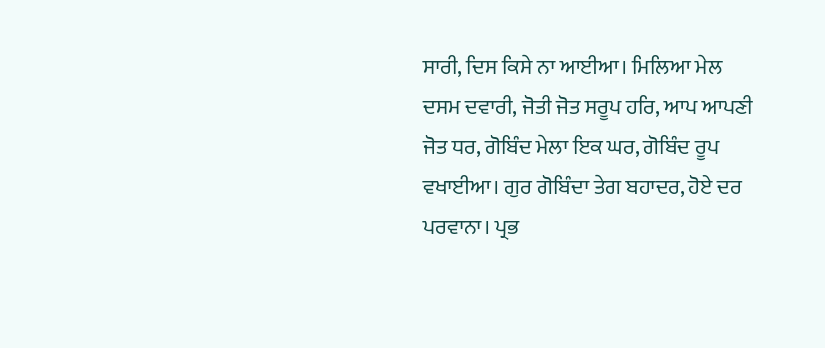ਸਾਰੀ, ਦਿਸ ਕਿਸੇ ਨਾ ਆਈਆ। ਮਿਲਿਆ ਮੇਲ ਦਸਮ ਦਵਾਰੀ, ਜੋਤੀ ਜੋਤ ਸਰੂਪ ਹਰਿ, ਆਪ ਆਪਣੀ ਜੋਤ ਧਰ, ਗੋਬਿੰਦ ਮੇਲਾ ਇਕ ਘਰ, ਗੋਬਿੰਦ ਰੂਪ ਵਖਾਈਆ। ਗੁਰ ਗੋਬਿੰਦਾ ਤੇਗ ਬਹਾਦਰ, ਹੋਏ ਦਰ ਪਰਵਾਨਾ। ਪ੍ਰਭ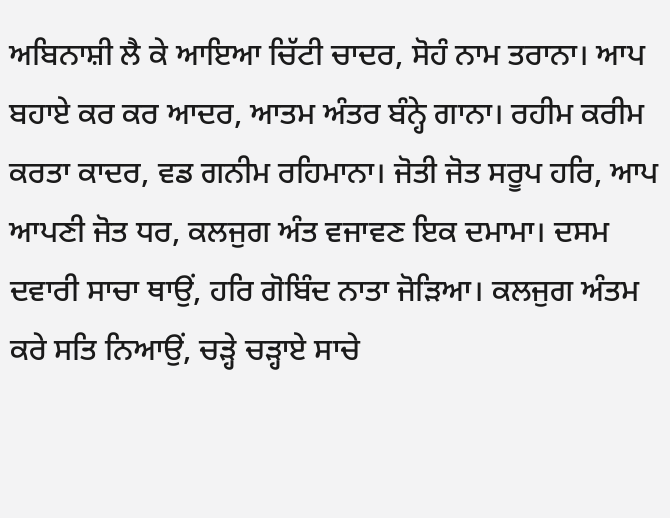ਅਬਿਨਾਸ਼ੀ ਲੈ ਕੇ ਆਇਆ ਚਿੱਟੀ ਚਾਦਰ, ਸੋਹੰ ਨਾਮ ਤਰਾਨਾ। ਆਪ ਬਹਾਏ ਕਰ ਕਰ ਆਦਰ, ਆਤਮ ਅੰਤਰ ਬੰਨ੍ਹੇ ਗਾਨਾ। ਰਹੀਮ ਕਰੀਮ ਕਰਤਾ ਕਾਦਰ, ਵਡ ਗਨੀਮ ਰਹਿਮਾਨਾ। ਜੋਤੀ ਜੋਤ ਸਰੂਪ ਹਰਿ, ਆਪ ਆਪਣੀ ਜੋਤ ਧਰ, ਕਲਜੁਗ ਅੰਤ ਵਜਾਵਣ ਇਕ ਦਮਾਮਾ। ਦਸਮ ਦਵਾਰੀ ਸਾਚਾ ਥਾਉਂ, ਹਰਿ ਗੋਬਿੰਦ ਨਾਤਾ ਜੋੜਿਆ। ਕਲਜੁਗ ਅੰਤਮ ਕਰੇ ਸਤਿ ਨਿਆਉਂ, ਚੜ੍ਹੇ ਚੜ੍ਹਾਏ ਸਾਚੇ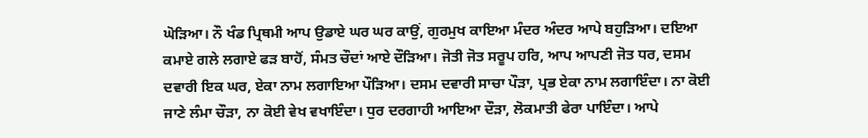ਘੋੜਿਆ। ਨੌ ਖੰਡ ਪ੍ਰਿਥਮੀ ਆਪ ਉਡਾਏ ਘਰ ਘਰ ਕਾਉਂ, ਗੁਰਮੁਖ ਕਾਇਆ ਮੰਦਰ ਅੰਦਰ ਆਪੇ ਬਹੁੜਿਆ। ਦਇਆ ਕਮਾਏ ਗਲੇ ਲਗਾਏ ਫੜ ਬਾਹੋਂ, ਸੰਮਤ ਚੌਦਾਂ ਆਏ ਦੌੜਿਆ। ਜੋਤੀ ਜੋਤ ਸਰੂਪ ਹਰਿ, ਆਪ ਆਪਣੀ ਜੋਤ ਧਰ, ਦਸਮ ਦਵਾਰੀ ਇਕ ਘਰ, ਏਕਾ ਨਾਮ ਲਗਾਇਆ ਪੌੜਿਆ। ਦਸਮ ਦਵਾਰੀ ਸਾਚਾ ਪੌੜਾ, ਪ੍ਰਭ ਏਕਾ ਨਾਮ ਲਗਾਇੰਦਾ। ਨਾ ਕੋਈ ਜਾਣੇ ਲੰਮਾ ਚੌੜਾ, ਨਾ ਕੋਈ ਵੇਖ ਵਖਾਇੰਦਾ। ਧੁਰ ਦਰਗਾਹੀ ਆਇਆ ਦੌੜਾ, ਲੋਕਮਾਤੀ ਫੇਰਾ ਪਾਇੰਦਾ। ਆਪੇ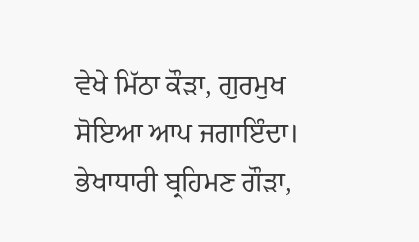ਵੇਖੇ ਮਿੱਠਾ ਕੌੜਾ, ਗੁਰਮੁਖ ਸੋਇਆ ਆਪ ਜਗਾਇੰਦਾ। ਭੇਖਾਧਾਰੀ ਬ੍ਰਹਿਮਣ ਗੌੜਾ,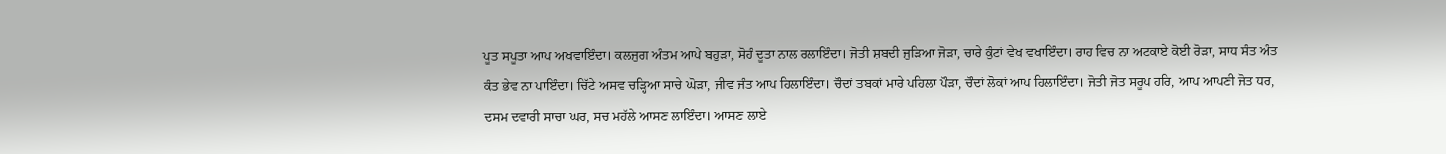ਪੂਤ ਸਪੂਤਾ ਆਪ ਅਖਵਾਇੰਦਾ। ਕਲਜੁਗ ਅੰਤਮ ਆਪੇ ਬਹੁੜਾ, ਸੋਹੰ ਦੂਤਾ ਨਾਲ ਰਲਾਇੰਦਾ। ਜੋਤੀ ਸ਼ਬਦੀ ਜੁੜਿਆ ਜੋੜਾ, ਚਾਰੇ ਕੁੰਟਾਂ ਵੇਖ ਵਖਾਇੰਦਾ। ਰਾਹ ਵਿਚ ਨਾ ਅਟਕਾਏ ਕੋਈ ਰੋੜਾ, ਸਾਧ ਸੰਤ ਅੰਤ ਕੰਤ ਭੇਵ ਨਾ ਪਾਇੰਦਾ। ਚਿੱਟੇ ਅਸਵ ਚੜ੍ਹਿਆ ਸਾਚੇ ਘੋੜਾ, ਜੀਵ ਜੰਤ ਆਪ ਹਿਲਾਇੰਦਾ। ਚੌਦਾਂ ਤਬਕਾਂ ਮਾਰੇ ਪਹਿਲਾ ਪੌੜਾ, ਚੌਦਾਂ ਲੋਕਾਂ ਆਪ ਹਿਲਾਇੰਦਾ। ਜੋਤੀ ਜੋਤ ਸਰੂਪ ਹਰਿ, ਆਪ ਆਪਣੀ ਜੋਤ ਧਰ, ਦਸਮ ਦਵਾਰੀ ਸਾਚਾ ਘਰ, ਸਚ ਮਹੱਲੇ ਆਸਣ ਲਾਇੰਦਾ। ਆਸਣ ਲਾਏ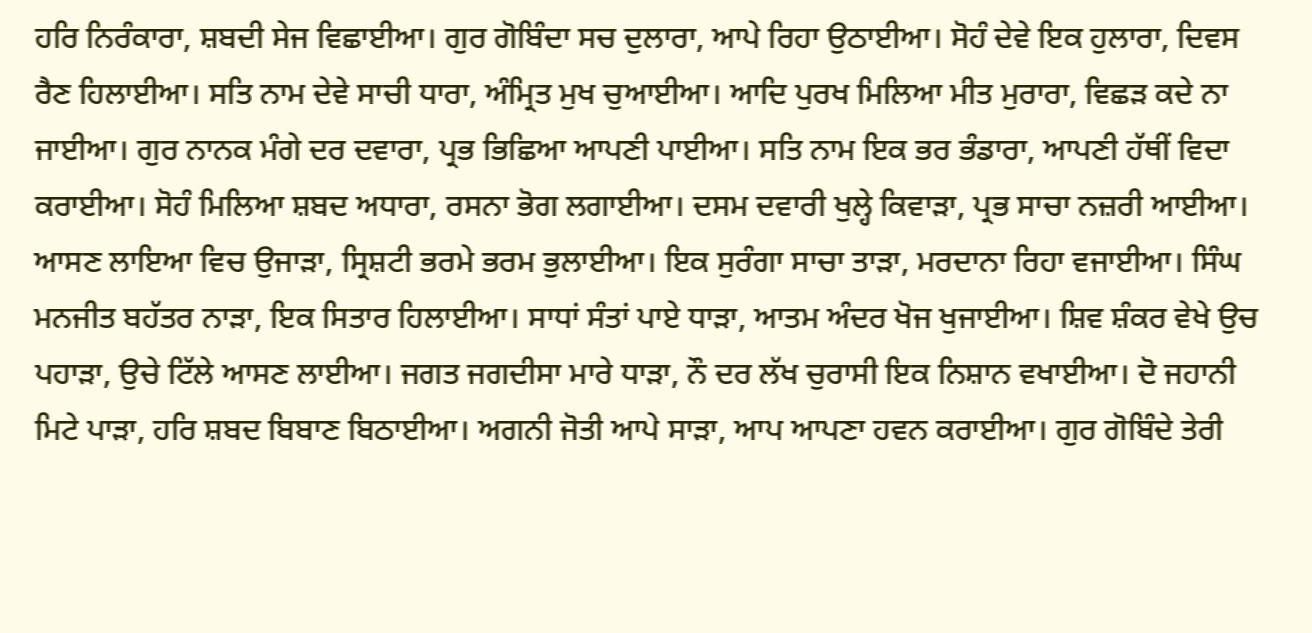ਹਰਿ ਨਿਰੰਕਾਰਾ, ਸ਼ਬਦੀ ਸੇਜ ਵਿਛਾਈਆ। ਗੁਰ ਗੋਬਿੰਦਾ ਸਚ ਦੁਲਾਰਾ, ਆਪੇ ਰਿਹਾ ਉਠਾਈਆ। ਸੋਹੰ ਦੇਵੇ ਇਕ ਹੁਲਾਰਾ, ਦਿਵਸ ਰੈਣ ਹਿਲਾਈਆ। ਸਤਿ ਨਾਮ ਦੇਵੇ ਸਾਚੀ ਧਾਰਾ, ਅੰਮ੍ਰਿਤ ਮੁਖ ਚੁਆਈਆ। ਆਦਿ ਪੁਰਖ ਮਿਲਿਆ ਮੀਤ ਮੁਰਾਰਾ, ਵਿਛੜ ਕਦੇ ਨਾ ਜਾਈਆ। ਗੁਰ ਨਾਨਕ ਮੰਗੇ ਦਰ ਦਵਾਰਾ, ਪ੍ਰਭ ਭਿਛਿਆ ਆਪਣੀ ਪਾਈਆ। ਸਤਿ ਨਾਮ ਇਕ ਭਰ ਭੰਡਾਰਾ, ਆਪਣੀ ਹੱਥੀਂ ਵਿਦਾ ਕਰਾਈਆ। ਸੋਹੰ ਮਿਲਿਆ ਸ਼ਬਦ ਅਧਾਰਾ, ਰਸਨਾ ਭੋਗ ਲਗਾਈਆ। ਦਸਮ ਦਵਾਰੀ ਖੁਲ੍ਹੇ ਕਿਵਾੜਾ, ਪ੍ਰਭ ਸਾਚਾ ਨਜ਼ਰੀ ਆਈਆ। ਆਸਣ ਲਾਇਆ ਵਿਚ ਉਜਾੜਾ, ਸ੍ਰਿਸ਼ਟੀ ਭਰਮੇ ਭਰਮ ਭੁਲਾਈਆ। ਇਕ ਸੁਰੰਗਾ ਸਾਚਾ ਤਾੜਾ, ਮਰਦਾਨਾ ਰਿਹਾ ਵਜਾਈਆ। ਸਿੰਘ ਮਨਜੀਤ ਬਹੱਤਰ ਨਾੜਾ, ਇਕ ਸਿਤਾਰ ਹਿਲਾਈਆ। ਸਾਧਾਂ ਸੰਤਾਂ ਪਾਏ ਧਾੜਾ, ਆਤਮ ਅੰਦਰ ਖੋਜ ਖੁਜਾਈਆ। ਸ਼ਿਵ ਸ਼ੰਕਰ ਵੇਖੇ ਉਚ ਪਹਾੜਾ, ਉਚੇ ਟਿੱਲੇ ਆਸਣ ਲਾਈਆ। ਜਗਤ ਜਗਦੀਸਾ ਮਾਰੇ ਧਾੜਾ, ਨੌ ਦਰ ਲੱਖ ਚੁਰਾਸੀ ਇਕ ਨਿਸ਼ਾਨ ਵਖਾਈਆ। ਦੋ ਜਹਾਨੀ ਮਿਟੇ ਪਾੜਾ, ਹਰਿ ਸ਼ਬਦ ਬਿਬਾਣ ਬਿਠਾਈਆ। ਅਗਨੀ ਜੋਤੀ ਆਪੇ ਸਾੜਾ, ਆਪ ਆਪਣਾ ਹਵਨ ਕਰਾਈਆ। ਗੁਰ ਗੋਬਿੰਦੇ ਤੇਰੀ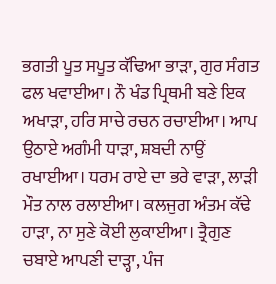ਭਗਤੀ ਪੂਤ ਸਪੂਤ ਕੱਢਿਆ ਭਾੜਾ, ਗੁਰ ਸੰਗਤ ਫਲ ਖਵਾਈਆ। ਨੌ ਖੰਡ ਪ੍ਰਿਥਮੀ ਬਣੇ ਇਕ ਅਖਾੜਾ, ਹਰਿ ਸਾਚੇ ਰਚਨ ਰਚਾਈਆ। ਆਪ ਉਠਾਏ ਅਗੰਮੀ ਧਾੜਾ, ਸ਼ਬਦੀ ਨਾਉਂ ਰਖਾਈਆ। ਧਰਮ ਰਾਏ ਦਾ ਭਰੇ ਵਾੜਾ, ਲਾੜੀ ਮੌਤ ਨਾਲ ਰਲਾਈਆ। ਕਲਜੁਗ ਅੰਤਮ ਕੱਢੇ ਹਾੜਾ, ਨਾ ਸੁਣੇ ਕੋਈ ਲੁਕਾਈਆ। ਤ੍ਰੈਗੁਣ ਚਬਾਏ ਆਪਣੀ ਦਾੜ੍ਹਾ, ਪੰਜ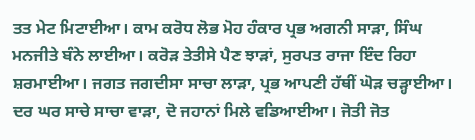ਤਤ ਮੇਟ ਮਿਟਾਈਆ। ਕਾਮ ਕਰੋਧ ਲੋਭ ਮੋਹ ਹੰਕਾਰ ਪ੍ਰਭ ਅਗਨੀ ਸਾੜਾ, ਸਿੰਘ ਮਨਜੀਤੇ ਬੰਨੇ ਲਾਈਆ। ਕਰੋੜ ਤੇਤੀਸੇ ਪੈਣ ਝਾੜਾਂ, ਸੁਰਪਤ ਰਾਜਾ ਇੰਦ ਰਿਹਾ ਸ਼ਰਮਾਈਆ। ਜਗਤ ਜਗਦੀਸਾ ਸਾਚਾ ਲਾੜਾ, ਪ੍ਰਭ ਆਪਣੀ ਹੱਥੀਂ ਘੋੜ ਚੜ੍ਹਾਈਆ। ਦਰ ਘਰ ਸਾਚੇ ਸਾਚਾ ਵਾੜਾ, ਦੋ ਜਹਾਨਾਂ ਮਿਲੇ ਵਡਿਆਈਆ। ਜੋਤੀ ਜੋਤ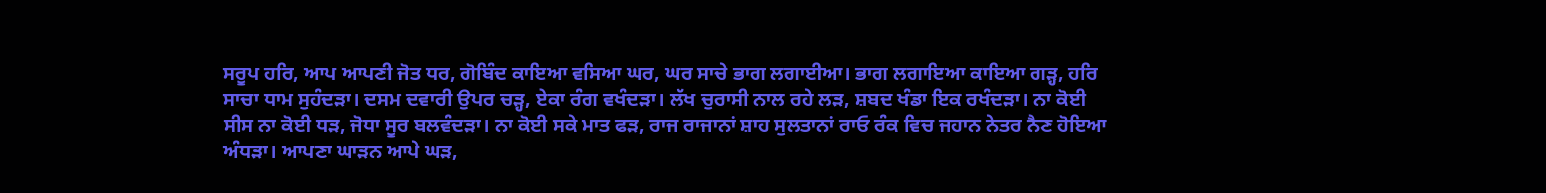ਸਰੂਪ ਹਰਿ, ਆਪ ਆਪਣੀ ਜੋਤ ਧਰ, ਗੋਬਿੰਦ ਕਾਇਆ ਵਸਿਆ ਘਰ, ਘਰ ਸਾਚੇ ਭਾਗ ਲਗਾਈਆ। ਭਾਗ ਲਗਾਇਆ ਕਾਇਆ ਗੜ੍ਹ, ਹਰਿ ਸਾਚਾ ਧਾਮ ਸੁਹੰਦੜਾ। ਦਸਮ ਦਵਾਰੀ ਉਪਰ ਚੜ੍ਹ, ਏਕਾ ਰੰਗ ਵਖੰਦੜਾ। ਲੱਖ ਚੁਰਾਸੀ ਨਾਲ ਰਹੇ ਲੜ, ਸ਼ਬਦ ਖੰਡਾ ਇਕ ਰਖੰਦੜਾ। ਨਾ ਕੋਈ ਸੀਸ ਨਾ ਕੋਈ ਧੜ, ਜੋਧਾ ਸੂਰ ਬਲਵੰਦੜਾ। ਨਾ ਕੋਈ ਸਕੇ ਮਾਤ ਫੜ, ਰਾਜ ਰਾਜਾਨਾਂ ਸ਼ਾਹ ਸੁਲਤਾਨਾਂ ਰਾਓ ਰੰਕ ਵਿਚ ਜਹਾਨ ਨੇਤਰ ਨੈਣ ਹੋਇਆ ਅੰਧੜਾ। ਆਪਣਾ ਘਾੜਨ ਆਪੇ ਘੜ,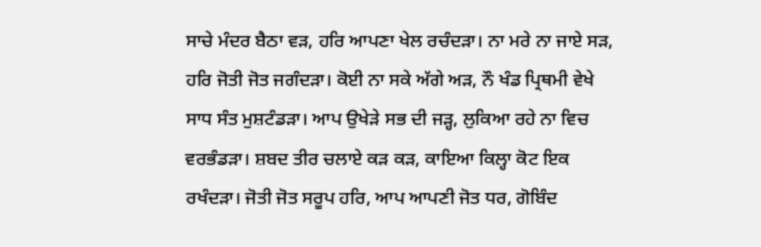ਸਾਚੇ ਮੰਦਰ ਬੈਠਾ ਵੜ, ਹਰਿ ਆਪਣਾ ਖੇਲ ਰਚੰਦੜਾ। ਨਾ ਮਰੇ ਨਾ ਜਾਏ ਸੜ, ਹਰਿ ਜੋਤੀ ਜੋਤ ਜਗੰਦੜਾ। ਕੋਈ ਨਾ ਸਕੇ ਅੱਗੇ ਅੜ, ਨੌ ਖੰਡ ਪ੍ਰਿਥਮੀ ਵੇਖੇ ਸਾਧ ਸੰਤ ਮੁਸ਼ਟੰਡੜਾ। ਆਪ ਉਖੇੜੇ ਸਭ ਦੀ ਜੜ੍ਹ, ਲੁਕਿਆ ਰਹੇ ਨਾ ਵਿਚ ਵਰਭੰਡੜਾ। ਸ਼ਬਦ ਤੀਰ ਚਲਾਏ ਕੜ ਕੜ, ਕਾਇਆ ਕਿਲ੍ਹਾ ਕੋਟ ਇਕ ਰਖੰਦੜਾ। ਜੋਤੀ ਜੋਤ ਸਰੂਪ ਹਰਿ, ਆਪ ਆਪਣੀ ਜੋਤ ਧਰ, ਗੋਬਿੰਦ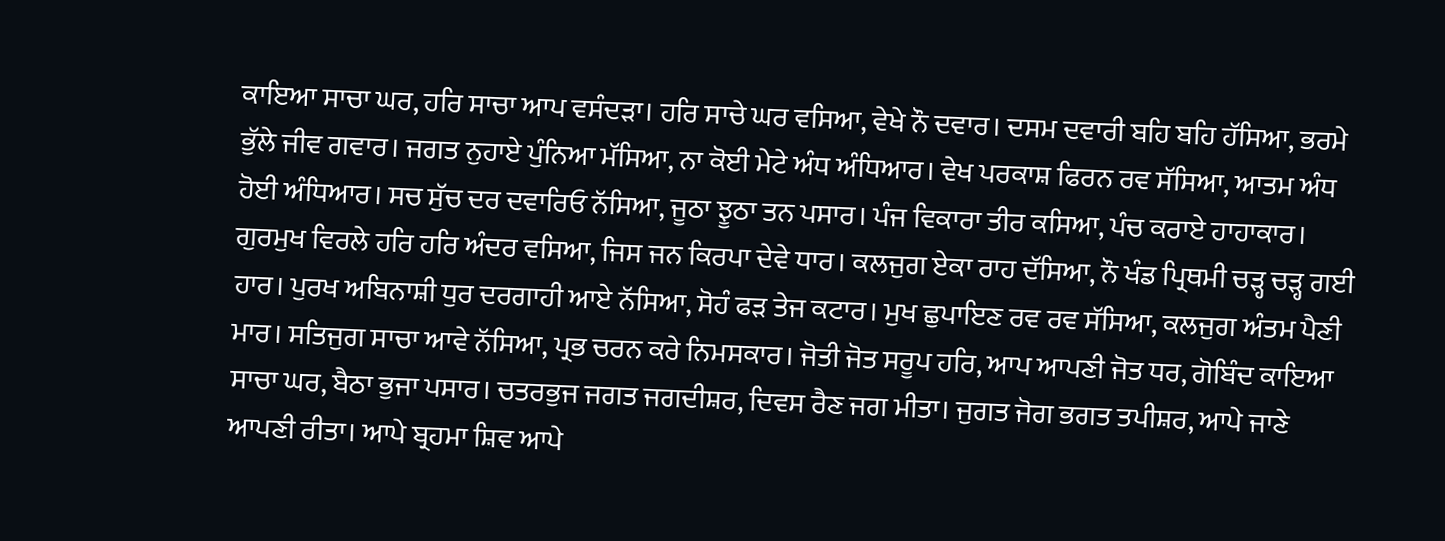ਕਾਇਆ ਸਾਚਾ ਘਰ, ਹਰਿ ਸਾਚਾ ਆਪ ਵਸੰਦੜਾ। ਹਰਿ ਸਾਚੇ ਘਰ ਵਸਿਆ, ਵੇਖੇ ਨੌ ਦਵਾਰ। ਦਸਮ ਦਵਾਰੀ ਬਹਿ ਬਹਿ ਹੱਸਿਆ, ਭਰਮੇ ਭੁੱਲੇ ਜੀਵ ਗਵਾਰ। ਜਗਤ ਨੁਹਾਏ ਪੁੰਨਿਆ ਮੱਸਿਆ, ਨਾ ਕੋਈ ਮੇਟੇ ਅੰਧ ਅੰਧਿਆਰ। ਵੇਖ ਪਰਕਾਸ਼ ਫਿਰਨ ਰਵ ਸੱਸਿਆ, ਆਤਮ ਅੰਧ ਹੋਈ ਅੰਧਿਆਰ। ਸਚ ਸੁੱਚ ਦਰ ਦਵਾਰਿਓ ਨੱਸਿਆ, ਜੂਠਾ ਝੂਠਾ ਤਨ ਪਸਾਰ। ਪੰਜ ਵਿਕਾਰਾ ਤੀਰ ਕਸਿਆ, ਪੰਚ ਕਰਾਏ ਹਾਹਾਕਾਰ। ਗੁਰਮੁਖ ਵਿਰਲੇ ਹਰਿ ਹਰਿ ਅੰਦਰ ਵਸਿਆ, ਜਿਸ ਜਨ ਕਿਰਪਾ ਦੇਵੇ ਧਾਰ। ਕਲਜੁਗ ਏਕਾ ਰਾਹ ਦੱਸਿਆ, ਨੌ ਖੰਡ ਪ੍ਰਿਥਮੀ ਚੜ੍ਹ ਚੜ੍ਹ ਗਈ ਹਾਰ। ਪੁਰਖ ਅਬਿਨਾਸ਼ੀ ਧੁਰ ਦਰਗਾਹੀ ਆਏ ਨੱਸਿਆ, ਸੋਹੰ ਫੜ ਤੇਜ ਕਟਾਰ। ਮੁਖ ਛੁਪਾਇਣ ਰਵ ਰਵ ਸੱਸਿਆ, ਕਲਜੁਗ ਅੰਤਮ ਪੈਣੀ ਮਾਰ। ਸਤਿਜੁਗ ਸਾਚਾ ਆਵੇ ਨੱਸਿਆ, ਪ੍ਰਭ ਚਰਨ ਕਰੇ ਨਿਮਸਕਾਰ। ਜੋਤੀ ਜੋਤ ਸਰੂਪ ਹਰਿ, ਆਪ ਆਪਣੀ ਜੋਤ ਧਰ, ਗੋਬਿੰਦ ਕਾਇਆ ਸਾਚਾ ਘਰ, ਬੈਠਾ ਭੁਜਾ ਪਸਾਰ। ਚਤਰਭੁਜ ਜਗਤ ਜਗਦੀਸ਼ਰ, ਦਿਵਸ ਰੈਣ ਜਗ ਮੀਤਾ। ਜੁਗਤ ਜੋਗ ਭਗਤ ਤਪੀਸ਼ਰ, ਆਪੇ ਜਾਣੇ ਆਪਣੀ ਰੀਤਾ। ਆਪੇ ਬ੍ਰਹਮਾ ਸ਼ਿਵ ਆਪੇ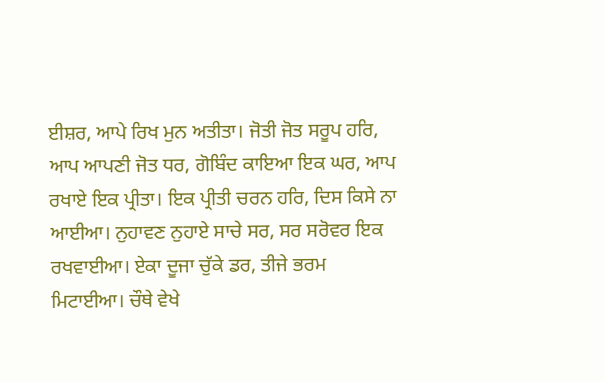ਈਸ਼ਰ, ਆਪੇ ਰਿਖ ਮੁਨ ਅਤੀਤਾ। ਜੋਤੀ ਜੋਤ ਸਰੂਪ ਹਰਿ, ਆਪ ਆਪਣੀ ਜੋਤ ਧਰ, ਗੋਬਿੰਦ ਕਾਇਆ ਇਕ ਘਰ, ਆਪ ਰਖਾਏ ਇਕ ਪ੍ਰੀਤਾ। ਇਕ ਪ੍ਰੀਤੀ ਚਰਨ ਹਰਿ, ਦਿਸ ਕਿਸੇ ਨਾ ਆਈਆ। ਨੁਹਾਵਣ ਨੁਹਾਏ ਸਾਚੇ ਸਰ, ਸਰ ਸਰੋਵਰ ਇਕ ਰਖਵਾਈਆ। ਏਕਾ ਦੂਜਾ ਚੁੱਕੇ ਡਰ, ਤੀਜੇ ਭਰਮ ਮਿਟਾਈਆ। ਚੌਥੇ ਵੇਖੇ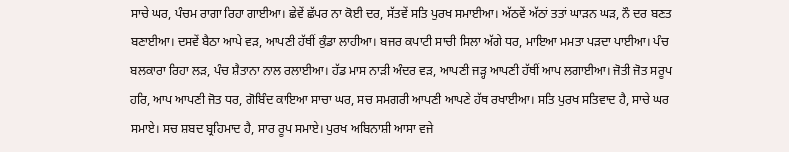ਸਾਚੇ ਘਰ, ਪੰਚਮ ਰਾਗਾ ਰਿਹਾ ਗਾਈਆ। ਛੇਵੇਂ ਛੱਪਰ ਨਾ ਕੋਈ ਦਰ, ਸੱਤਵੇਂ ਸਤਿ ਪੁਰਖ ਸਮਾਈਆ। ਅੱਠਵੇਂ ਅੱਠਾਂ ਤਤਾਂ ਘਾੜਨ ਘੜ, ਨੌ ਦਰ ਬਣਤ ਬਣਾਈਆ। ਦਸਵੇਂ ਬੈਠਾ ਆਪੇ ਵੜ, ਆਪਣੀ ਹੱਥੀਂ ਕੁੰਡਾ ਲਾਹੀਆ। ਬਜਰ ਕਪਾਟੀ ਸਾਚੀ ਸਿਲਾ ਅੱਗੇ ਧਰ, ਮਾਇਆ ਮਮਤਾ ਪੜਦਾ ਪਾਈਆ। ਪੰਚ ਬਲਕਾਰਾ ਰਿਹਾ ਲੜ, ਪੰਚ ਸ਼ੈਤਾਨਾ ਨਾਲ ਰਲਾਈਆ। ਹੱਡ ਮਾਸ ਨਾੜੀ ਅੰਦਰ ਵੜ, ਆਪਣੀ ਜੜ੍ਹ ਆਪਣੀ ਹੱਥੀਂ ਆਪ ਲਗਾਈਆ। ਜੋਤੀ ਜੋਤ ਸਰੂਪ ਹਰਿ, ਆਪ ਆਪਣੀ ਜੋਤ ਧਰ, ਗੋਬਿੰਦ ਕਾਇਆ ਸਾਚਾ ਘਰ, ਸਚ ਸਮਗਰੀ ਆਪਣੀ ਆਪਣੇ ਹੱਥ ਰਖਾਈਆ। ਸਤਿ ਪੁਰਖ ਸਤਿਵਾਦ ਹੈ, ਸਾਚੇ ਘਰ ਸਮਾਏ। ਸਚ ਸ਼ਬਦ ਬ੍ਰਹਿਮਾਦ ਹੈ, ਸਾਰ ਰੂਪ ਸਮਾਏ। ਪੁਰਖ ਅਬਿਨਾਸ਼ੀ ਆਸਾ ਵਜੇ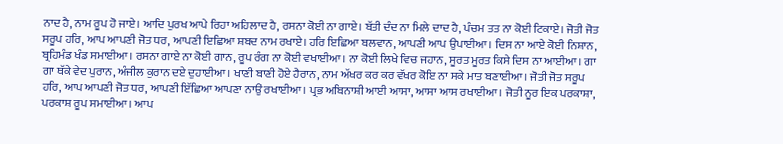ਨਾਦ ਹੈ, ਨਾਮ ਰੂਪ ਹੋ ਜਾਏ। ਆਦਿ ਪੁਰਖ ਆਪੇ ਰਿਹਾ ਅਹਿਲਾਦ ਹੈ, ਰਸਨਾ ਕੋਈ ਨਾ ਗਾਏ। ਬੱਤੀ ਦੰਦ ਨਾ ਮਿਲੇ ਦਾਦ ਹੈ, ਪੰਚਮ ਤਤ ਨਾ ਕੋਈ ਟਿਕਾਏ। ਜੋਤੀ ਜੋਤ ਸਰੂਪ ਹਰਿ, ਆਪ ਆਪਣੀ ਜੋਤ ਧਰ, ਆਪਣੀ ਇਛਿਆ ਸ਼ਬਦ ਨਾਮ ਰਖਾਏ। ਹਰਿ ਇਛਿਆ ਬਲਵਾਨ, ਆਪਣੀ ਆਪ ਉਪਾਈਆ। ਦਿਸ ਨਾ ਆਏ ਕੋਈ ਨਿਸ਼ਾਨ, ਬ੍ਰਹਿਮੰਡ ਖੰਡ ਸਮਾਈਆ। ਰਸਨਾ ਗਾਏ ਨਾ ਕੋਈ ਗਾਨ, ਰੂਪ ਰੰਗ ਨਾ ਕੋਈ ਵਖਾਈਆ। ਨਾ ਕੋਈ ਲਿਖੇ ਵਿਚ ਜਹਾਨ, ਸੂਰਤ ਮੂਰਤ ਕਿਸੇ ਦਿਸ ਨਾ ਆਈਆ। ਗਾ ਗਾ ਥੱਕੇ ਵੇਦ ਪੁਰਾਨ, ਅੰਜੀਲ ਕੁਰਾਨ ਦਏ ਦੁਹਾਈਆ। ਖਾਣੀ ਬਾਣੀ ਹੋਏ ਹੈਰਾਨ, ਨਾਮ ਅੱਖਰ ਕਰ ਕਰ ਵੱਖਰ ਕੋਇ ਨਾ ਸਕੇ ਮਾਤ ਬਣਾਈਆ। ਜੋਤੀ ਜੋਤ ਸਰੂਪ ਹਰਿ, ਆਪ ਆਪਣੀ ਜੋਤ ਧਰ, ਆਪਣੀ ਇੱਛਿਆ ਆਪਣਾ ਨਾਉਂ ਰਖਾਈਆ। ਪ੍ਰਭ ਅਬਿਨਾਸ਼ੀ ਆਈ ਆਸਾ, ਆਸਾ ਆਸ ਰਖਾਈਆ। ਜੋਤੀ ਨੂਰ ਇਕ ਪਰਕਾਸ਼ਾ, ਪਰਕਾਸ਼ ਰੂਪ ਸਮਾਈਆ। ਆਪ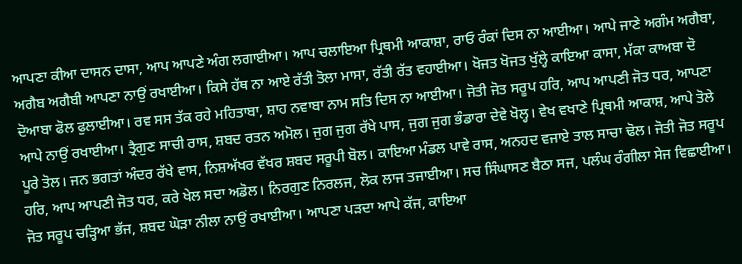ਆਪਣਾ ਕੀਆ ਦਾਸਨ ਦਾਸਾ, ਆਪ ਆਪਣੇ ਅੰਗ ਲਗਾਈਆ। ਆਪ ਚਲਾਇਆ ਪ੍ਰਿਥਮੀ ਆਕਾਸ਼ਾ, ਰਾਓ ਰੰਕਾਂ ਦਿਸ ਨਾ ਆਈਆ। ਆਪੇ ਜਾਣੇ ਅਗੰਮ ਅਗੈਬਾ, ਅਗੈਬ ਅਗੈਬੀ ਆਪਣਾ ਨਾਉਂ ਰਖਾਈਆ। ਕਿਸੇ ਹੱਥ ਨਾ ਆਏ ਰੱਤੀ ਤੋਲਾ ਮਾਸਾ, ਰੱਤੀ ਰੱਤ ਵਹਾਈਆ। ਖੋਜਤ ਖੋਜਤ ਖੁੱਲ੍ਹੇ ਕਾਇਆ ਕਾਸਾ, ਮੱਕਾ ਕਾਅਬਾ ਦੋ ਦੋਆਬਾ ਫੋਲ ਫੁਲਾਈਆ। ਰਵ ਸਸ ਤੱਕ ਰਹੇ ਮਹਿਤਾਬਾ, ਸ਼ਾਹ ਨਵਾਬਾ ਨਾਮ ਸਤਿ ਦਿਸ ਨਾ ਆਈਆ। ਜੋਤੀ ਜੋਤ ਸਰੂਪ ਹਰਿ, ਆਪ ਆਪਣੀ ਜੋਤ ਧਰ, ਆਪਣਾ ਆਪੇ ਨਾਉਂ ਰਖਾਈਆ। ਤ੍ਰੈਗੁਣ ਸਾਚੀ ਰਾਸ, ਸ਼ਬਦ ਰਤਨ ਅਮੋਲ। ਜੁਗ ਜੁਗ ਰੱਖੇ ਪਾਸ, ਜੁਗ ਜੁਗ ਭੰਡਾਰਾ ਦੇਵੇ ਖੋਲ੍ਹ। ਵੇਖ ਵਖਾਣੇ ਪ੍ਰਿਥਮੀ ਆਕਾਸ਼, ਆਪੇ ਤੋਲੇ ਪੂਰੇ ਤੋਲ। ਜਨ ਭਗਤਾਂ ਅੰਦਰ ਰੱਖੇ ਵਾਸ, ਨਿਸ਼ਅੱਖਰ ਵੱਖਰ ਸ਼ਬਦ ਸਰੂਪੀ ਬੋਲ। ਕਾਇਆ ਮੰਡਲ ਪਾਵੇ ਰਾਸ, ਅਨਹਦ ਵਜਾਏ ਤਾਲ ਸਾਚਾ ਢੋਲ। ਜੋਤੀ ਜੋਤ ਸਰੂਪ ਹਰਿ, ਆਪ ਆਪਣੀ ਜੋਤ ਧਰ, ਕਰੇ ਖੇਲ ਸਦਾ ਅਡੋਲ। ਨਿਰਗੁਣ ਨਿਰਲਜ, ਲੋਕ ਲਾਜ ਤਜਾਈਆ। ਸਚ ਸਿੰਘਾਸਣ ਬੈਠਾ ਸਜ, ਪਲੰਘ ਰੰਗੀਲਾ ਸੇਜ ਵਿਛਾਈਆ। ਜੋਤ ਸਰੂਪ ਚੜ੍ਹਿਆ ਭੱਜ, ਸ਼ਬਦ ਘੋੜਾ ਨੀਲਾ ਨਾਉਂ ਰਖਾਈਆ। ਆਪਣਾ ਪੜਦਾ ਆਪੇ ਕੱਜ, ਕਾਇਆ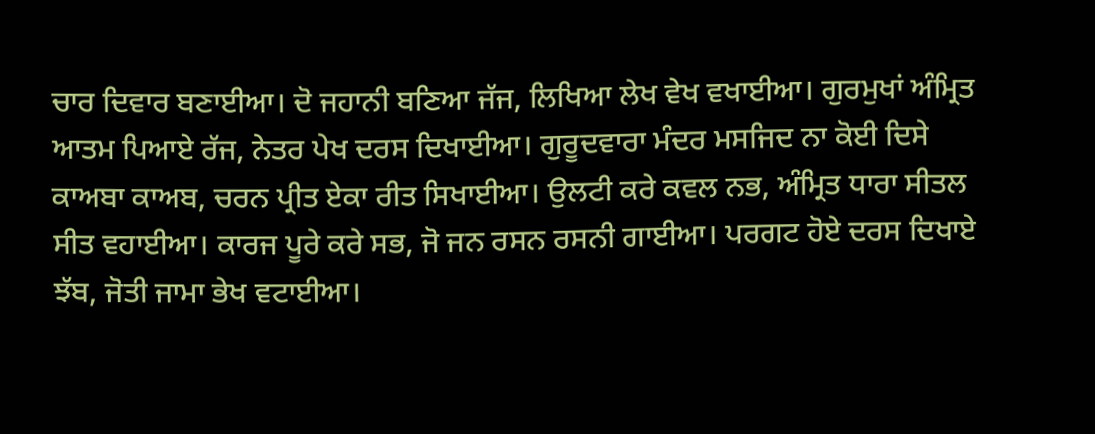ਚਾਰ ਦਿਵਾਰ ਬਣਾਈਆ। ਦੋ ਜਹਾਨੀ ਬਣਿਆ ਜੱਜ, ਲਿਖਿਆ ਲੇਖ ਵੇਖ ਵਖਾਈਆ। ਗੁਰਮੁਖਾਂ ਅੰਮ੍ਰਿਤ ਆਤਮ ਪਿਆਏ ਰੱਜ, ਨੇਤਰ ਪੇਖ ਦਰਸ ਦਿਖਾਈਆ। ਗੁਰੂਦਵਾਰਾ ਮੰਦਰ ਮਸਜਿਦ ਨਾ ਕੋਈ ਦਿਸੇ ਕਾਅਬਾ ਕਾਅਬ, ਚਰਨ ਪ੍ਰੀਤ ਏਕਾ ਰੀਤ ਸਿਖਾਈਆ। ਉਲਟੀ ਕਰੇ ਕਵਲ ਨਭ, ਅੰਮ੍ਰਿਤ ਧਾਰਾ ਸੀਤਲ ਸੀਤ ਵਹਾਈਆ। ਕਾਰਜ ਪੂਰੇ ਕਰੇ ਸਭ, ਜੋ ਜਨ ਰਸਨ ਰਸਨੀ ਗਾਈਆ। ਪਰਗਟ ਹੋਏ ਦਰਸ ਦਿਖਾਏ ਝੱਬ, ਜੋਤੀ ਜਾਮਾ ਭੇਖ ਵਟਾਈਆ।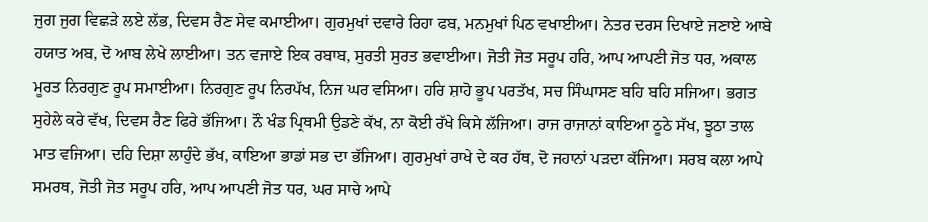ਜੁਗ ਜੁਗ ਵਿਛੜੇ ਲਏ ਲੱਭ, ਦਿਵਸ ਰੈਣ ਸੇਵ ਕਮਾਈਆ। ਗੁਰਮੁਖਾਂ ਦਵਾਰੇ ਰਿਹਾ ਫਬ, ਮਨਮੁਖਾਂ ਪਿਠ ਵਖਾਈਆ। ਨੇਤਰ ਦਰਸ ਦਿਖਾਏ ਜਣਾਏ ਆਬੇ ਹਯਾਤ ਅਬ, ਦੋ ਆਬ ਲੇਖੇ ਲਾਈਆ। ਤਨ ਵਜਾਏ ਇਕ ਰਬਾਬ, ਸੁਰਤੀ ਸੁਰਤ ਭਵਾਈਆ। ਜੋਤੀ ਜੋਤ ਸਰੂਪ ਹਰਿ, ਆਪ ਆਪਣੀ ਜੋਤ ਧਰ, ਅਕਾਲ ਮੂਰਤ ਨਿਰਗੁਣ ਰੂਪ ਸਮਾਈਆ। ਨਿਰਗੁਣ ਰੂਪ ਨਿਰਪੱਖ, ਨਿਜ ਘਰ ਵਸਿਆ। ਹਰਿ ਸ਼ਾਹੋ ਭੂਪ ਪਰਤੱਖ, ਸਚ ਸਿੰਘਾਸਣ ਬਹਿ ਬਹਿ ਸਜਿਆ। ਭਗਤ ਸੁਹੇਲੇ ਕਰੇ ਵੱਖ, ਦਿਵਸ ਰੈਣ ਫਿਰੇ ਭੱਜਿਆ। ਨੌ ਖੰਡ ਪ੍ਰਿਥਮੀ ਉਡਣੇ ਕੱਖ, ਨਾ ਕੋਈ ਰੱਖੇ ਕਿਸੇ ਲੱਜਿਆ। ਰਾਜ ਰਾਜਾਨਾਂ ਕਾਇਆ ਠੂਠੇ ਸੱਖ, ਝੂਠਾ ਤਾਲ ਮਾਤ ਵਜਿਆ। ਦਹਿ ਦਿਸ਼ਾ ਲਾਹੁੰਦੇ ਭੱਖ, ਕਾਇਆ ਭਾਡਾਂ ਸਭ ਦਾ ਭੱਜਿਆ। ਗੁਰਮੁਖਾਂ ਰਾਖੇ ਦੇ ਕਰ ਹੱਥ, ਦੋ ਜਹਾਨਾਂ ਪੜਦਾ ਕੱਜਿਆ। ਸਰਬ ਕਲਾ ਆਪੇ ਸਮਰਥ, ਜੋਤੀ ਜੋਤ ਸਰੂਪ ਹਰਿ, ਆਪ ਆਪਣੀ ਜੋਤ ਧਰ, ਘਰ ਸਾਚੇ ਆਪੇ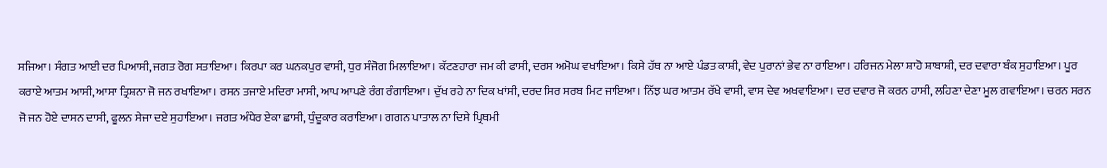ਸਜਿਆ। ਸੰਗਤ ਆਈ ਦਰ ਪਿਆਸੀ, ਜਗਤ ਰੋਗ ਸਤਾਇਆ। ਕਿਰਪਾ ਕਰ ਘਨਕਪੁਰ ਵਾਸੀ, ਧੁਰ ਸੰਜੋਗ ਮਿਲਾਇਆ। ਕੱਟਣਹਾਰਾ ਜਮ ਕੀ ਫਾਸੀ, ਦਰਸ ਅਮੋਘ ਵਖਾਇਆ। ਕਿਸੇ ਹੱਥ ਨਾ ਆਏ ਪੰਡਤ ਕਾਸ਼ੀ, ਵੇਦ ਪੁਰਾਨਾਂ ਭੇਵ ਨਾ ਰਾਇਆ। ਹਰਿਜਨ ਮੇਲਾ ਸ਼ਾਹੋ ਸ਼ਾਬਾਸ਼ੀ, ਦਰ ਦਵਾਰਾ ਬੰਕ ਸੁਹਾਇਆ। ਪੂਰ ਕਰਾਏ ਆਤਮ ਆਸੀ, ਆਸਾ ਤ੍ਰਿਸ਼ਨਾ ਜੋ ਜਨ ਰਖਾਇਆ। ਰਸਨ ਤਜਾਏ ਮਦਿਰਾ ਮਾਸੀ, ਆਪ ਆਪਣੇ ਰੰਗ ਰੰਗਾਇਆ। ਦੁੱਖ ਰਹੇ ਨਾ ਦਿਕ ਖਾਂਸੀ, ਦਰਦ ਸਿਰ ਸਰਬ ਮਿਟ ਜਾਇਆ। ਨਿੱਝ ਘਰ ਆਤਮ ਰੱਖੇ ਵਾਸੀ, ਵਾਸ ਦੇਵ ਅਖਵਾਇਆ। ਦਰ ਦਵਾਰ ਜੋ ਕਰਨ ਹਾਸੀ, ਲਹਿਣਾ ਦੇਣਾ ਮੂਲ ਗਵਾਇਆ। ਚਰਨ ਸਰਨ ਜੋ ਜਨ ਹੋਏ ਦਾਸਨ ਦਾਸੀ, ਫੂਲਨ ਸੇਜਾ ਦਏ ਸੁਹਾਇਆ। ਜਗਤ ਅੰਧੇਰ ਏਕਾ ਛਾਸੀ, ਧੁੰਦੂਕਾਰ ਕਰਾਇਆ। ਗਗਨ ਪਾਤਾਲ ਨਾ ਦਿਸੇ ਪ੍ਰਿਥਮੀ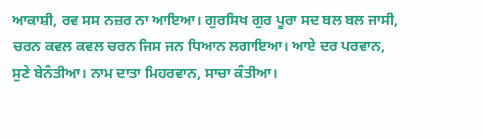ਆਕਾਸ਼ੀ, ਰਵ ਸਸ ਨਜ਼ਰ ਨਾ ਆਇਆ। ਗੁਰਸਿਖ ਗੁਰ ਪੂਰਾ ਸਦ ਬਲ ਬਲ ਜਾਸੀ, ਚਰਨ ਕਵਲ ਕਵਲ ਚਰਨ ਜਿਸ ਜਨ ਧਿਆਨ ਲਗਾਇਆ। ਆਏ ਦਰ ਪਰਵਾਨ, ਸੁਣੇ ਬੇਨੰਤੀਆ। ਨਾਮ ਦਾਤਾ ਮਿਹਰਵਾਨ, ਸਾਚਾ ਕੰਤੀਆ।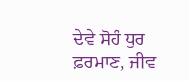ਦੇਵੇ ਸੋਹੰ ਧੁਰ ਫ਼ਰਮਾਣ, ਜੀਵ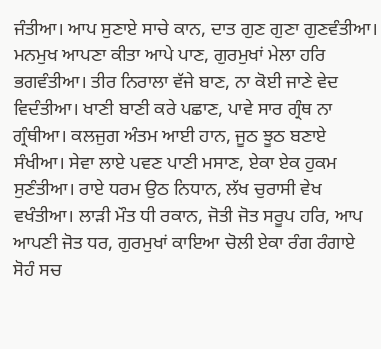ਜੰਤੀਆ। ਆਪ ਸੁਣਾਏ ਸਾਚੇ ਕਾਨ, ਦਾਤ ਗੁਣ ਗੁਣਾ ਗੁਣਵੰਤੀਆ। ਮਨਮੁਖ ਆਪਣਾ ਕੀਤਾ ਆਪੇ ਪਾਣ, ਗੁਰਮੁਖਾਂ ਮੇਲਾ ਹਰਿ ਭਗਵੰਤੀਆ। ਤੀਰ ਨਿਰਾਲਾ ਵੱਜੇ ਬਾਣ, ਨਾ ਕੋਈ ਜਾਣੇ ਵੇਦ ਵਿਦੰਤੀਆ। ਖਾਣੀ ਬਾਣੀ ਕਰੇ ਪਛਾਣ, ਪਾਵੇ ਸਾਰ ਗ੍ਰੰਥ ਨਾ ਗ੍ਰੰਥੀਆ। ਕਲਜੁਗ ਅੰਤਮ ਆਈ ਹਾਨ, ਜੂਠ ਝੂਠ ਬਣਾਏ ਸੰਖੀਆ। ਸੇਵਾ ਲਾਏ ਪਵਣ ਪਾਣੀ ਮਸਾਣ, ਏਕਾ ਏਕ ਹੁਕਮ ਸੁਣੰਤੀਆ। ਰਾਏ ਧਰਮ ਉਠ ਨਿਧਾਨ, ਲੱਖ ਚੁਰਾਸੀ ਵੇਖ ਵਖੰਤੀਆ। ਲਾੜੀ ਮੌਤ ਧੀ ਰਕਾਨ, ਜੋਤੀ ਜੋਤ ਸਰੂਪ ਹਰਿ, ਆਪ ਆਪਣੀ ਜੋਤ ਧਰ, ਗੁਰਮੁਖਾਂ ਕਾਇਆ ਚੋਲੀ ਏਕਾ ਰੰਗ ਰੰਗਾਏ ਸੋਹੰ ਸਚ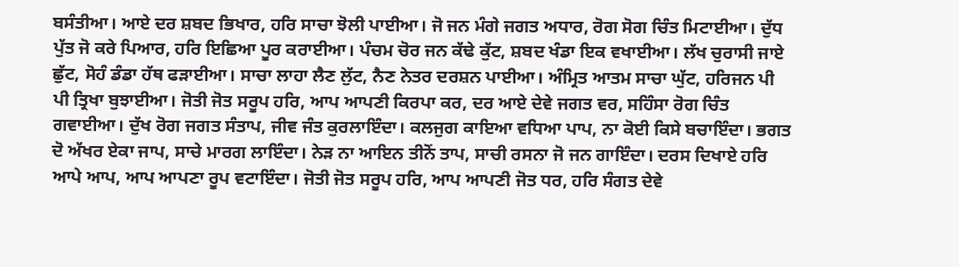ਬਸੰਤੀਆ। ਆਏ ਦਰ ਸ਼ਬਦ ਭਿਖਾਰ, ਹਰਿ ਸਾਚਾ ਝੋਲੀ ਪਾਈਆ। ਜੋ ਜਨ ਮੰਗੇ ਜਗਤ ਅਧਾਰ, ਰੋਗ ਸੋਗ ਚਿੰਤ ਮਿਟਾਈਆ। ਦੁੱਧ ਪੁੱਤ ਜੋ ਕਰੇ ਪਿਆਰ, ਹਰਿ ਇਛਿਆ ਪੂਰ ਕਰਾਈਆ। ਪੰਚਮ ਚੋਰ ਜਨ ਕੱਢੇ ਕੁੱਟ, ਸ਼ਬਦ ਖੰਡਾ ਇਕ ਵਖਾਈਆ। ਲੱਖ ਚੁਰਾਸੀ ਜਾਏ ਛੁੱਟ, ਸੋਹੰ ਡੰਡਾ ਹੱਥ ਫੜਾਈਆ। ਸਾਚਾ ਲਾਹਾ ਲੈਣ ਲੁੱਟ, ਨੈਣ ਨੇਤਰ ਦਰਸ਼ਨ ਪਾਈਆ। ਅੰਮ੍ਰਿਤ ਆਤਮ ਸਾਚਾ ਘੁੱਟ, ਹਰਿਜਨ ਪੀ ਪੀ ਤ੍ਰਿਖਾ ਬੁਝਾਈਆ। ਜੋਤੀ ਜੋਤ ਸਰੂਪ ਹਰਿ, ਆਪ ਆਪਣੀ ਕਿਰਪਾ ਕਰ, ਦਰ ਆਏ ਦੇਵੇ ਜਗਤ ਵਰ, ਸਹਿੰਸਾ ਰੋਗ ਚਿੰਤ ਗਵਾਈਆ। ਦੁੱਖ ਰੋਗ ਜਗਤ ਸੰਤਾਪ, ਜੀਵ ਜੰਤ ਕੁਰਲਾਇੰਦਾ। ਕਲਜੁਗ ਕਾਇਆ ਵਧਿਆ ਪਾਪ, ਨਾ ਕੋਈ ਕਿਸੇ ਬਚਾਇੰਦਾ। ਭਗਤ ਦੋ ਅੱਖਰ ਏਕਾ ਜਾਪ, ਸਾਚੇ ਮਾਰਗ ਲਾਇੰਦਾ। ਨੇੜ ਨਾ ਆਇਨ ਤੀਨੋਂ ਤਾਪ, ਸਾਚੀ ਰਸਨਾ ਜੋ ਜਨ ਗਾਇੰਦਾ। ਦਰਸ ਦਿਖਾਏ ਹਰਿ ਆਪੇ ਆਪ, ਆਪ ਆਪਣਾ ਰੂਪ ਵਟਾਇੰਦਾ। ਜੋਤੀ ਜੋਤ ਸਰੂਪ ਹਰਿ, ਆਪ ਆਪਣੀ ਜੋਤ ਧਰ, ਹਰਿ ਸੰਗਤ ਦੇਵੇ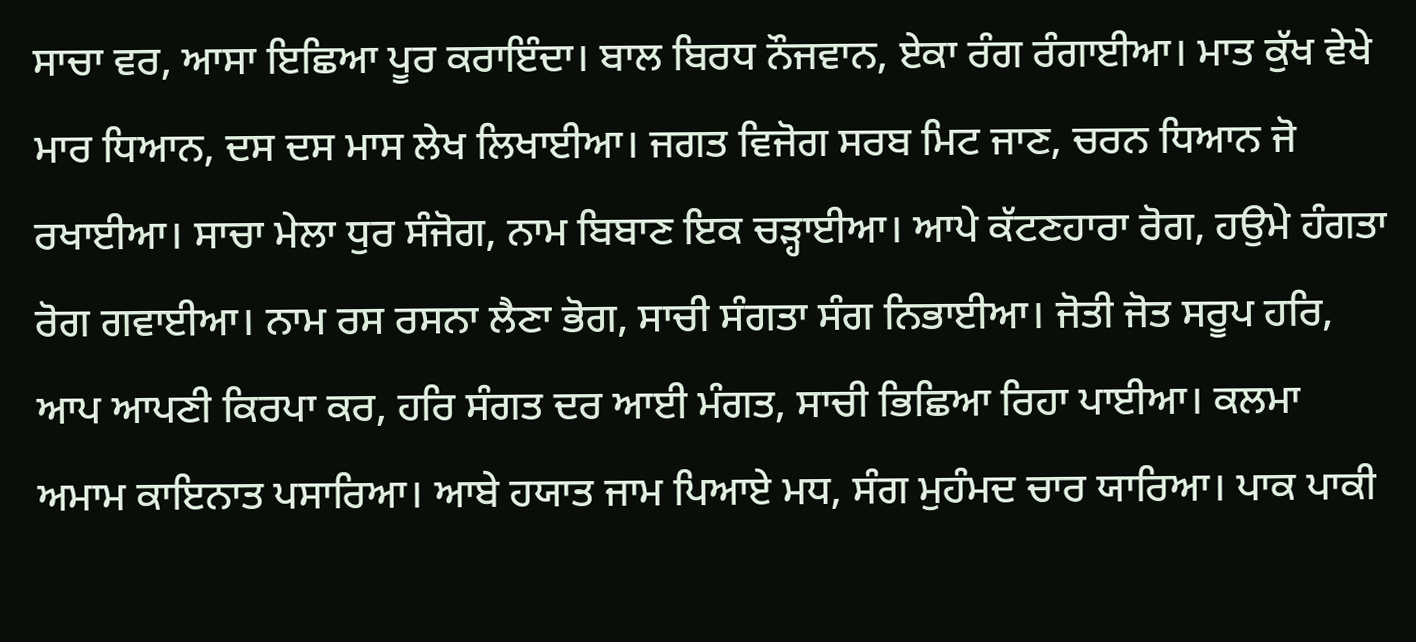ਸਾਚਾ ਵਰ, ਆਸਾ ਇਛਿਆ ਪੂਰ ਕਰਾਇੰਦਾ। ਬਾਲ ਬਿਰਧ ਨੌਜਵਾਨ, ਏਕਾ ਰੰਗ ਰੰਗਾਈਆ। ਮਾਤ ਕੁੱਖ ਵੇਖੇ ਮਾਰ ਧਿਆਨ, ਦਸ ਦਸ ਮਾਸ ਲੇਖ ਲਿਖਾਈਆ। ਜਗਤ ਵਿਜੋਗ ਸਰਬ ਮਿਟ ਜਾਣ, ਚਰਨ ਧਿਆਨ ਜੋ ਰਖਾਈਆ। ਸਾਚਾ ਮੇਲਾ ਧੁਰ ਸੰਜੋਗ, ਨਾਮ ਬਿਬਾਣ ਇਕ ਚੜ੍ਹਾਈਆ। ਆਪੇ ਕੱਟਣਹਾਰਾ ਰੋਗ, ਹਉਮੇ ਹੰਗਤਾ ਰੋਗ ਗਵਾਈਆ। ਨਾਮ ਰਸ ਰਸਨਾ ਲੈਣਾ ਭੋਗ, ਸਾਚੀ ਸੰਗਤਾ ਸੰਗ ਨਿਭਾਈਆ। ਜੋਤੀ ਜੋਤ ਸਰੂਪ ਹਰਿ, ਆਪ ਆਪਣੀ ਕਿਰਪਾ ਕਰ, ਹਰਿ ਸੰਗਤ ਦਰ ਆਈ ਮੰਗਤ, ਸਾਚੀ ਭਿਛਿਆ ਰਿਹਾ ਪਾਈਆ। ਕਲਮਾ ਅਮਾਮ ਕਾਇਨਾਤ ਪਸਾਰਿਆ। ਆਬੇ ਹਯਾਤ ਜਾਮ ਪਿਆਏ ਮਧ, ਸੰਗ ਮੁਹੰਮਦ ਚਾਰ ਯਾਰਿਆ। ਪਾਕ ਪਾਕੀ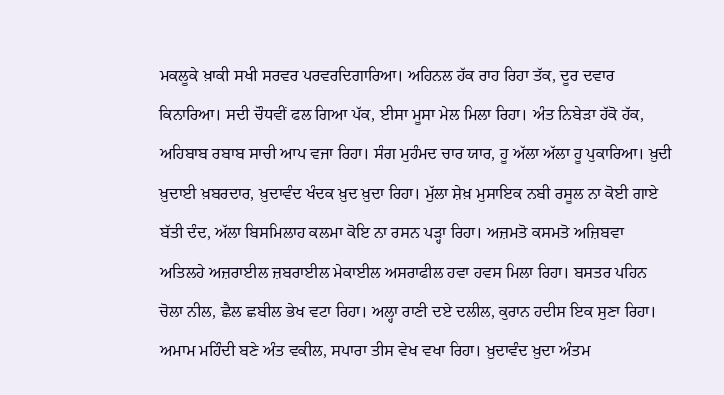ਮਕਲੂਕੇ ਖ਼ਾਕੀ ਸਖੀ ਸਰਵਰ ਪਰਵਰਦਿਗਾਰਿਆ। ਅਹਿਨਲ ਹੱਕ ਰਾਹ ਰਿਹਾ ਤੱਕ, ਦੂਰ ਦਵਾਰ ਕਿਨਾਰਿਆ। ਸਦੀ ਚੌਧਵੀਂ ਫਲ ਗਿਆ ਪੱਕ, ਈਸਾ ਮੂਸਾ ਮੇਲ ਮਿਲਾ ਰਿਹਾ। ਅੰਤ ਨਿਬੇੜਾ ਹੱਕੋ ਹੱਕ, ਅਹਿਬਾਬ ਰਬਾਬ ਸਾਚੀ ਆਪ ਵਜਾ ਰਿਹਾ। ਸੰਗ ਮੁਹੰਮਦ ਚਾਰ ਯਾਰ, ਹੂ ਅੱਲਾ ਅੱਲਾ ਹੂ ਪੁਕਾਰਿਆ। ਖ਼ੁਦੀ ਖ਼ੁਦਾਈ ਖ਼ਬਰਦਾਰ, ਖ਼ੁਦਾਵੰਦ ਖੰਦਕ ਖ਼ੁਦ ਖ਼ੁਦਾ ਰਿਹਾ। ਮੁੱਲਾ ਸ਼ੇਖ਼ ਮੁਸਾਇਕ ਨਬੀ ਰਸੂਲ ਨਾ ਕੋਈ ਗਾਏ ਬੱਤੀ ਦੰਦ, ਅੱਲਾ ਬਿਸਮਿਲਾਹ ਕਲਮਾ ਕੋਇ ਨਾ ਰਸਨ ਪੜ੍ਹਾ ਰਿਹਾ। ਅਜ਼ਮਤੋ ਕਸਮਤੋ ਅਜ਼ਿਬਵਾ ਅਤਿਲਹੇ ਅਜ਼ਰਾਈਲ ਜ਼ਬਰਾਈਲ ਮੇਕਾਈਲ ਅਸਰਾਫੀਲ ਹਵਾ ਹਵਸ ਮਿਲਾ ਰਿਹਾ। ਬਸਤਰ ਪਹਿਨ ਚੋਲਾ ਨੀਲ, ਛੈਲ ਛਬੀਲ ਭੇਖ ਵਟਾ ਰਿਹਾ। ਅਲ੍ਹਾ ਰਾਣੀ ਦਏ ਦਲੀਲ, ਕੁਰਾਨ ਹਦੀਸ ਇਕ ਸੁਣਾ ਰਿਹਾ। ਅਮਾਮ ਮਹਿੰਦੀ ਬਣੇ ਅੰਤ ਵਕੀਲ, ਸਪਾਰਾ ਤੀਸ ਵੇਖ ਵਖਾ ਰਿਹਾ। ਖ਼ੁਦਾਵੰਦ ਖ਼ੁਦਾ ਅੰਤਮ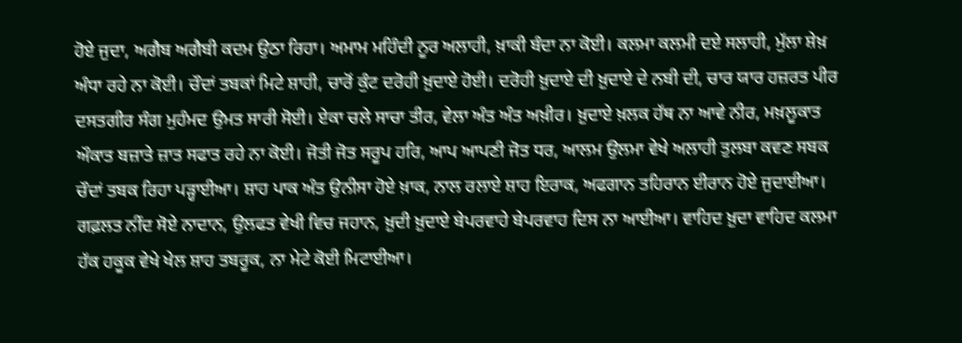ਹੋਏ ਜੁਦਾ, ਅਗੈਬ ਅਗੈਬੀ ਕਦਮ ਉਠਾ ਰਿਹਾ। ਅਮਾਮ ਮਹਿੰਦੀ ਨੂਰ ਅਲਾਹੀ, ਖ਼ਾਕੀ ਬੰਦਾ ਨਾ ਕੋਈ। ਕਲਮਾ ਕਲਮੀ ਦਏ ਸਲਾਹੀ, ਮੁੱਲਾ ਸ਼ੇਖ਼ ਅੰਧਾ ਰਹੇ ਨਾ ਕੋਈ। ਚੌਦਾਂ ਤਬਕਾਂ ਮਿਟੇ ਸ਼ਾਹੀ, ਚਾਰੋਂ ਕੁੰਟ ਦਰੋਹੀ ਖ਼ੁਦਾਏ ਹੋਈ। ਦਰੋਹੀ ਖ਼ੁਦਾਏ ਦੀ ਖ਼ੁਦਾਏ ਦੇ ਨਬੀ ਦੀ, ਚਾਰ ਯਾਰ ਹਜ਼ਰਤ ਪੀਰ ਦਸਤਗੀਰ ਸੰਗ ਮੁਹੰਮਦ ਉਮਤ ਸਾਰੀ ਸੋਈ। ਏਕਾ ਚਲੇ ਸਾਚਾ ਤੀਰ, ਵੇਲਾ ਅੰਤ ਅੰਤ ਅਖ਼ੀਰ। ਖ਼ੁਦਾਏ ਖ਼ਲਕ ਹੱਥ ਨਾ ਆਵੇ ਨੀਰ, ਮਖ਼ਲੂਕਾਤ ਔਕਾਤ ਬਜ਼ਾਤੇ ਜ਼ਾਤ ਸਫਾਤ ਰਹੇ ਨਾ ਕੋਈ। ਜੋਤੀ ਜੋਤ ਸਰੂਪ ਹਰਿ, ਆਪ ਆਪਣੀ ਜੋਤ ਧਰ, ਆਲਮ ਉਲਮਾ ਵੇਖੇ ਅਲਾਹੀ ਤੁਲਬਾ ਕਵਣ ਸਬਕ ਚੌਦਾਂ ਤਬਕ ਰਿਹਾ ਪੜ੍ਹਾਈਆ। ਸ਼ਾਹ ਪਾਕ ਅੰਤ ਉਨੀਸਾ ਹੋਏ ਖ਼ਾਕ, ਨਾਲ ਰਲਾਏ ਸ਼ਾਹ ਇਰਾਕ, ਅਫਗਾਨ ਤਹਿਰਾਨ ਈਰਾਨ ਹੋਏ ਜੁਦਾਈਆ। ਗਫ਼ਲਤ ਨੀਂਦ ਸੋਏ ਨਾਦਾਨ, ਉਲਫਤ ਵੇਖੀ ਵਿਚ ਜਹਾਨ, ਖ਼ੁਦੀ ਖ਼ੁਦਾਏ ਬੇਪਰਵਾਹੇ ਬੇਪਰਵਾਹ ਦਿਸ ਨਾ ਆਈਆ। ਵਾਹਿਦ ਖ਼ੁਦਾ ਵਾਹਿਦ ਕਲਮਾ ਹੱਕ ਹਕੂਕ ਵੇਖੇ ਖੇਲ ਸ਼ਾਹ ਤਬਰੂਕ, ਨਾ ਮੇਟੇ ਕੋਈ ਮਿਟਾਈਆ।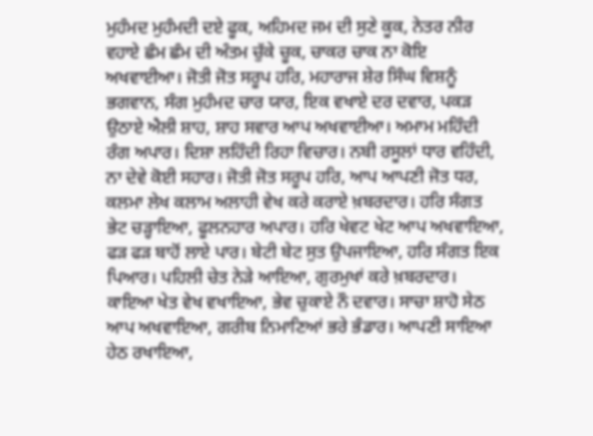ਮੁਹੰਮਦ ਮੁਹੰਮਦੀ ਦਏ ਫੂਕ, ਅਹਿਮਦ ਜਮ ਦੀ ਸੁਣੇ ਕੂਕ, ਨੇਤਰ ਨੀਰ ਵਹਾਏ ਛੰਮ ਛੰਮ ਦੀ ਅੰਤਮ ਚੁੱਕੇ ਚੂਕ, ਚਾਕਰ ਚਾਕ ਨਾ ਕੋਇ ਅਖਵਾਈਆ। ਜੋਤੀ ਜੋਤ ਸਰੂਪ ਹਰਿ, ਮਹਾਰਾਜ ਸ਼ੇਰ ਸਿੰਘ ਵਿਸ਼ਨੂੰ ਭਗਵਾਨ, ਸੰਗ ਮੁਹੰਮਦ ਚਾਰ ਯਾਰ, ਇਕ ਵਖਾਏ ਦਰ ਦਵਾਰ, ਪਕੜ ਉਠਾਏ ਐਲੀ ਸ਼ਾਹ, ਸ਼ਾਹ ਸਵਾਰ ਆਪ ਅਖਵਾਈਆ। ਅਮਾਮ ਮਹਿੰਦੀ ਰੰਗ ਅਪਾਰ। ਦਿਸ਼ਾ ਲਹਿੰਦੀ ਰਿਹਾ ਵਿਚਾਰ। ਨਬੀ ਰਸੂਲਾਂ ਧਾਰ ਵਹਿੰਦੀ, ਨਾ ਦੇਵੇ ਕੋਈ ਸਹਾਰ। ਜੋਤੀ ਜੋਤ ਸਰੂਪ ਹਰਿ, ਆਪ ਆਪਣੀ ਜੋਤ ਧਰ, ਕਲਮਾ ਲੇਖ ਕਲਾਮ ਅਲਾਹੀ ਵੇਖ ਕਰੇ ਕਰਾਏ ਖ਼ਬਰਦਾਰ। ਹਰਿ ਸੰਗਤ ਭੇਟ ਚੜ੍ਹਾਇਆ, ਫੂਲਨਹਾਰ ਅਪਾਰ। ਹਰਿ ਖੇਵਟ ਖੇਟ ਆਪ ਅਖਵਾਇਆ, ਫੜ ਫੜ ਬਾਹੋਂ ਲਾਏ ਪਾਰ। ਬੇਟੀ ਬੇਟ ਸੁਤ ਉਪਜਾਇਆ, ਹਰਿ ਸੰਗਤ ਇਕ ਪਿਆਰ। ਪਹਿਲੀ ਚੇਤ ਨੇੜੇ ਆਇਆ, ਗੁਰਮੁਖਾਂ ਕਰੇ ਖ਼ਬਰਦਾਰ। ਕਾਇਆ ਖੇਤ ਵੇਖ ਵਖਾਇਆ, ਭੇਵ ਚੁਕਾਏ ਨੌ ਦਵਾਰ। ਸਾਚਾ ਸ਼ਾਹੋ ਸੇਠ ਆਪ ਅਖਵਾਇਆ, ਗਰੀਬ ਨਿਮਾਣਿਆਂ ਭਰੇ ਭੰਡਾਰ। ਆਪਣੀ ਸਾਇਆ ਹੇਠ ਰਖਾਇਆ,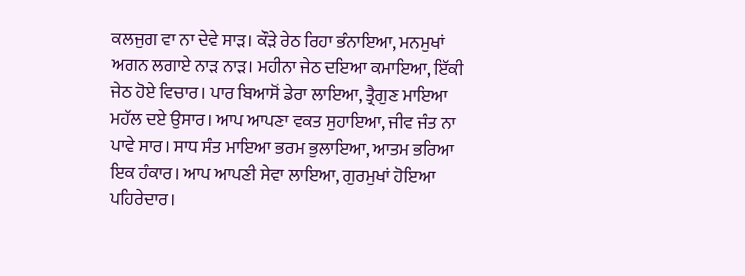ਕਲਜੁਗ ਵਾ ਨਾ ਦੇਵੇ ਸਾੜ। ਕੌੜੇ ਰੇਠ ਰਿਹਾ ਭੰਨਾਇਆ, ਮਨਮੁਖਾਂ ਅਗਨ ਲਗਾਏ ਨਾੜ ਨਾੜ। ਮਹੀਨਾ ਜੇਠ ਦਇਆ ਕਮਾਇਆ, ਇੱਕੀ ਜੇਠ ਹੋਏ ਵਿਚਾਰ। ਪਾਰ ਬਿਆਸੋਂ ਡੇਰਾ ਲਾਇਆ, ਤ੍ਰੈਗੁਣ ਮਾਇਆ ਮਹੱਲ ਦਏ ਉਸਾਰ। ਆਪ ਆਪਣਾ ਵਕਤ ਸੁਹਾਇਆ, ਜੀਵ ਜੰਤ ਨਾ ਪਾਵੇ ਸਾਰ। ਸਾਧ ਸੰਤ ਮਾਇਆ ਭਰਮ ਭੁਲਾਇਆ, ਆਤਮ ਭਰਿਆ ਇਕ ਹੰਕਾਰ। ਆਪ ਆਪਣੀ ਸੇਵਾ ਲਾਇਆ, ਗੁਰਮੁਖਾਂ ਹੋਇਆ ਪਹਿਰੇਦਾਰ।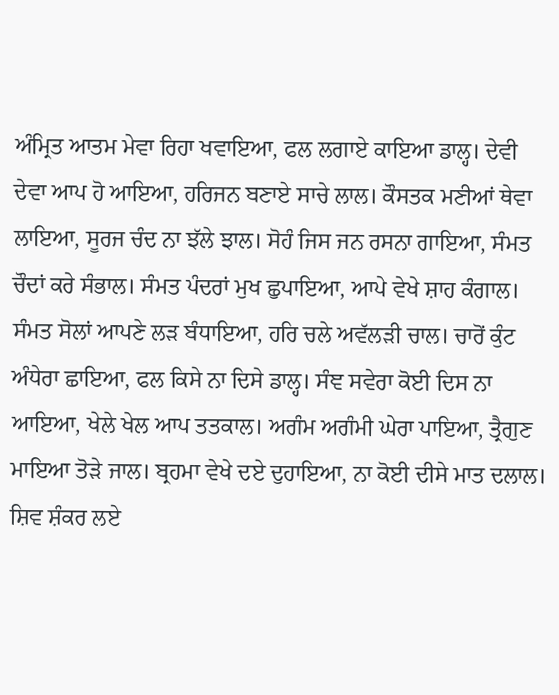ਅੰਮ੍ਰਿਤ ਆਤਮ ਮੇਵਾ ਰਿਹਾ ਖਵਾਇਆ, ਫਲ ਲਗਾਏ ਕਾਇਆ ਡਾਲ੍ਹ। ਦੇਵੀ ਦੇਵਾ ਆਪ ਹੋ ਆਇਆ, ਹਰਿਜਨ ਬਣਾਏ ਸਾਚੇ ਲਾਲ। ਕੌਸਤਕ ਮਣੀਆਂ ਥੇਵਾ ਲਾਇਆ, ਸੂਰਜ ਚੰਦ ਨਾ ਝੱਲੇ ਝਾਲ। ਸੋਹੰ ਜਿਸ ਜਨ ਰਸਨਾ ਗਾਇਆ, ਸੰਮਤ ਚੌਦਾਂ ਕਰੇ ਸੰਭਾਲ। ਸੰਮਤ ਪੰਦਰਾਂ ਮੁਖ ਛੁਪਾਇਆ, ਆਪੇ ਵੇਖੇ ਸ਼ਾਹ ਕੰਗਾਲ। ਸੰਮਤ ਸੋਲਾਂ ਆਪਣੇ ਲੜ ਬੰਧਾਇਆ, ਹਰਿ ਚਲੇ ਅਵੱਲੜੀ ਚਾਲ। ਚਾਰੋਂ ਕੁੰਟ ਅੰਧੇਰਾ ਛਾਇਆ, ਫਲ ਕਿਸੇ ਨਾ ਦਿਸੇ ਡਾਲ੍ਹ। ਸੰਞ ਸਵੇਰਾ ਕੋਈ ਦਿਸ ਨਾ ਆਇਆ, ਖੇਲੇ ਖੇਲ ਆਪ ਤਤਕਾਲ। ਅਗੰਮ ਅਗੰਮੀ ਘੇਰਾ ਪਾਇਆ, ਤ੍ਰੈਗੁਣ ਮਾਇਆ ਤੋੜੇ ਜਾਲ। ਬ੍ਰਹਮਾ ਵੇਖੇ ਦਏ ਦੁਹਾਇਆ, ਨਾ ਕੋਈ ਦੀਸੇ ਮਾਤ ਦਲਾਲ। ਸ਼ਿਵ ਸ਼ੰਕਰ ਲਏ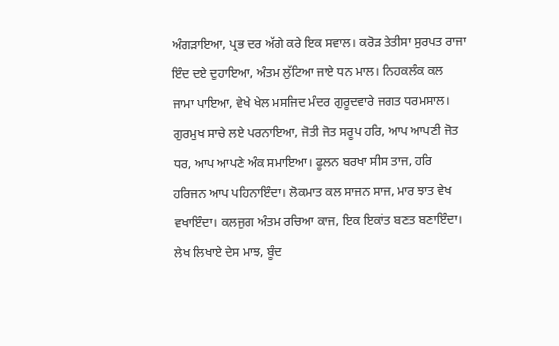ਅੰਗੜਾਇਆ, ਪ੍ਰਭ ਦਰ ਅੱਗੇ ਕਰੇ ਇਕ ਸਵਾਲ। ਕਰੋੜ ਤੇਤੀਸਾ ਸੁਰਪਤ ਰਾਜਾ ਇੰਦ ਦਏ ਦੁਹਾਇਆ, ਅੰਤਮ ਲੁੱਟਿਆ ਜਾਏ ਧਨ ਮਾਲ। ਨਿਹਕਲੰਕ ਕਲ ਜਾਮਾ ਪਾਇਆ, ਵੇਖੇ ਖੇਲ ਮਸਜਿਦ ਮੰਦਰ ਗੁਰੂਦਵਾਰੇ ਜਗਤ ਧਰਮਸਾਲ। ਗੁਰਮੁਖ ਸਾਚੇ ਲਏ ਪਰਨਾਇਆ, ਜੋਤੀ ਜੋਤ ਸਰੂਪ ਹਰਿ, ਆਪ ਆਪਣੀ ਜੋਤ ਧਰ, ਆਪ ਆਪਣੇ ਅੰਕ ਸਮਾਇਆ। ਫੂਲਨ ਬਰਖਾ ਸੀਸ ਤਾਜ, ਹਰਿ ਹਰਿਜਨ ਆਪ ਪਹਿਨਾਇੰਦਾ। ਲੋਕਮਾਤ ਕਲ ਸਾਜਨ ਸਾਜ, ਮਾਰ ਝਾਤ ਵੇਖ ਵਖਾਇੰਦਾ। ਕਲਜੁਗ ਅੰਤਮ ਰਚਿਆ ਕਾਜ, ਇਕ ਇਕਾਂਤ ਬਣਤ ਬਣਾਇੰਦਾ। ਲੇਖ ਲਿਖਾਏ ਦੇਸ ਮਾਝ, ਬੂੰਦ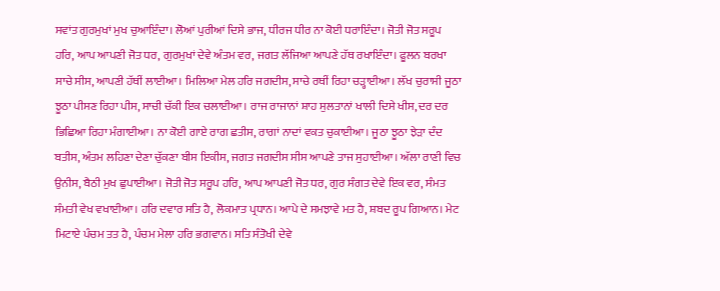ਸਵਾਂਤ ਗੁਰਮੁਖਾਂ ਮੁਖ ਚੁਆਇੰਦਾ। ਲੋਆਂ ਪੁਰੀਆਂ ਦਿਸੇ ਭਾਜ, ਧੀਰਜ ਧੀਰ ਨਾ ਕੋਈ ਧਰਾਇੰਦਾ। ਜੋਤੀ ਜੋਤ ਸਰੂਪ ਹਰਿ, ਆਪ ਆਪਣੀ ਜੋਤ ਧਰ, ਗੁਰਮੁਖਾਂ ਦੇਵੇ ਅੰਤਮ ਵਰ, ਜਗਤ ਲੱਜਿਆ ਆਪਣੇ ਹੱਥ ਰਖਾਇੰਦਾ। ਫੂਲਨ ਬਰਖਾ ਸਾਚੇ ਸੀਸ, ਆਪਣੀ ਹੱਥੀਂ ਲਾਈਆ। ਮਿਲਿਆ ਮੇਲ ਹਰਿ ਜਗਦੀਸ, ਸਾਚੇ ਰਥੀਂ ਰਿਹਾ ਚੜ੍ਹਾਈਆ। ਲੱਖ ਚੁਰਾਸੀ ਜੂਠਾ ਝੂਠਾ ਪੀਸਣ ਰਿਹਾ ਪੀਸ, ਸਾਚੀ ਚੱਕੀ ਇਕ ਚਲਾਈਆ। ਰਾਜ ਰਾਜਾਨਾਂ ਸ਼ਾਹ ਸੁਲਤਾਨਾਂ ਖਾਲੀ ਦਿਸੇ ਖੀਸ, ਦਰ ਦਰ ਭਿਛਿਆ ਰਿਹਾ ਮੰਗਾਈਆ। ਨਾ ਕੋਈ ਗਾਏ ਰਾਗ ਛਤੀਸ, ਰਾਗਾਂ ਨਾਦਾਂ ਵਕਤ ਚੁਕਾਈਆ। ਜੂਠਾ ਝੂਠਾ ਝੇੜਾ ਦੰਦ ਬਤੀਸ, ਅੰਤਮ ਲਹਿਣਾ ਦੇਣਾ ਚੁੱਕਣਾ ਬੀਸ ਇਕੀਸ, ਜਗਤ ਜਗਦੀਸ ਸੀਸ ਆਪਣੇ ਤਾਜ ਸੁਹਾਈਆ। ਅੱਲਾ ਰਾਣੀ ਵਿਚ ਉਨੀਸ, ਬੈਠੀ ਮੁਖ ਛੁਪਾਈਆ। ਜੋਤੀ ਜੋਤ ਸਰੂਪ ਹਰਿ, ਆਪ ਆਪਣੀ ਜੋਤ ਧਰ, ਗੁਰ ਸੰਗਤ ਦੇਵੇ ਇਕ ਵਰ, ਸੰਮਤ ਸੰਮਤੀ ਵੇਖ ਵਖਾਈਆ। ਹਰਿ ਦਵਾਰ ਸਤਿ ਹੈ, ਲੋਕਮਾਤ ਪ੍ਰਧਾਨ। ਆਪੇ ਦੇ ਸਮਝਾਵੇ ਮਤ ਹੈ, ਸ਼ਬਦ ਰੂਪ ਗਿਆਨ। ਮੇਟ ਮਿਟਾਏ ਪੰਚਮ ਤਤ ਹੈ, ਪੰਚਮ ਮੇਲਾ ਹਰਿ ਭਗਵਾਨ। ਸਤਿ ਸੰਤੋਖੀ ਦੇਵੇ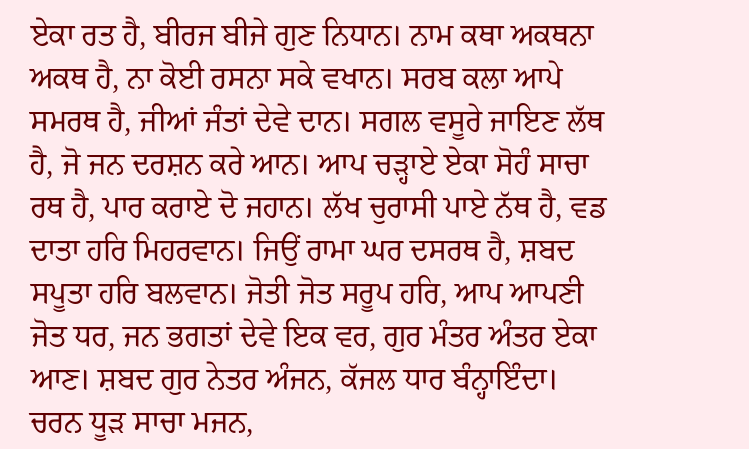ਏਕਾ ਰਤ ਹੈ, ਬੀਰਜ ਬੀਜੇ ਗੁਣ ਨਿਧਾਨ। ਨਾਮ ਕਥਾ ਅਕਥਨਾ ਅਕਥ ਹੈ, ਨਾ ਕੋਈ ਰਸਨਾ ਸਕੇ ਵਖਾਨ। ਸਰਬ ਕਲਾ ਆਪੇ ਸਮਰਥ ਹੈ, ਜੀਆਂ ਜੰਤਾਂ ਦੇਵੇ ਦਾਨ। ਸਗਲ ਵਸੂਰੇ ਜਾਇਣ ਲੱਥ ਹੈ, ਜੋ ਜਨ ਦਰਸ਼ਨ ਕਰੇ ਆਨ। ਆਪ ਚੜ੍ਹਾਏ ਏਕਾ ਸੋਹੰ ਸਾਚਾ ਰਥ ਹੈ, ਪਾਰ ਕਰਾਏ ਦੋ ਜਹਾਨ। ਲੱਖ ਚੁਰਾਸੀ ਪਾਏ ਨੱਥ ਹੈ, ਵਡ ਦਾਤਾ ਹਰਿ ਮਿਹਰਵਾਨ। ਜਿਉਂ ਰਾਮਾ ਘਰ ਦਸਰਥ ਹੈ, ਸ਼ਬਦ ਸਪੂਤਾ ਹਰਿ ਬਲਵਾਨ। ਜੋਤੀ ਜੋਤ ਸਰੂਪ ਹਰਿ, ਆਪ ਆਪਣੀ ਜੋਤ ਧਰ, ਜਨ ਭਗਤਾਂ ਦੇਵੇ ਇਕ ਵਰ, ਗੁਰ ਮੰਤਰ ਅੰਤਰ ਏਕਾ ਆਣ। ਸ਼ਬਦ ਗੁਰ ਨੇਤਰ ਅੰਜਨ, ਕੱਜਲ ਧਾਰ ਬੰਨ੍ਹਾਇੰਦਾ। ਚਰਨ ਧੂੜ ਸਾਚਾ ਮਜਨ,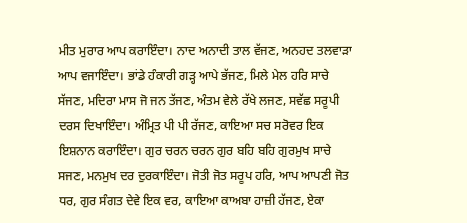ਮੀਤ ਮੁਰਾਰ ਆਪ ਕਰਾਇੰਦਾ। ਨਾਦ ਅਨਾਦੀ ਤਾਲ ਵੱਜਣ, ਅਨਹਦ ਤਲਵਾੜਾ ਆਪ ਵਜਾਇੰਦਾ। ਭਾਂਡੇ ਹੰਕਾਰੀ ਗੜ੍ਹ ਆਪੇ ਭੱਜਣ, ਮਿਲੇ ਮੇਲ ਹਰਿ ਸਾਚੇ ਸੱਜਣ, ਮਦਿਰਾ ਮਾਸ ਜੋ ਜਨ ਤੱਜਣ, ਅੰਤਮ ਵੇਲੇ ਰੱਖੇ ਲਜਣ, ਸਵੱਛ ਸਰੂਪੀ ਦਰਸ ਦਿਖਾਇੰਦਾ। ਅੰਮ੍ਰਿਤ ਪੀ ਪੀ ਰੱਜਣ, ਕਾਇਆ ਸਚ ਸਰੋਵਰ ਇਕ ਇਸ਼ਨਾਨ ਕਰਾਇੰਦਾ। ਗੁਰ ਚਰਨ ਚਰਨ ਗੁਰ ਬਹਿ ਬਹਿ ਗੁਰਮੁਖ ਸਾਚੇ ਸਜਣ, ਮਨਮੁਖ ਦਰ ਦੁਰਕਾਇੰਦਾ। ਜੋਤੀ ਜੋਤ ਸਰੂਪ ਹਰਿ, ਆਪ ਆਪਣੀ ਜੋਤ ਧਰ, ਗੁਰ ਸੰਗਤ ਦੇਵੇ ਇਕ ਵਰ, ਕਾਇਆ ਕਾਅਬਾ ਹਾਜ਼ੀ ਹੱਜਣ, ਏਕਾ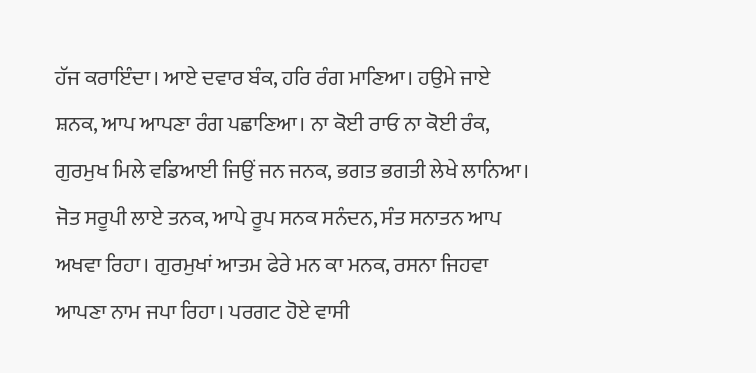ਹੱਜ ਕਰਾਇੰਦਾ। ਆਏ ਦਵਾਰ ਬੰਕ, ਹਰਿ ਰੰਗ ਮਾਣਿਆ। ਹਉਮੇ ਜਾਏ ਸ਼ਨਕ, ਆਪ ਆਪਣਾ ਰੰਗ ਪਛਾਣਿਆ। ਨਾ ਕੋਈ ਰਾਓ ਨਾ ਕੋਈ ਰੰਕ, ਗੁਰਮੁਖ ਮਿਲੇ ਵਡਿਆਈ ਜਿਉਂ ਜਨ ਜਨਕ, ਭਗਤ ਭਗਤੀ ਲੇਖੇ ਲਾਨਿਆ। ਜੋਤ ਸਰੂਪੀ ਲਾਏ ਤਨਕ, ਆਪੇ ਰੂਪ ਸਨਕ ਸਨੰਦਨ, ਸੰਤ ਸਨਾਤਨ ਆਪ ਅਖਵਾ ਰਿਹਾ। ਗੁਰਮੁਖਾਂ ਆਤਮ ਫੇਰੇ ਮਨ ਕਾ ਮਨਕ, ਰਸਨਾ ਜਿਹਵਾ ਆਪਣਾ ਨਾਮ ਜਪਾ ਰਿਹਾ। ਪਰਗਟ ਹੋਏ ਵਾਸੀ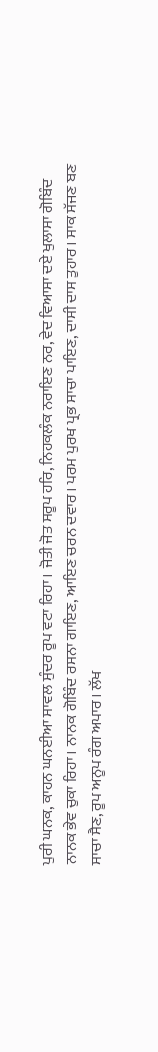ਪੁਰੀ ਘਨਕ, ਕਾਹਨ ਘਨਈਆ ਸਾਵਲ ਸੁੰਦਰ ਰੂਪ ਵਟਾ ਰਿਹਾ। ਜੋਤੀ ਜੋਤ ਸਰੂਪ ਹਰਿ, ਨਿਹਕਲੰਕ ਨਰਾਇਣ ਨਰ, ਵੇਦ ਵਿਆਸਾ ਦਏ ਖੁਲਾਸਾ ਗੋਬਿੰਦ ਨਾਨਕ ਭੇਵ ਚੁਕਾ ਰਿਹਾ। ਨਾਨਕ ਗੋਬਿੰਦ ਰਸਨਾ ਗਾਇਣ, ਆਇਣ ਚਰਨ ਦਵਾਰ। ਪਰਮ ਪੁਰਖ ਪ੍ਰਭ ਸਾਚਾ ਪਾਇਣ, ਦਾਸੀ ਦਾਸ ਤੁਹਾਰ। ਸਾਕ ਸੱਜਣ ਬਣ ਸਾਚਾ ਸੈਣ, ਰੂਪ ਅਨੂਪ ਰੰਗ ਅਪਾਰ। ਲੱਖ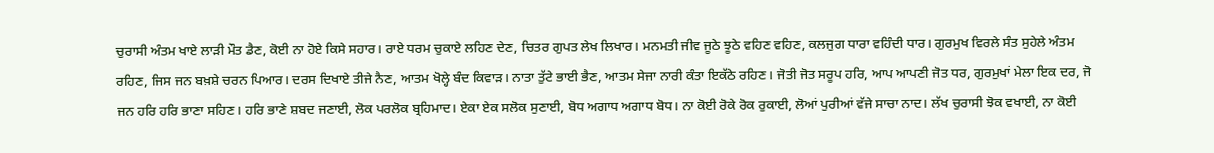ਚੁਰਾਸੀ ਅੰਤਮ ਖਾਏ ਲਾੜੀ ਮੌਤ ਡੈਣ, ਕੋਈ ਨਾ ਹੋਏ ਕਿਸੇ ਸਹਾਰ। ਰਾਏ ਧਰਮ ਚੁਕਾਏ ਲਹਿਣ ਦੇਣ, ਚਿਤਰ ਗੁਪਤ ਲੇਖ ਲਿਖਾਰ। ਮਨਮਤੀ ਜੀਵ ਜੂਠੇ ਝੂਠੇ ਵਹਿਣ ਵਹਿਣ, ਕਲਜੁਗ ਧਾਰਾ ਵਹਿੰਦੀ ਧਾਰ। ਗੁਰਮੁਖ ਵਿਰਲੇ ਸੰਤ ਸੁਹੇਲੇ ਅੰਤਮ ਰਹਿਣ, ਜਿਸ ਜਨ ਬਖ਼ਸ਼ੇ ਚਰਨ ਪਿਆਰ। ਦਰਸ ਦਿਖਾਏ ਤੀਜੇ ਨੈਣ, ਆਤਮ ਖੋਲ੍ਹੇ ਬੰਦ ਕਿਵਾੜ। ਨਾਤਾ ਤੁੱਟੇ ਭਾਈ ਭੈਣ, ਆਤਮ ਸੇਜਾ ਨਾਰੀ ਕੰਤਾ ਇਕੱਠੇ ਰਹਿਣ। ਜੋਤੀ ਜੋਤ ਸਰੂਪ ਹਰਿ, ਆਪ ਆਪਣੀ ਜੋਤ ਧਰ, ਗੁਰਮੁਖਾਂ ਮੇਲਾ ਇਕ ਦਰ, ਜੋ ਜਨ ਹਰਿ ਹਰਿ ਭਾਣਾ ਸਹਿਣ। ਹਰਿ ਭਾਣੇ ਸ਼ਬਦ ਜਣਾਈ, ਲੋਕ ਪਰਲੋਕ ਬ੍ਰਹਿਮਾਦ। ਏਕਾ ਏਕ ਸਲੋਕ ਸੁਣਾਈ, ਬੋਧ ਅਗਾਧ ਅਗਾਧ ਬੋਧ। ਨਾ ਕੋਈ ਰੋਕੇ ਰੋਕ ਰੁਕਾਈ, ਲੋਆਂ ਪੁਰੀਆਂ ਵੱਜੇ ਸਾਚਾ ਨਾਦ। ਲੱਖ ਚੁਰਾਸੀ ਝੋਕ ਵਖਾਈ, ਨਾ ਕੋਈ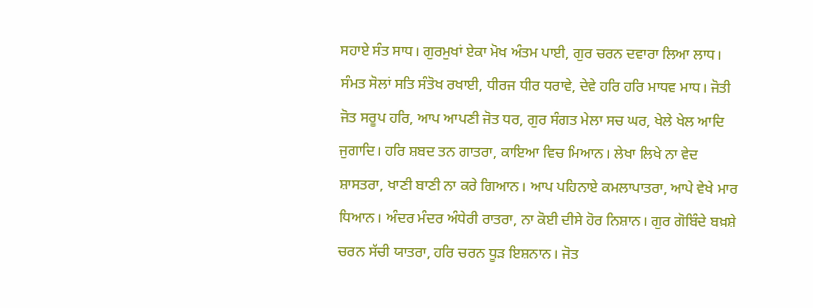ਸਹਾਏ ਸੰਤ ਸਾਧ। ਗੁਰਮੁਖਾਂ ਏਕਾ ਮੋਖ ਅੰਤਮ ਪਾਈ, ਗੁਰ ਚਰਨ ਦਵਾਰਾ ਲਿਆ ਲਾਧ। ਸੰਮਤ ਸੋਲਾਂ ਸਤਿ ਸੰਤੋਖ ਰਖਾਈ, ਧੀਰਜ ਧੀਰ ਧਰਾਵੇ, ਦੇਵੇ ਹਰਿ ਹਰਿ ਮਾਧਵ ਮਾਧ। ਜੋਤੀ ਜੋਤ ਸਰੂਪ ਹਰਿ, ਆਪ ਆਪਣੀ ਜੋਤ ਧਰ, ਗੁਰ ਸੰਗਤ ਮੇਲਾ ਸਚ ਘਰ, ਖੇਲੇ ਖੇਲ ਆਦਿ ਜੁਗਾਦਿ। ਹਰਿ ਸ਼ਬਦ ਤਨ ਗਾਤਰਾ, ਕਾਇਆ ਵਿਚ ਮਿਆਨ। ਲੇਖਾ ਲਿਖੇ ਨਾ ਵੇਦ ਸ਼ਾਸਤਰਾ, ਖਾਣੀ ਬਾਣੀ ਨਾ ਕਰੇ ਗਿਆਨ। ਆਪ ਪਹਿਨਾਏ ਕਮਲਾਪਾਤਰਾ, ਆਪੇ ਵੇਖੇ ਮਾਰ ਧਿਆਨ। ਅੰਦਰ ਮੰਦਰ ਅੰਧੇਰੀ ਰਾਤਰਾ, ਨਾ ਕੋਈ ਦੀਸੇ ਹੋਰ ਨਿਸ਼ਾਨ। ਗੁਰ ਗੋਬਿੰਦੇ ਬਖ਼ਸ਼ੇ ਚਰਨ ਸੱਚੀ ਯਾਤਰਾ, ਹਰਿ ਚਰਨ ਧੂੜ ਇਸ਼ਨਾਨ। ਜੋਤ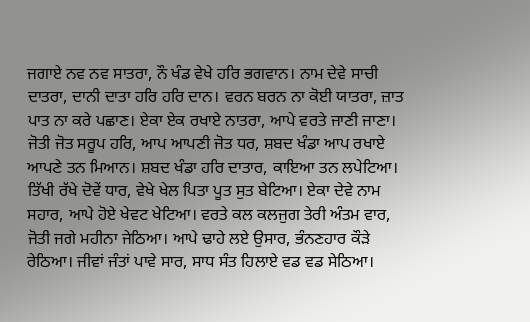ਜਗਾਏ ਨਵ ਨਵ ਸਾਤਰਾ, ਨੌ ਖੰਡ ਵੇਖੇ ਹਰਿ ਭਗਵਾਨ। ਨਾਮ ਦੇਵੇ ਸਾਚੀ ਦਾਤਰਾ, ਦਾਨੀ ਦਾਤਾ ਹਰਿ ਹਰਿ ਦਾਨ। ਵਰਨ ਬਰਨ ਨਾ ਕੋਈ ਯਾਤਰਾ, ਜ਼ਾਤ ਪਾਤ ਨਾ ਕਰੇ ਪਛਾਣ। ਏਕਾ ਏਕ ਰਖਾਏ ਨਾਤਰਾ, ਆਪੇ ਵਰਤੇ ਜਾਣੀ ਜਾਣਾ। ਜੋਤੀ ਜੋਤ ਸਰੂਪ ਹਰਿ, ਆਪ ਆਪਣੀ ਜੋਤ ਧਰ, ਸ਼ਬਦ ਖੰਡਾ ਆਪ ਰਖਾਏ ਆਪਣੇ ਤਨ ਮਿਆਨ। ਸ਼ਬਦ ਖੰਡਾ ਹਰਿ ਦਾਤਾਰ, ਕਾਇਆ ਤਨ ਲਪੇਟਿਆ। ਤਿੱਖੀ ਰੱਖੇ ਦੋਵੇਂ ਧਾਰ, ਵੇਖੇ ਖੇਲ ਪਿਤਾ ਪੂਤ ਸੁਤ ਬੇਟਿਆ। ਏਕਾ ਦੇਵੇ ਨਾਮ ਸਹਾਰ, ਆਪੇ ਹੋਏ ਖੇਵਟ ਖੇਟਿਆ। ਵਰਤੇ ਕਲ ਕਲਜੁਗ ਤੇਰੀ ਅੰਤਮ ਵਾਰ, ਜੋਤੀ ਜਗੇ ਮਹੀਨਾ ਜੇਠਿਆ। ਆਪੇ ਢਾਹੇ ਲਏ ਉਸਾਰ, ਭੰਨਣਹਾਰ ਕੌੜੇ ਰੇਠਿਆ। ਜੀਵਾਂ ਜੰਤਾਂ ਪਾਵੇ ਸਾਰ, ਸਾਧ ਸੰਤ ਹਿਲਾਏ ਵਡ ਵਡ ਸੇਠਿਆ।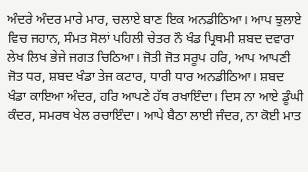ਅੰਦਰੇ ਅੰਦਰ ਮਾਰੇ ਮਾਰ, ਚਲਾਏ ਬਾਣ ਇਕ ਅਨਡੀਠਿਆ। ਆਪ ਝੁਲਾਏ ਵਿਚ ਜਹਾਨ, ਸੰਮਤ ਸੋਲਾਂ ਪਹਿਲੀ ਚੇਤਰ ਨੌ ਖੰਡ ਪ੍ਰਿਥਮੀ ਸ਼ਬਦ ਦਵਾਰਾ ਲੇਖ ਲਿਖ ਭੇਜੇ ਜਗਤ ਚਿਠਿਆ। ਜੋਤੀ ਜੋਤ ਸਰੂਪ ਹਰਿ, ਆਪ ਆਪਣੀ ਜੋਤ ਧਰ, ਸ਼ਬਦ ਖੰਡਾ ਤੇਜ ਕਟਾਰ, ਧਾਰੀ ਧਾਰ ਅਨਡੀਠਿਆ। ਸ਼ਬਦ ਖੰਡਾ ਕਾਇਆ ਅੰਦਰ, ਹਰਿ ਆਪਣੇ ਹੱਥ ਰਖਾਇੰਦਾ। ਦਿਸ ਨਾ ਆਏ ਡੂੰਘੀ ਕੰਦਰ, ਸਮਰਥ ਖੇਲ ਰਚਾਇੰਦਾ। ਆਪੇ ਬੈਠਾ ਲਾਈ ਜੰਦਰ, ਨਾ ਕੋਈ ਮਾਤ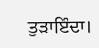ਤੁੜਾਇੰਦਾ।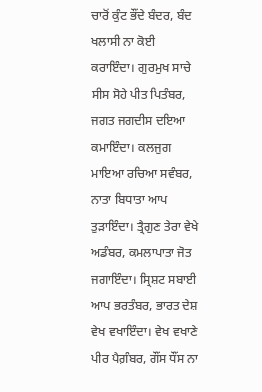ਚਾਰੋਂ ਕੁੰਟ ਭੌਂਦੇ ਬੰਦਰ, ਬੰਦ ਖਲਾਸੀ ਨਾ ਕੋਈ ਕਰਾਇੰਦਾ। ਗੁਰਮੁਖ ਸਾਚੇ ਸੀਸ ਸੋਹੇ ਪੀਤ ਪਿਤੰਬਰ, ਜਗਤ ਜਗਦੀਸ ਦਇਆ ਕਮਾਇੰਦਾ। ਕਲਜੁਗ ਮਾਇਆ ਰਚਿਆ ਸਵੰਬਰ, ਨਾਤਾ ਬਿਧਾਤਾ ਆਪ ਤੁੜਾਇੰਦਾ। ਤ੍ਰੈਗੁਣ ਤੇਰਾ ਵੇਖੇ ਅਡੰਬਰ, ਕਮਲਾਪਾਤਾ ਜੋਤ ਜਗਾਇੰਦਾ। ਸ੍ਰਿਸ਼ਟ ਸਬਾਈ ਆਪ ਭਰਤੰਬਰ, ਭਾਰਤ ਦੇਸ਼ ਵੇਖ ਵਖਾਇੰਦਾ। ਵੇਖ ਵਖਾਣੇ ਪੀਰ ਪੈਗ਼ੰਬਰ, ਗੌਂਸ ਧੌਂਸ ਨਾ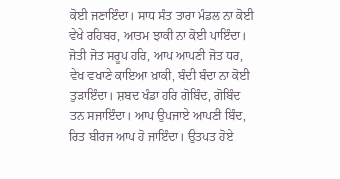ਕੋਈ ਜਣਾਇੰਦਾ। ਸਾਧ ਸੰਤ ਤਾਰਾ ਮੰਡਲ ਨਾ ਕੋਈ ਵੇਖੇ ਰਹਿਬਰ, ਆਤਮ ਝਾਕੀ ਨਾ ਕੋਈ ਪਾਇੰਦਾ। ਜੋਤੀ ਜੋਤ ਸਰੂਪ ਹਰਿ, ਆਪ ਆਪਣੀ ਜੋਤ ਧਰ, ਵੇਖ ਵਖਾਣੇ ਕਾਇਆ ਖ਼ਾਕੀ, ਬੰਦੀ ਬੰਦਾ ਨਾ ਕੋਈ ਤੁੜਾਇੰਦਾ। ਸ਼ਬਦ ਖੰਡਾ ਹਰਿ ਗੋਬਿੰਦ, ਗੋਬਿੰਦ ਤਨ ਸਜਾਇੰਦਾ। ਆਪ ਉਪਜਾਏ ਆਪਣੀ ਬਿੰਦ, ਰਿਤ ਬੀਰਜ ਆਪ ਹੋ ਜਾਇੰਦਾ। ਉਤਪਤ ਹੋਏ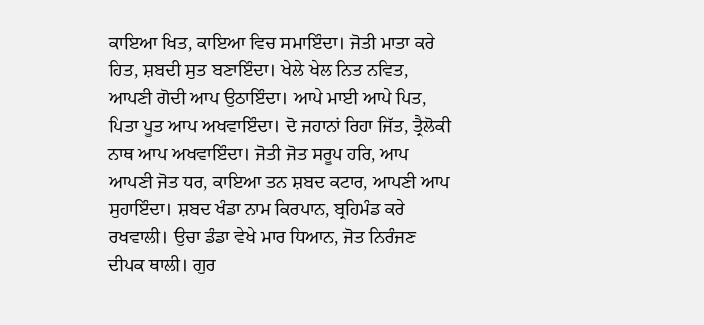ਕਾਇਆ ਖਿਤ, ਕਾਇਆ ਵਿਚ ਸਮਾਇੰਦਾ। ਜੋਤੀ ਮਾਤਾ ਕਰੇ ਹਿਤ, ਸ਼ਬਦੀ ਸੁਤ ਬਣਾਇੰਦਾ। ਖੇਲੇ ਖੇਲ ਨਿਤ ਨਵਿਤ, ਆਪਣੀ ਗੋਦੀ ਆਪ ਉਠਾਇੰਦਾ। ਆਪੇ ਮਾਈ ਆਪੇ ਪਿਤ, ਪਿਤਾ ਪੂਤ ਆਪ ਅਖਵਾਇੰਦਾ। ਦੋ ਜਹਾਨਾਂ ਰਿਹਾ ਜਿੱਤ, ਤ੍ਰੈਲੋਕੀ ਨਾਥ ਆਪ ਅਖਵਾਇੰਦਾ। ਜੋਤੀ ਜੋਤ ਸਰੂਪ ਹਰਿ, ਆਪ ਆਪਣੀ ਜੋਤ ਧਰ, ਕਾਇਆ ਤਨ ਸ਼ਬਦ ਕਟਾਰ, ਆਪਣੀ ਆਪ ਸੁਹਾਇੰਦਾ। ਸ਼ਬਦ ਖੰਡਾ ਨਾਮ ਕਿਰਪਾਨ, ਬ੍ਰਹਿਮੰਡ ਕਰੇ ਰਖਵਾਲੀ। ਉਚਾ ਡੰਡਾ ਵੇਖੇ ਮਾਰ ਧਿਆਨ, ਜੋਤ ਨਿਰੰਜਣ ਦੀਪਕ ਥਾਲੀ। ਗੁਰ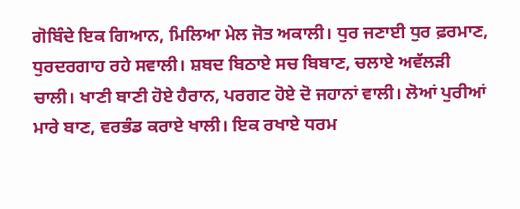ਗੋਬਿੰਦੇ ਇਕ ਗਿਆਨ, ਮਿਲਿਆ ਮੇਲ ਜੋਤ ਅਕਾਲੀ। ਧੁਰ ਜਣਾਈ ਧੁਰ ਫ਼ਰਮਾਣ, ਧੁਰਦਰਗਾਹ ਰਹੇ ਸਵਾਲੀ। ਸ਼ਬਦ ਬਿਠਾਏ ਸਚ ਬਿਬਾਣ, ਚਲਾਏ ਅਵੱਲੜੀ ਚਾਲੀ। ਖਾਣੀ ਬਾਣੀ ਹੋਏ ਹੈਰਾਨ, ਪਰਗਟ ਹੋਏ ਦੋ ਜਹਾਨਾਂ ਵਾਲੀ। ਲੋਆਂ ਪੁਰੀਆਂ ਮਾਰੇ ਬਾਣ, ਵਰਭੰਡ ਕਰਾਏ ਖਾਲੀ। ਇਕ ਰਖਾਏ ਧਰਮ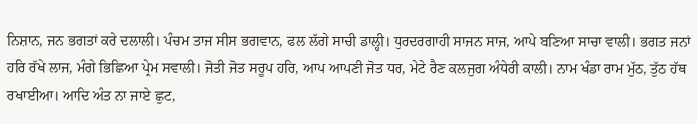ਨਿਸ਼ਾਨ, ਜਨ ਭਗਤਾਂ ਕਰੇ ਦਲਾਲੀ। ਪੰਚਮ ਤਾਜ ਸੀਸ ਭਗਵਾਨ, ਫਲ ਲੱਗੇ ਸਾਚੀ ਡਾਲ੍ਹੀ। ਧੁਰਦਰਗਾਹੀ ਸਾਜਨ ਸਾਜ, ਆਪੇ ਬਣਿਆ ਸਾਚਾ ਵਾਲੀ। ਭਗਤ ਜਨਾਂ ਹਰਿ ਰੱਖੇ ਲਾਜ, ਮੰਗੇ ਭਿਛਿਆ ਪ੍ਰੇਮ ਸਵਾਲੀ। ਜੋਤੀ ਜੋਤ ਸਰੂਪ ਹਰਿ, ਆਪ ਆਪਣੀ ਜੋਤ ਧਰ, ਮੇਟੇ ਰੈਣ ਕਲਜੁਗ ਅੰਧੇਰੀ ਕਾਲੀ। ਨਾਮ ਖੰਡਾ ਰਾਮ ਮੁੱਠ, ਤੁੱਠ ਹੱਥ ਰਖਾਈਆ। ਆਦਿ ਅੰਤ ਨਾ ਜਾਏ ਛੁਟ,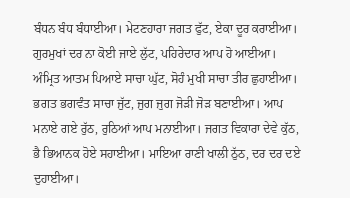ਬੰਧਨ ਬੰਧ ਬੰਧਾਈਆ। ਮੇਟਣਹਾਰਾ ਜਗਤ ਫੁੱਟ, ਏਕਾ ਦੂਰ ਕਰਾਈਆ। ਗੁਰਮੁਖਾਂ ਦਰ ਨਾ ਕੋਈ ਜਾਏ ਲੁੱਟ, ਪਹਿਰੇਦਾਰ ਆਪ ਹੋ ਆਈਆ। ਅੰਮ੍ਰਿਤ ਆਤਮ ਪਿਆਏ ਸਾਚਾ ਘੁੱਟ, ਸੋਹੰ ਮੁਖੀ ਸਾਚਾ ਤੀਰ ਛੁਹਾਈਆ। ਭਗਤ ਭਗਵੰਤ ਸਾਚਾ ਜੁੱਟ, ਜੁਗ ਜੁਗ ਜੋੜੀ ਜੋੜ ਬਣਾਈਆ। ਆਪ ਮਨਾਏ ਗਏ ਰੁੱਠ, ਰੁਠਿਆਂ ਆਪ ਮਨਾਈਆ। ਜਗਤ ਵਿਕਾਰਾ ਦੇਵੇ ਕੁੱਠ, ਭੈ ਭਿਆਨਕ ਹੋਏ ਸਹਾਈਆ। ਮਾਇਆ ਰਾਣੀ ਖਾਲੀ ਠੁੱਠ, ਦਰ ਦਰ ਦਏ ਦੁਹਾਈਆ।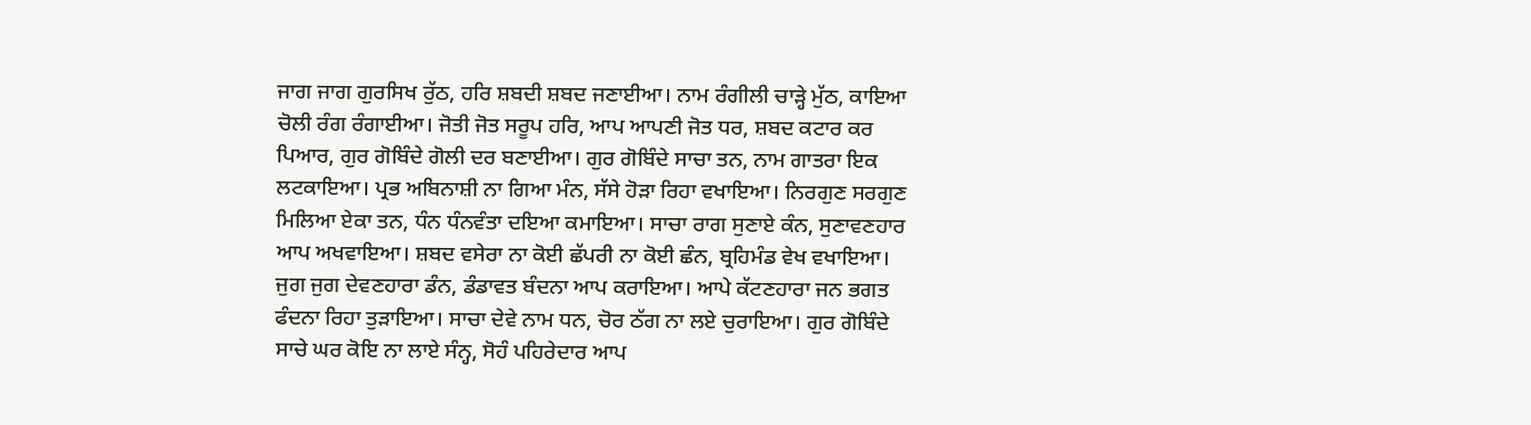ਜਾਗ ਜਾਗ ਗੁਰਸਿਖ ਰੁੱਠ, ਹਰਿ ਸ਼ਬਦੀ ਸ਼ਬਦ ਜਣਾਈਆ। ਨਾਮ ਰੰਗੀਲੀ ਚਾੜ੍ਹੇ ਮੁੱਠ, ਕਾਇਆ ਚੋਲੀ ਰੰਗ ਰੰਗਾਈਆ। ਜੋਤੀ ਜੋਤ ਸਰੂਪ ਹਰਿ, ਆਪ ਆਪਣੀ ਜੋਤ ਧਰ, ਸ਼ਬਦ ਕਟਾਰ ਕਰ ਪਿਆਰ, ਗੁਰ ਗੋਬਿੰਦੇ ਗੋਲੀ ਦਰ ਬਣਾਈਆ। ਗੁਰ ਗੋਬਿੰਦੇ ਸਾਚਾ ਤਨ, ਨਾਮ ਗਾਤਰਾ ਇਕ ਲਟਕਾਇਆ। ਪ੍ਰਭ ਅਬਿਨਾਸ਼ੀ ਨਾ ਗਿਆ ਮੰਨ, ਸੱਸੇ ਹੋੜਾ ਰਿਹਾ ਵਖਾਇਆ। ਨਿਰਗੁਣ ਸਰਗੁਣ ਮਿਲਿਆ ਏਕਾ ਤਨ, ਧੰਨ ਧੰਨਵੰਤਾ ਦਇਆ ਕਮਾਇਆ। ਸਾਚਾ ਰਾਗ ਸੁਣਾਏ ਕੰਨ, ਸੁਣਾਵਣਹਾਰ ਆਪ ਅਖਵਾਇਆ। ਸ਼ਬਦ ਵਸੇਰਾ ਨਾ ਕੋਈ ਛੱਪਰੀ ਨਾ ਕੋਈ ਛੰਨ, ਬ੍ਰਹਿਮੰਡ ਵੇਖ ਵਖਾਇਆ। ਜੁਗ ਜੁਗ ਦੇਵਣਹਾਰਾ ਡੰਨ, ਡੰਡਾਵਤ ਬੰਦਨਾ ਆਪ ਕਰਾਇਆ। ਆਪੇ ਕੱਟਣਹਾਰਾ ਜਨ ਭਗਤ ਫੰਦਨਾ ਰਿਹਾ ਤੁੜਾਇਆ। ਸਾਚਾ ਦੇਵੇ ਨਾਮ ਧਨ, ਚੋਰ ਠੱਗ ਨਾ ਲਏ ਚੁਰਾਇਆ। ਗੁਰ ਗੋਬਿੰਦੇ ਸਾਚੇ ਘਰ ਕੋਇ ਨਾ ਲਾਏ ਸੰਨ੍ਹ, ਸੋਹੰ ਪਹਿਰੇਦਾਰ ਆਪ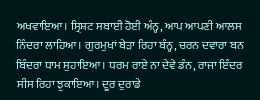ਅਖਵਾਇਆ। ਸ੍ਰਿਸ਼ਟ ਸਬਾਈ ਹੋਈ ਅੰਨ੍ਹ, ਆਪ ਆਪਣੀ ਆਲਸ ਨਿੰਦਰਾ ਲਾਹਿਆ। ਗੁਰਮੁਖਾਂ ਬੇੜਾ ਰਿਹਾ ਬੰਨ੍ਹ, ਚਰਨ ਦਵਾਰਾ ਬਨ ਬਿੰਦਰਾ ਧਾਮ ਸੁਹਾਇਆ। ਧਰਮ ਰਾਏ ਨਾ ਦੇਵੇ ਡੰਨ, ਰਾਜਾ ਇੰਦਰ ਸੀਸ ਰਿਹਾ ਝੁਕਾਇਆ। ਦੂਰ ਦੁਰਾਡੇ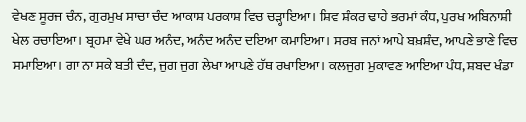ਵੇਖਣ ਸੂਰਜ ਚੰਨ, ਗੁਰਮੁਖ ਸਾਚਾ ਚੰਦ ਆਕਾਸ਼ ਪਰਕਾਸ਼ ਵਿਚ ਚੜ੍ਹਾਇਆ। ਸ਼ਿਵ ਸ਼ੰਕਰ ਢਾਹੇ ਭਰਮਾਂ ਕੰਧ, ਪੁਰਖ ਅਬਿਨਾਸ਼ੀ ਖੇਲ ਰਚਾਇਆ। ਬ੍ਰਹਮਾ ਵੇਖੇ ਘਰ ਅਨੰਦ, ਅਨੰਦ ਅਨੰਦ ਦਇਆ ਕਮਾਇਆ। ਸਰਬ ਜਨਾਂ ਆਪੇ ਬਖ਼ਸ਼ੰਦ, ਆਪਣੇ ਭਾਣੇ ਵਿਚ ਸਮਾਇਆ। ਗਾ ਨਾ ਸਕੇ ਬਤੀ ਦੰਦ, ਜੁਗ ਜੁਗ ਲੇਖਾ ਆਪਣੇ ਹੱਥ ਰਖਾਇਆ। ਕਲਜੁਗ ਮੁਕਾਵਣ ਆਇਆ ਪੰਧ, ਸ਼ਬਦ ਖੰਡਾ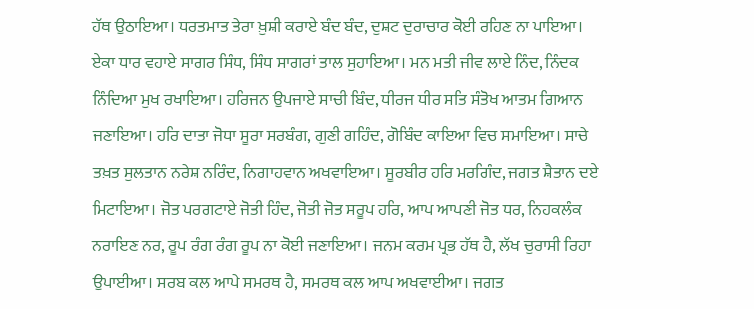ਹੱਥ ਉਠਾਇਆ। ਧਰਤਮਾਤ ਤੇਰਾ ਖ਼ੁਸ਼ੀ ਕਰਾਏ ਬੰਦ ਬੰਦ, ਦੁਸ਼ਟ ਦੁਰਾਚਾਰ ਕੋਈ ਰਹਿਣ ਨਾ ਪਾਇਆ। ਏਕਾ ਧਾਰ ਵਹਾਏ ਸਾਗਰ ਸਿੰਧ, ਸਿੰਧ ਸਾਗਰਾਂ ਤਾਲ ਸੁਹਾਇਆ। ਮਨ ਮਤੀ ਜੀਵ ਲਾਏ ਨਿੰਦ, ਨਿੰਦਕ ਨਿੰਦਿਆ ਮੁਖ ਰਖਾਇਆ। ਹਰਿਜਨ ਉਪਜਾਏ ਸਾਚੀ ਬਿੰਦ, ਧੀਰਜ ਧੀਰ ਸਤਿ ਸੰਤੋਖ ਆਤਮ ਗਿਆਨ ਜਣਾਇਆ। ਹਰਿ ਦਾਤਾ ਜੋਧਾ ਸੂਰਾ ਸਰਬੰਗ, ਗੁਣੀ ਗਹਿੰਦ, ਗੋਬਿੰਦ ਕਾਇਆ ਵਿਚ ਸਮਾਇਆ। ਸਾਚੇ ਤਖ਼ਤ ਸੁਲਤਾਨ ਨਰੇਸ਼ ਨਰਿੰਦ, ਨਿਗਾਹਵਾਨ ਅਖਵਾਇਆ। ਸੂਰਬੀਰ ਹਰਿ ਮਰਗਿੰਦ, ਜਗਤ ਸ਼ੈਤਾਨ ਦਏ ਮਿਟਾਇਆ। ਜੋਤ ਪਰਗਟਾਏ ਜੋਤੀ ਹਿੰਦ, ਜੋਤੀ ਜੋਤ ਸਰੂਪ ਹਰਿ, ਆਪ ਆਪਣੀ ਜੋਤ ਧਰ, ਨਿਹਕਲੰਕ ਨਰਾਇਣ ਨਰ, ਰੂਪ ਰੰਗ ਰੰਗ ਰੂਪ ਨਾ ਕੋਈ ਜਣਾਇਆ। ਜਨਮ ਕਰਮ ਪ੍ਰਭ ਹੱਥ ਹੈ, ਲੱਖ ਚੁਰਾਸੀ ਰਿਹਾ ਉਪਾਈਆ। ਸਰਬ ਕਲ ਆਪੇ ਸਮਰਥ ਹੈ, ਸਮਰਥ ਕਲ ਆਪ ਅਖਵਾਈਆ। ਜਗਤ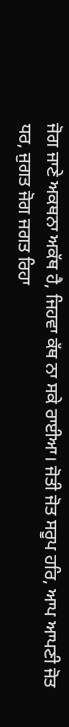ਜੋਗ ਜਾਣੇ ਅਕਥਨਾ ਅਕੱਥ ਹੈ, ਜਿਹਵਾ ਕੱਥ ਨਾ ਸਕੇ ਰਾਈਆ। ਜੋਤੀ ਜੋਤ ਸਰੂਪ ਹਰਿ, ਆਪ ਆਪਣੀ ਜੋਤ ਧਰ, ਜੁਗਤ ਜੋਗ ਜਗਤ ਰਿਹਾ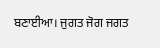ਬਣਾਈਆ। ਜੁਗਤ ਜੋਗ ਜਗਤ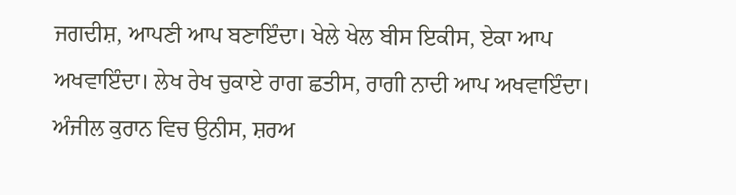ਜਗਦੀਸ਼, ਆਪਣੀ ਆਪ ਬਣਾਇੰਦਾ। ਖੇਲੇ ਖੇਲ ਬੀਸ ਇਕੀਸ, ਏਕਾ ਆਪ ਅਖਵਾਇੰਦਾ। ਲੇਖ ਰੇਖ ਚੁਕਾਏ ਰਾਗ ਛਤੀਸ, ਰਾਗੀ ਨਾਦੀ ਆਪ ਅਖਵਾਇੰਦਾ। ਅੰਜੀਲ ਕੁਰਾਨ ਵਿਚ ਉਨੀਸ, ਸ਼ਰਅ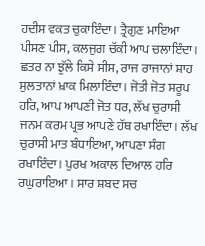ਹਦੀਸ ਵਕਤ ਚੁਕਾਇੰਦਾ। ਤ੍ਰੈਗੁਣ ਮਾਇਆ ਪੀਸਣ ਪੀਸ, ਕਲਜੁਗ ਚੱਕੀ ਆਪ ਚਲਾਇੰਦਾ। ਛਤਰ ਨਾ ਝੁੱਲੇ ਕਿਸੇ ਸੀਸ, ਰਾਜ ਰਾਜਾਨਾਂ ਸ਼ਾਹ ਸੁਲਤਾਨਾਂ ਖ਼ਾਕ ਮਿਲਾਇੰਦਾ। ਜੋਤੀ ਜੋਤ ਸਰੂਪ ਹਰਿ, ਆਪ ਆਪਣੀ ਜੋਤ ਧਰ, ਲੱਖ ਚੁਰਾਸੀ ਜਨਮ ਕਰਮ ਪ੍ਰਭ ਆਪਣੇ ਹੱਥ ਰਖਾਇੰਦਾ। ਲੱਖ ਚੁਰਾਸੀ ਮਾਤ ਬੰਧਾਇਆ, ਆਪਣਾ ਸੰਗ ਰਖਾਇੰਦਾ। ਪੁਰਖ ਅਕਾਲ ਦਿਆਲ ਹਰਿ ਰਘੁਰਾਇਆ। ਸਾਰ ਸ਼ਬਦ ਸਚ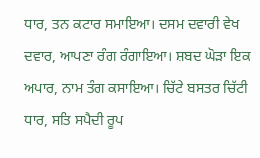ਧਾਰ, ਤਨ ਕਟਾਰ ਸਮਾਇਆ। ਦਸਮ ਦਵਾਰੀ ਵੇਖ ਦਵਾਰ, ਆਪਣਾ ਰੰਗ ਰੰਗਾਇਆ। ਸ਼ਬਦ ਘੋੜਾ ਇਕ ਅਪਾਰ, ਨਾਮ ਤੰਗ ਕਸਾਇਆ। ਚਿੱਟੇ ਬਸਤਰ ਚਿੱਟੀ ਧਾਰ, ਸਤਿ ਸਪੈਦੀ ਰੂਪ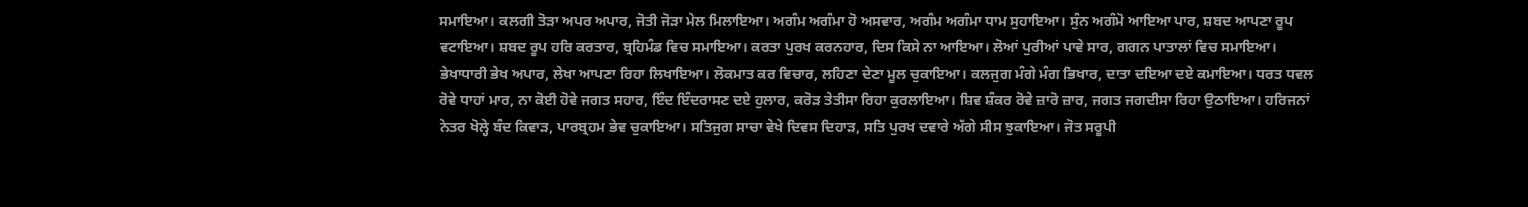ਸਮਾਇਆ। ਕਲਗੀ ਤੋੜਾ ਅਪਰ ਅਪਾਰ, ਜੋਤੀ ਜੋੜਾ ਮੇਲ ਮਿਲਾਇਆ। ਅਗੰਮ ਅਗੰਮਾ ਹੋ ਅਸਵਾਰ, ਅਗੰਮ ਅਗੰਮਾ ਧਾਮ ਸੁਹਾਇਆ। ਸੁੰਨ ਅਗੰਮੋ ਆਇਆ ਪਾਰ, ਸ਼ਬਦ ਆਪਣਾ ਰੂਪ ਵਟਾਇਆ। ਸ਼ਬਦ ਰੂਪ ਹਰਿ ਕਰਤਾਰ, ਬ੍ਰਹਿਮੰਡ ਵਿਚ ਸਮਾਇਆ। ਕਰਤਾ ਪੁਰਖ ਕਰਨਹਾਰ, ਦਿਸ ਕਿਸੇ ਨਾ ਆਇਆ। ਲੋਆਂ ਪੁਰੀਆਂ ਪਾਵੇ ਸਾਰ, ਗਗਨ ਪਾਤਾਲਾਂ ਵਿਚ ਸਮਾਇਆ। ਭੇਖਾਧਾਰੀ ਭੇਖ ਅਪਾਰ, ਲੇਖਾ ਆਪਣਾ ਰਿਹਾ ਲਿਖਾਇਆ। ਲੋਕਮਾਤ ਕਰ ਵਿਚਾਰ, ਲਹਿਣਾ ਦੇਣਾ ਮੂਲ ਚੁਕਾਇਆ। ਕਲਜੁਗ ਮੰਗੇ ਮੰਗ ਭਿਖਾਰ, ਦਾਤਾ ਦਇਆ ਦਏ ਕਮਾਇਆ। ਧਰਤ ਧਵਲ ਰੋਵੇ ਧਾਹਾਂ ਮਾਰ, ਨਾ ਕੋਈ ਹੋਵੇ ਜਗਤ ਸਹਾਰ, ਇੰਦ ਇੰਦਰਾਸਣ ਦਏ ਹੁਲਾਰ, ਕਰੋੜ ਤੇਤੀਸਾ ਰਿਹਾ ਕੁਰਲਾਇਆ। ਸ਼ਿਵ ਸ਼ੰਕਰ ਰੋਵੇ ਜ਼ਾਰੋ ਜ਼ਾਰ, ਜਗਤ ਜਗਦੀਸਾ ਰਿਹਾ ਉਠਾਇਆ। ਹਰਿਜਨਾਂ ਨੇਤਰ ਖੋਲ੍ਹੇ ਬੰਦ ਕਿਵਾੜ, ਪਾਰਬ੍ਰਹਮ ਭੇਵ ਚੁਕਾਇਆ। ਸਤਿਜੁਗ ਸਾਚਾ ਵੇਖੇ ਦਿਵਸ ਦਿਹਾੜ, ਸਤਿ ਪੁਰਖ ਦਵਾਰੇ ਅੱਗੇ ਸੀਸ ਝੁਕਾਇਆ। ਜੋਤ ਸਰੂਪੀ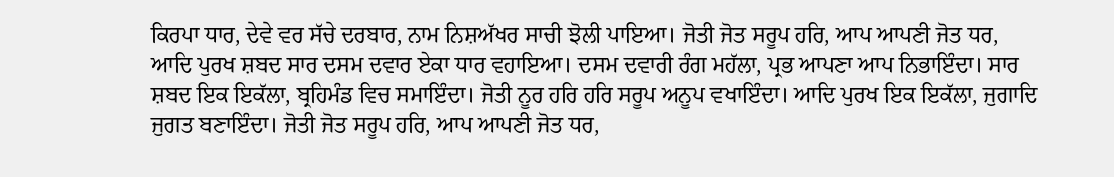ਕਿਰਪਾ ਧਾਰ, ਦੇਵੇ ਵਰ ਸੱਚੇ ਦਰਬਾਰ, ਨਾਮ ਨਿਸ਼ਅੱਖਰ ਸਾਚੀ ਝੋਲੀ ਪਾਇਆ। ਜੋਤੀ ਜੋਤ ਸਰੂਪ ਹਰਿ, ਆਪ ਆਪਣੀ ਜੋਤ ਧਰ, ਆਦਿ ਪੁਰਖ ਸ਼ਬਦ ਸਾਰ ਦਸਮ ਦਵਾਰ ਏਕਾ ਧਾਰ ਵਹਾਇਆ। ਦਸਮ ਦਵਾਰੀ ਰੰਗ ਮਹੱਲਾ, ਪ੍ਰਭ ਆਪਣਾ ਆਪ ਨਿਭਾਇੰਦਾ। ਸਾਰ ਸ਼ਬਦ ਇਕ ਇਕੱਲਾ, ਬ੍ਰਹਿਮੰਡ ਵਿਚ ਸਮਾਇੰਦਾ। ਜੋਤੀ ਨੂਰ ਹਰਿ ਹਰਿ ਸਰੂਪ ਅਨੂਪ ਵਖਾਇੰਦਾ। ਆਦਿ ਪੁਰਖ ਇਕ ਇਕੱਲਾ, ਜੁਗਾਦਿ ਜੁਗਤ ਬਣਾਇੰਦਾ। ਜੋਤੀ ਜੋਤ ਸਰੂਪ ਹਰਿ, ਆਪ ਆਪਣੀ ਜੋਤ ਧਰ,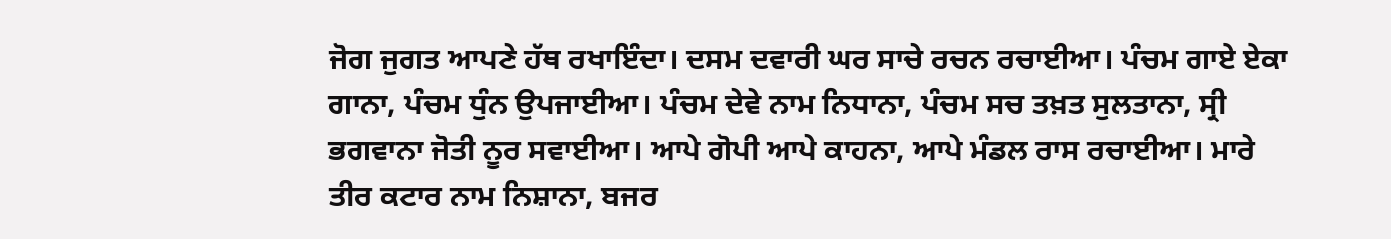ਜੋਗ ਜੁਗਤ ਆਪਣੇ ਹੱਥ ਰਖਾਇੰਦਾ। ਦਸਮ ਦਵਾਰੀ ਘਰ ਸਾਚੇ ਰਚਨ ਰਚਾਈਆ। ਪੰਚਮ ਗਾਏ ਏਕਾ ਗਾਨਾ, ਪੰਚਮ ਧੁੰਨ ਉਪਜਾਈਆ। ਪੰਚਮ ਦੇਵੇ ਨਾਮ ਨਿਧਾਨਾ, ਪੰਚਮ ਸਚ ਤਖ਼ਤ ਸੁਲਤਾਨਾ, ਸ੍ਰੀ ਭਗਵਾਨਾ ਜੋਤੀ ਨੂਰ ਸਵਾਈਆ। ਆਪੇ ਗੋਪੀ ਆਪੇ ਕਾਹਨਾ, ਆਪੇ ਮੰਡਲ ਰਾਸ ਰਚਾਈਆ। ਮਾਰੇ ਤੀਰ ਕਟਾਰ ਨਾਮ ਨਿਸ਼ਾਨਾ, ਬਜਰ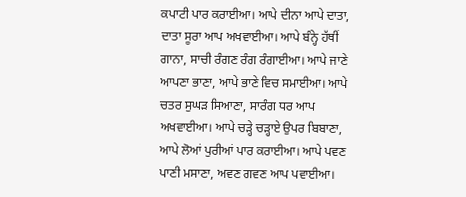ਕਪਾਟੀ ਪਾਰ ਕਰਾਈਆ। ਆਪੇ ਦੀਨਾ ਆਪੇ ਦਾਤਾ, ਦਾਤਾ ਸੂਰਾ ਆਪ ਅਖਵਾਈਆ। ਆਪੇ ਬੰਨ੍ਹੇ ਹੱਥੀਂ ਗਾਨਾ, ਸਾਚੀ ਰੰਗਣ ਰੰਗ ਰੰਗਾਈਆ। ਆਪੇ ਜਾਣੇ ਆਪਣਾ ਭਾਣਾ, ਆਪੇ ਭਾਣੇ ਵਿਚ ਸਮਾਈਆ। ਆਪੇ ਚਤਰ ਸੁਘੜ ਸਿਆਣਾ, ਸਾਰੰਗ ਧਰ ਆਪ ਅਖਵਾਈਆ। ਆਪੇ ਚੜ੍ਹੇ ਚੜ੍ਹਾਏ ਉਪਰ ਬਿਬਾਣਾ, ਆਪੇ ਲੋਆਂ ਪੁਰੀਆਂ ਪਾਰ ਕਰਾਈਆ। ਆਪੇ ਪਵਣ ਪਾਣੀ ਮਸਾਣਾ, ਅਵਣ ਗਵਣ ਆਪ ਪਵਾਈਆ।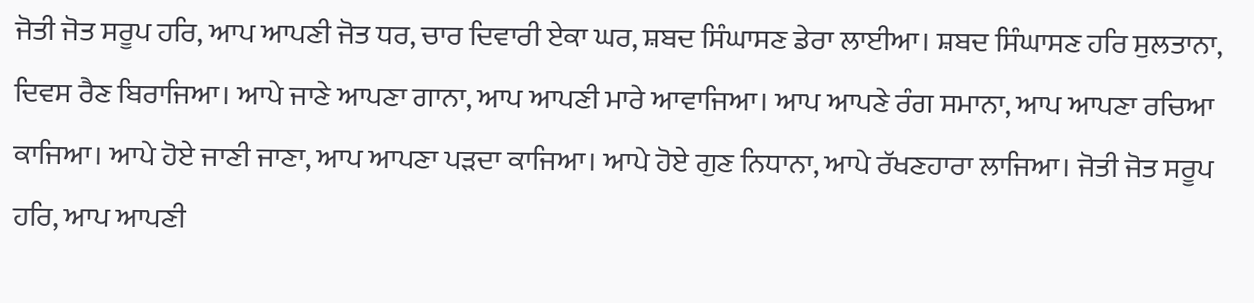ਜੋਤੀ ਜੋਤ ਸਰੂਪ ਹਰਿ, ਆਪ ਆਪਣੀ ਜੋਤ ਧਰ, ਚਾਰ ਦਿਵਾਰੀ ਏਕਾ ਘਰ, ਸ਼ਬਦ ਸਿੰਘਾਸਣ ਡੇਰਾ ਲਾਈਆ। ਸ਼ਬਦ ਸਿੰਘਾਸਣ ਹਰਿ ਸੁਲਤਾਨਾ, ਦਿਵਸ ਰੈਣ ਬਿਰਾਜਿਆ। ਆਪੇ ਜਾਣੇ ਆਪਣਾ ਗਾਨਾ, ਆਪ ਆਪਣੀ ਮਾਰੇ ਆਵਾਜਿਆ। ਆਪ ਆਪਣੇ ਰੰਗ ਸਮਾਨਾ, ਆਪ ਆਪਣਾ ਰਚਿਆ ਕਾਜਿਆ। ਆਪੇ ਹੋਏ ਜਾਣੀ ਜਾਣਾ, ਆਪ ਆਪਣਾ ਪੜਦਾ ਕਾਜਿਆ। ਆਪੇ ਹੋਏ ਗੁਣ ਨਿਧਾਨਾ, ਆਪੇ ਰੱਖਣਹਾਰਾ ਲਾਜਿਆ। ਜੋਤੀ ਜੋਤ ਸਰੂਪ ਹਰਿ, ਆਪ ਆਪਣੀ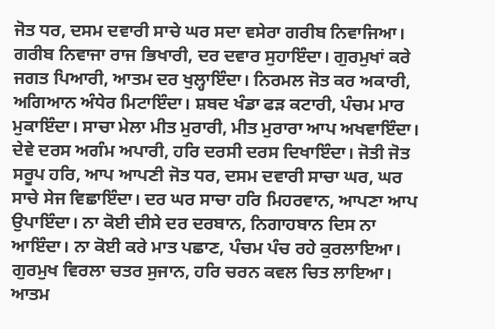ਜੋਤ ਧਰ, ਦਸਮ ਦਵਾਰੀ ਸਾਚੇ ਘਰ ਸਦਾ ਵਸੇਰਾ ਗਰੀਬ ਨਿਵਾਜਿਆ। ਗਰੀਬ ਨਿਵਾਜਾ ਰਾਜ ਭਿਖਾਰੀ, ਦਰ ਦਵਾਰ ਸੁਹਾਇੰਦਾ। ਗੁਰਮੁਖਾਂ ਕਰੇ ਜਗਤ ਪਿਆਰੀ, ਆਤਮ ਦਰ ਖੁਲ੍ਹਾਇੰਦਾ। ਨਿਰਮਲ ਜੋਤ ਕਰ ਅਕਾਰੀ, ਅਗਿਆਨ ਅੰਧੇਰ ਮਿਟਾਇੰਦਾ। ਸ਼ਬਦ ਖੰਡਾ ਫੜ ਕਟਾਰੀ, ਪੰਚਮ ਮਾਰ ਮੁਕਾਇੰਦਾ। ਸਾਚਾ ਮੇਲਾ ਮੀਤ ਮੁਰਾਰੀ, ਮੀਤ ਮੁਰਾਰਾ ਆਪ ਅਖਵਾਇੰਦਾ। ਦੇਵੇ ਦਰਸ ਅਗੰਮ ਅਪਾਰੀ, ਹਰਿ ਦਰਸੀ ਦਰਸ ਦਿਖਾਇੰਦਾ। ਜੋਤੀ ਜੋਤ ਸਰੂਪ ਹਰਿ, ਆਪ ਆਪਣੀ ਜੋਤ ਧਰ, ਦਸਮ ਦਵਾਰੀ ਸਾਚਾ ਘਰ, ਘਰ ਸਾਚੇ ਸੇਜ ਵਿਛਾਇੰਦਾ। ਦਰ ਘਰ ਸਾਚਾ ਹਰਿ ਮਿਹਰਵਾਨ, ਆਪਣਾ ਆਪ ਉਪਾਇੰਦਾ। ਨਾ ਕੋਈ ਦੀਸੇ ਦਰ ਦਰਬਾਨ, ਨਿਗਾਹਬਾਨ ਦਿਸ ਨਾ ਆਇੰਦਾ। ਨਾ ਕੋਈ ਕਰੇ ਮਾਤ ਪਛਾਣ, ਪੰਚਮ ਪੰਚ ਰਹੇ ਕੁਰਲਾਇਆ। ਗੁਰਮੁਖ ਵਿਰਲਾ ਚਤਰ ਸੁਜਾਨ, ਹਰਿ ਚਰਨ ਕਵਲ ਚਿਤ ਲਾਇਆ। ਆਤਮ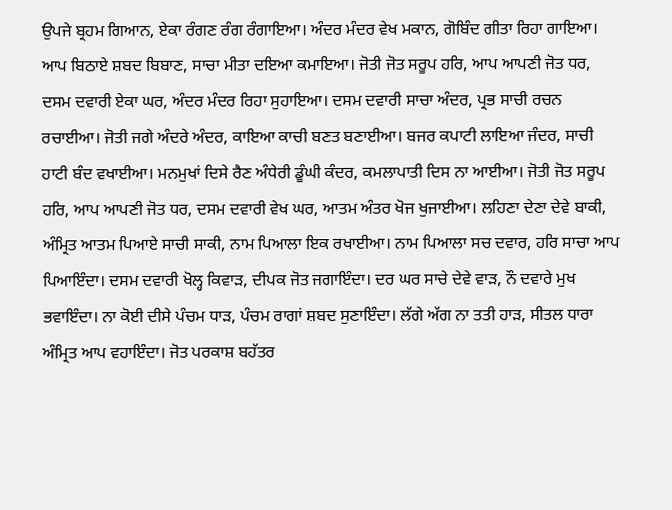ਉਪਜੇ ਬ੍ਰਹਮ ਗਿਆਨ, ਏਕਾ ਰੰਗਣ ਰੰਗ ਰੰਗਾਇਆ। ਅੰਦਰ ਮੰਦਰ ਵੇਖ ਮਕਾਨ, ਗੋਬਿੰਦ ਗੀਤਾ ਰਿਹਾ ਗਾਇਆ। ਆਪ ਬਿਠਾਏ ਸ਼ਬਦ ਬਿਬਾਣ, ਸਾਚਾ ਮੀਤਾ ਦਇਆ ਕਮਾਇਆ। ਜੋਤੀ ਜੋਤ ਸਰੂਪ ਹਰਿ, ਆਪ ਆਪਣੀ ਜੋਤ ਧਰ, ਦਸਮ ਦਵਾਰੀ ਏਕਾ ਘਰ, ਅੰਦਰ ਮੰਦਰ ਰਿਹਾ ਸੁਹਾਇਆ। ਦਸਮ ਦਵਾਰੀ ਸਾਚਾ ਅੰਦਰ, ਪ੍ਰਭ ਸਾਚੀ ਰਚਨ ਰਚਾਈਆ। ਜੋਤੀ ਜਗੇ ਅੰਦਰੇ ਅੰਦਰ, ਕਾਇਆ ਕਾਚੀ ਬਣਤ ਬਣਾਈਆ। ਬਜਰ ਕਪਾਟੀ ਲਾਇਆ ਜੰਦਰ, ਸਾਚੀ ਹਾਟੀ ਬੰਦ ਵਖਾਈਆ। ਮਨਮੁਖਾਂ ਦਿਸੇ ਰੈਣ ਅੰਧੇਰੀ ਡੂੰਘੀ ਕੰਦਰ, ਕਮਲਾਪਾਤੀ ਦਿਸ ਨਾ ਆਈਆ। ਜੋਤੀ ਜੋਤ ਸਰੂਪ ਹਰਿ, ਆਪ ਆਪਣੀ ਜੋਤ ਧਰ, ਦਸਮ ਦਵਾਰੀ ਵੇਖ ਘਰ, ਆਤਮ ਅੰਤਰ ਖੋਜ ਖੁਜਾਈਆ। ਲਹਿਣਾ ਦੇਣਾ ਦੇਵੇ ਬਾਕੀ, ਅੰਮ੍ਰਿਤ ਆਤਮ ਪਿਆਏ ਸਾਚੀ ਸਾਕੀ, ਨਾਮ ਪਿਆਲਾ ਇਕ ਰਖਾਈਆ। ਨਾਮ ਪਿਆਲਾ ਸਚ ਦਵਾਰ, ਹਰਿ ਸਾਚਾ ਆਪ ਪਿਆਇੰਦਾ। ਦਸਮ ਦਵਾਰੀ ਖੋਲ੍ਹ ਕਿਵਾੜ, ਦੀਪਕ ਜੋਤ ਜਗਾਇੰਦਾ। ਦਰ ਘਰ ਸਾਚੇ ਦੇਵੇ ਵਾੜ, ਨੌ ਦਵਾਰੇ ਮੁਖ ਭਵਾਇੰਦਾ। ਨਾ ਕੋਈ ਦੀਸੇ ਪੰਚਮ ਧਾੜ, ਪੰਚਮ ਰਾਗਾਂ ਸ਼ਬਦ ਸੁਣਾਇੰਦਾ। ਲੱਗੇ ਅੱਗ ਨਾ ਤਤੀ ਹਾੜ, ਸੀਤਲ ਧਾਰਾ ਅੰਮ੍ਰਿਤ ਆਪ ਵਹਾਇੰਦਾ। ਜੋਤ ਪਰਕਾਸ਼ ਬਹੱਤਰ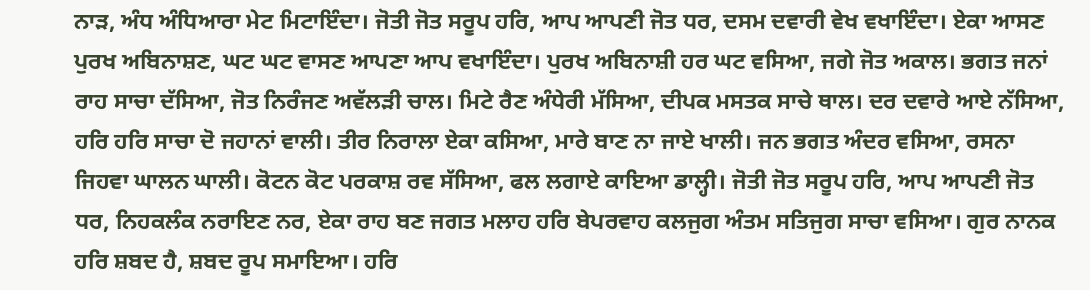ਨਾੜ, ਅੰਧ ਅੰਧਿਆਰਾ ਮੇਟ ਮਿਟਾਇੰਦਾ। ਜੋਤੀ ਜੋਤ ਸਰੂਪ ਹਰਿ, ਆਪ ਆਪਣੀ ਜੋਤ ਧਰ, ਦਸਮ ਦਵਾਰੀ ਵੇਖ ਵਖਾਇੰਦਾ। ਏਕਾ ਆਸਣ ਪੁਰਖ ਅਬਿਨਾਸ਼ਣ, ਘਟ ਘਟ ਵਾਸਣ ਆਪਣਾ ਆਪ ਵਖਾਇੰਦਾ। ਪੁਰਖ ਅਬਿਨਾਸ਼ੀ ਹਰ ਘਟ ਵਸਿਆ, ਜਗੇ ਜੋਤ ਅਕਾਲ। ਭਗਤ ਜਨਾਂ ਰਾਹ ਸਾਚਾ ਦੱਸਿਆ, ਜੋਤ ਨਿਰੰਜਣ ਅਵੱਲੜੀ ਚਾਲ। ਮਿਟੇ ਰੈਣ ਅੰਧੇਰੀ ਮੱਸਿਆ, ਦੀਪਕ ਮਸਤਕ ਸਾਚੇ ਥਾਲ। ਦਰ ਦਵਾਰੇ ਆਏ ਨੱਸਿਆ, ਹਰਿ ਹਰਿ ਸਾਚਾ ਦੋ ਜਹਾਨਾਂ ਵਾਲੀ। ਤੀਰ ਨਿਰਾਲਾ ਏਕਾ ਕਸਿਆ, ਮਾਰੇ ਬਾਣ ਨਾ ਜਾਏ ਖਾਲੀ। ਜਨ ਭਗਤ ਅੰਦਰ ਵਸਿਆ, ਰਸਨਾ ਜਿਹਵਾ ਘਾਲਨ ਘਾਲੀ। ਕੋਟਨ ਕੋਟ ਪਰਕਾਸ਼ ਰਵ ਸੱਸਿਆ, ਫਲ ਲਗਾਏ ਕਾਇਆ ਡਾਲ੍ਹੀ। ਜੋਤੀ ਜੋਤ ਸਰੂਪ ਹਰਿ, ਆਪ ਆਪਣੀ ਜੋਤ ਧਰ, ਨਿਹਕਲੰਕ ਨਰਾਇਣ ਨਰ, ਏਕਾ ਰਾਹ ਬਣ ਜਗਤ ਮਲਾਹ ਹਰਿ ਬੇਪਰਵਾਹ ਕਲਜੁਗ ਅੰਤਮ ਸਤਿਜੁਗ ਸਾਚਾ ਵਸਿਆ। ਗੁਰ ਨਾਨਕ ਹਰਿ ਸ਼ਬਦ ਹੈ, ਸ਼ਬਦ ਰੂਪ ਸਮਾਇਆ। ਹਰਿ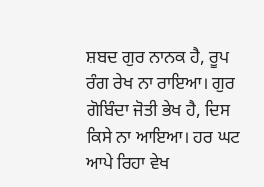ਸ਼ਬਦ ਗੁਰ ਨਾਨਕ ਹੈ, ਰੂਪ ਰੰਗ ਰੇਖ ਨਾ ਰਾਇਆ। ਗੁਰ ਗੋਬਿੰਦਾ ਜੋਤੀ ਭੇਖ ਹੈ, ਦਿਸ ਕਿਸੇ ਨਾ ਆਇਆ। ਹਰ ਘਟ ਆਪੇ ਰਿਹਾ ਵੇਖ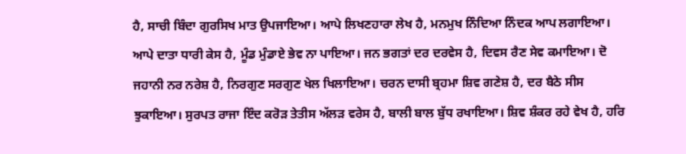ਹੈ, ਸਾਚੀ ਬਿੰਦਾ ਗੁਰਸਿਖ ਮਾਤ ਉਪਜਾਇਆ। ਆਪੇ ਲਿਖਣਹਾਰਾ ਲੇਖ ਹੈ, ਮਨਮੁਖ ਨਿੰਦਿਆ ਨਿੰਦਕ ਆਪ ਲਗਾਇਆ। ਆਪੇ ਦਾਤਾ ਧਾਰੀ ਕੇਸ ਹੈ, ਮੂੰਡ ਮੁੰਡਾਏ ਭੇਵ ਨਾ ਪਾਇਆ। ਜਨ ਭਗਤਾਂ ਦਰ ਦਰਵੇਸ ਹੈ, ਦਿਵਸ ਰੈਣ ਸੇਵ ਕਮਾਇਆ। ਦੋ ਜਹਾਨੀ ਨਰ ਨਰੇਸ਼ ਹੈ, ਨਿਰਗੁਣ ਸਰਗੁਣ ਖੇਲ ਖਿਲਾਇਆ। ਚਰਨ ਦਾਸੀ ਬ੍ਰਹਮਾ ਸ਼ਿਵ ਗਣੇਸ਼ ਹੈ, ਦਰ ਬੈਠੇ ਸੀਸ ਝੁਕਾਇਆ। ਸੁਰਪਤ ਰਾਜਾ ਇੰਦ ਕਰੋੜ ਤੇਤੀਸ ਅੱਲੜ ਵਰੇਸ ਹੈ, ਬਾਲੀ ਬਾਲ ਬੁੱਧ ਰਖਾਇਆ। ਸ਼ਿਵ ਸ਼ੰਕਰ ਰਹੇ ਵੇਖ ਹੈ, ਹਰਿ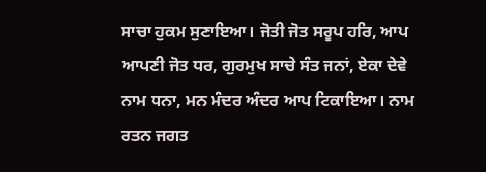ਸਾਚਾ ਹੁਕਮ ਸੁਣਾਇਆ। ਜੋਤੀ ਜੋਤ ਸਰੂਪ ਹਰਿ, ਆਪ ਆਪਣੀ ਜੋਤ ਧਰ, ਗੁਰਮੁਖ ਸਾਚੇ ਸੰਤ ਜਨਾਂ, ਏਕਾ ਦੇਵੇ ਨਾਮ ਧਨਾ, ਮਨ ਮੰਦਰ ਅੰਦਰ ਆਪ ਟਿਕਾਇਆ। ਨਾਮ ਰਤਨ ਜਗਤ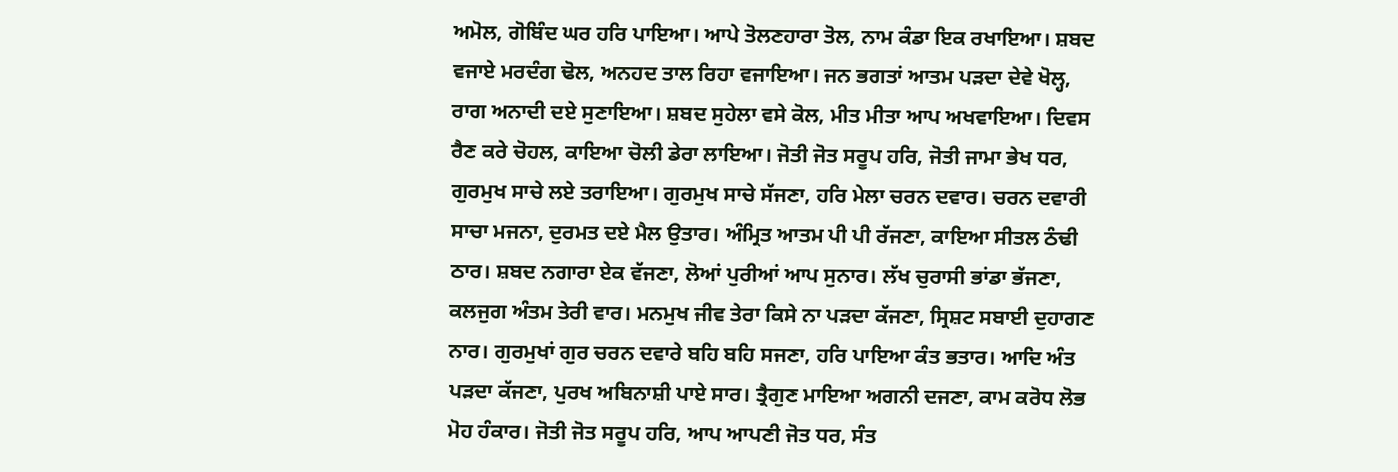ਅਮੋਲ, ਗੋਬਿੰਦ ਘਰ ਹਰਿ ਪਾਇਆ। ਆਪੇ ਤੋਲਣਹਾਰਾ ਤੋਲ, ਨਾਮ ਕੰਡਾ ਇਕ ਰਖਾਇਆ। ਸ਼ਬਦ ਵਜਾਏ ਮਰਦੰਗ ਢੋਲ, ਅਨਹਦ ਤਾਲ ਰਿਹਾ ਵਜਾਇਆ। ਜਨ ਭਗਤਾਂ ਆਤਮ ਪੜਦਾ ਦੇਵੇ ਖੋਲ੍ਹ, ਰਾਗ ਅਨਾਦੀ ਦਏ ਸੁਣਾਇਆ। ਸ਼ਬਦ ਸੁਹੇਲਾ ਵਸੇ ਕੋਲ, ਮੀਤ ਮੀਤਾ ਆਪ ਅਖਵਾਇਆ। ਦਿਵਸ ਰੈਣ ਕਰੇ ਚੋਹਲ, ਕਾਇਆ ਚੋਲੀ ਡੇਰਾ ਲਾਇਆ। ਜੋਤੀ ਜੋਤ ਸਰੂਪ ਹਰਿ, ਜੋਤੀ ਜਾਮਾ ਭੇਖ ਧਰ, ਗੁਰਮੁਖ ਸਾਚੇ ਲਏ ਤਰਾਇਆ। ਗੁਰਮੁਖ ਸਾਚੇ ਸੱਜਣਾ, ਹਰਿ ਮੇਲਾ ਚਰਨ ਦਵਾਰ। ਚਰਨ ਦਵਾਰੀ ਸਾਚਾ ਮਜਨਾ, ਦੁਰਮਤ ਦਏ ਮੈਲ ਉਤਾਰ। ਅੰਮ੍ਰਿਤ ਆਤਮ ਪੀ ਪੀ ਰੱਜਣਾ, ਕਾਇਆ ਸੀਤਲ ਠੰਢੀ ਠਾਰ। ਸ਼ਬਦ ਨਗਾਰਾ ਏਕ ਵੱਜਣਾ, ਲੋਆਂ ਪੁਰੀਆਂ ਆਪ ਸੁਨਾਰ। ਲੱਖ ਚੁਰਾਸੀ ਭਾਂਡਾ ਭੱਜਣਾ, ਕਲਜੁਗ ਅੰਤਮ ਤੇਰੀ ਵਾਰ। ਮਨਮੁਖ ਜੀਵ ਤੇਰਾ ਕਿਸੇ ਨਾ ਪੜਦਾ ਕੱਜਣਾ, ਸ੍ਰਿਸ਼ਟ ਸਬਾਈ ਦੁਹਾਗਣ ਨਾਰ। ਗੁਰਮੁਖਾਂ ਗੁਰ ਚਰਨ ਦਵਾਰੇ ਬਹਿ ਬਹਿ ਸਜਣਾ, ਹਰਿ ਪਾਇਆ ਕੰਤ ਭਤਾਰ। ਆਦਿ ਅੰਤ ਪੜਦਾ ਕੱਜਣਾ, ਪੁਰਖ ਅਬਿਨਾਸ਼ੀ ਪਾਏ ਸਾਰ। ਤ੍ਰੈਗੁਣ ਮਾਇਆ ਅਗਨੀ ਦਜਣਾ, ਕਾਮ ਕਰੋਧ ਲੋਭ ਮੋਹ ਹੰਕਾਰ। ਜੋਤੀ ਜੋਤ ਸਰੂਪ ਹਰਿ, ਆਪ ਆਪਣੀ ਜੋਤ ਧਰ, ਸੰਤ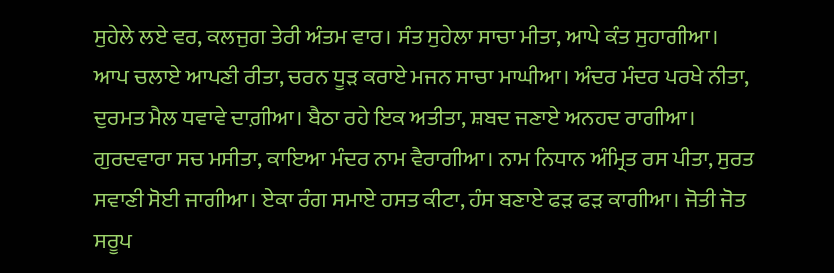ਸੁਹੇਲੇ ਲਏ ਵਰ, ਕਲਜੁਗ ਤੇਰੀ ਅੰਤਮ ਵਾਰ। ਸੰਤ ਸੁਹੇਲਾ ਸਾਚਾ ਮੀਤਾ, ਆਪੇ ਕੰਤ ਸੁਹਾਗੀਆ। ਆਪ ਚਲਾਏ ਆਪਣੀ ਰੀਤਾ, ਚਰਨ ਧੂੜ ਕਰਾਏ ਮਜਨ ਸਾਚਾ ਮਾਘੀਆ। ਅੰਦਰ ਮੰਦਰ ਪਰਖੇ ਨੀਤਾ, ਦੁਰਮਤ ਮੈਲ ਧਵਾਵੇ ਦਾਗ਼ੀਆ। ਬੈਠਾ ਰਹੇ ਇਕ ਅਤੀਤਾ, ਸ਼ਬਦ ਜਣਾਏ ਅਨਹਦ ਰਾਗੀਆ। ਗੁਰਦਵਾਰਾ ਸਚ ਮਸੀਤਾ, ਕਾਇਆ ਮੰਦਰ ਨਾਮ ਵੈਰਾਗੀਆ। ਨਾਮ ਨਿਧਾਨ ਅੰਮ੍ਰਿਤ ਰਸ ਪੀਤਾ, ਸੁਰਤ ਸਵਾਣੀ ਸੋਈ ਜਾਗੀਆ। ਏਕਾ ਰੰਗ ਸਮਾਏ ਹਸਤ ਕੀਟਾ, ਹੰਸ ਬਣਾਏ ਫੜ ਫੜ ਕਾਗੀਆ। ਜੋਤੀ ਜੋਤ ਸਰੂਪ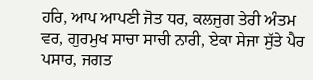ਹਰਿ, ਆਪ ਆਪਣੀ ਜੋਤ ਧਰ, ਕਲਜੁਗ ਤੇਰੀ ਅੰਤਮ ਵਰ, ਗੁਰਮੁਖ ਸਾਚਾ ਸਾਚੀ ਨਾਰੀ, ਏਕਾ ਸੇਜਾ ਸੁੱਤੇ ਪੈਰ ਪਸਾਰ, ਜਗਤ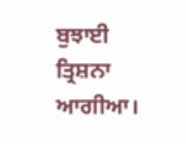ਬੁਝਾਈ ਤ੍ਰਿਸ਼ਨਾ ਆਗੀਆ।